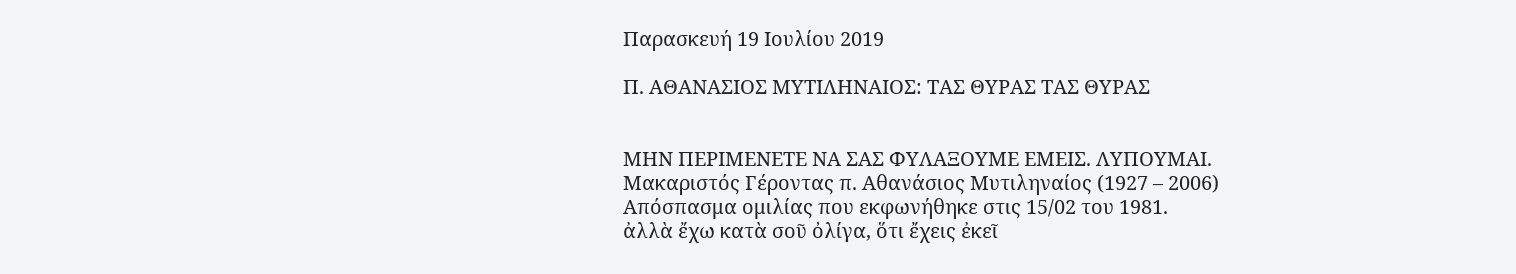Παρασκευή 19 Ιουλίου 2019

Π. ΑΘΑΝΑΣΙΟΣ ΜΥΤΙΛΗΝΑΙΟΣ: ΤΑΣ ΘΥΡΑΣ ΤΑΣ ΘΥΡΑΣ


ΜΗΝ ΠΕΡΙΜΕΝΕΤΕ ΝΑ ΣΑΣ ΦΥΛΑΞΟΥΜΕ ΕΜΕΙΣ. ΛΥΠΟΥΜΑΙ.
Μακαριστός Γέροντας π. Αθανάσιος Μυτιληναίος (1927 – 2006)
Απόσπασμα ομιλίας που εκφωνήθηκε στις 15/02 του 1981.
ἀλλὰ ἔχω κατὰ σοῦ ὀλίγα, ὅτι ἔχεις ἐκεῖ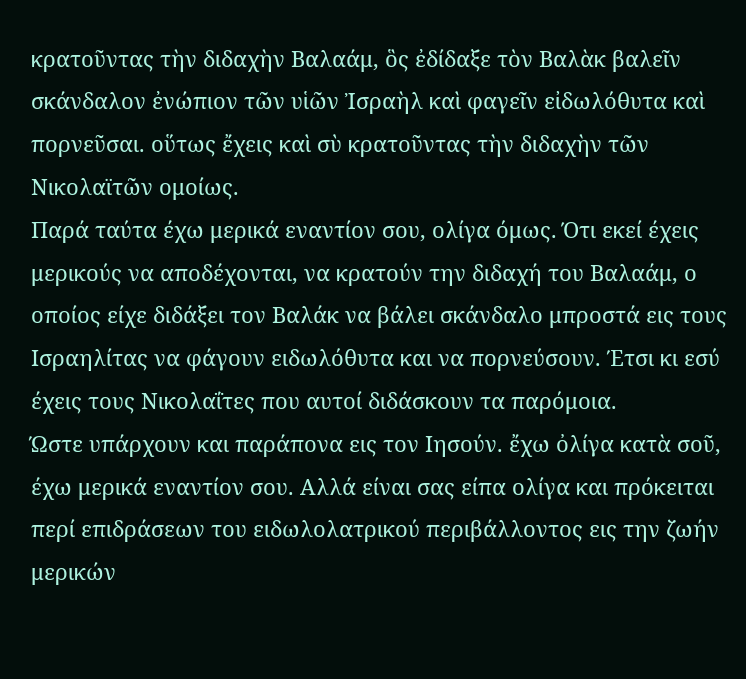κρατοῦντας τὴν διδαχὴν Βαλαάμ, ὃς ἐδίδαξε τὸν Βαλὰκ βαλεῖν σκάνδαλον ἐνώπιον τῶν υἱῶν Ἰσραὴλ καὶ φαγεῖν εἰδωλόθυτα καὶ πορνεῦσαι. οὕτως ἔχεις καὶ σὺ κρατοῦντας τὴν διδαχὴν τῶν Νικολαϊτῶν ομοίως.
Παρά ταύτα έχω μερικά εναντίον σου, ολίγα όμως. Ότι εκεί έχεις μερικούς να αποδέχονται, να κρατούν την διδαχή του Βαλαάμ, ο οποίος είχε διδάξει τον Βαλάκ να βάλει σκάνδαλο μπροστά εις τους Ισραηλίτας να φάγουν ειδωλόθυτα και να πορνεύσουν. Έτσι κι εσύ έχεις τους Νικολαΐτες που αυτοί διδάσκουν τα παρόμοια.
Ώστε υπάρχουν και παράπονα εις τον Ιησούν. ἔχω ὀλίγα κατὰ σοῦ, έχω μερικά εναντίον σου. Αλλά είναι σας είπα ολίγα και πρόκειται περί επιδράσεων του ειδωλολατρικού περιβάλλοντος εις την ζωήν μερικών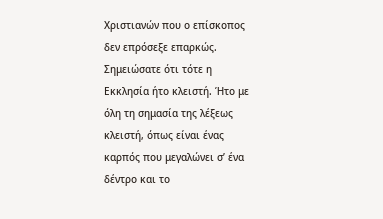Χριστιανών που ο επίσκοπος δεν επρόσεξε επαρκώς.
Σημειώσατε ότι τότε η Εκκλησία ήτο κλειστή. Ήτο με όλη τη σημασία της λέξεως κλειστή, όπως είναι ένας καρπός που μεγαλώνει σ’ ένα δέντρο και το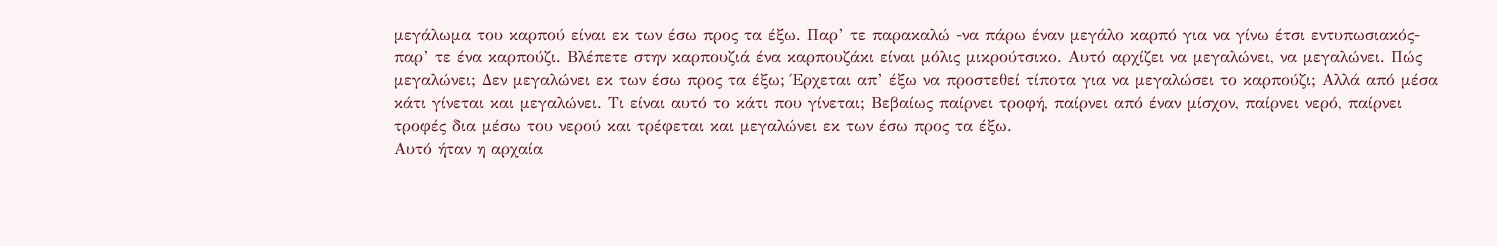μεγάλωμα του καρπού είναι εκ των έσω προς τα έξω. Παρ’ τε παρακαλώ -να πάρω έναν μεγάλο καρπό για να γίνω έτσι εντυπωσιακός- παρ’ τε ένα καρπούζι. Βλέπετε στην καρπουζιά ένα καρπουζάκι είναι μόλις μικρούτσικο. Αυτό αρχίζει να μεγαλώνει, να μεγαλώνει. Πώς μεγαλώνει; Δεν μεγαλώνει εκ των έσω προς τα έξω; Έρχεται απ’ έξω να προστεθεί τίποτα για να μεγαλώσει το καρπούζι; Αλλά από μέσα κάτι γίνεται και μεγαλώνει. Τι είναι αυτό το κάτι που γίνεται; Βεβαίως παίρνει τροφή, παίρνει από έναν μίσχον, παίρνει νερό, παίρνει τροφές δια μέσω του νερού και τρέφεται και μεγαλώνει εκ των έσω προς τα έξω.
Αυτό ήταν η αρχαία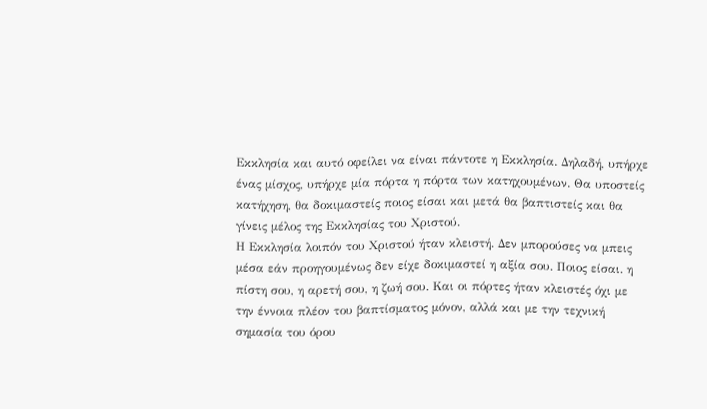Εκκλησία και αυτό οφείλει να είναι πάντοτε η Εκκλησία. Δηλαδή, υπήρχε ένας μίσχος, υπήρχε μία πόρτα η πόρτα των κατηχουμένων. Θα υποστείς κατήχηση, θα δοκιμαστείς ποιος είσαι και μετά θα βαπτιστείς και θα γίνεις μέλος της Εκκλησίας του Χριστού.
Η Εκκλησία λοιπόν του Χριστού ήταν κλειστή. Δεν μπορούσες να μπεις μέσα εάν προηγουμένως δεν είχε δοκιμαστεί η αξία σου. Ποιος είσαι. η πίστη σου, η αρετή σου, η ζωή σου. Και οι πόρτες ήταν κλειστές όχι με την έννοια πλέον του βαπτίσματος μόνον, αλλά και με την τεχνική σημασία του όρου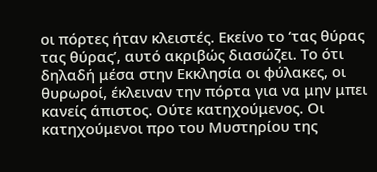οι πόρτες ήταν κλειστές. Εκείνο το ‘τας θύρας τας θύρας’, αυτό ακριβώς διασώζει. Το ότι δηλαδή μέσα στην Εκκλησία οι φύλακες, οι θυρωροί, έκλειναν την πόρτα για να μην μπει κανείς άπιστος. Ούτε κατηχούμενος. Οι κατηχούμενοι προ του Μυστηρίου της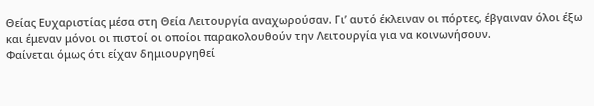Θείας Ευχαριστίας μέσα στη Θεία Λειτουργία αναχωρούσαν. Γι’ αυτό έκλειναν οι πόρτες, έβγαιναν όλοι έξω και έμεναν μόνοι οι πιστοί οι οποίοι παρακολουθούν την Λειτουργία για να κοινωνήσουν.
Φαίνεται όμως ότι είχαν δημιουργηθεί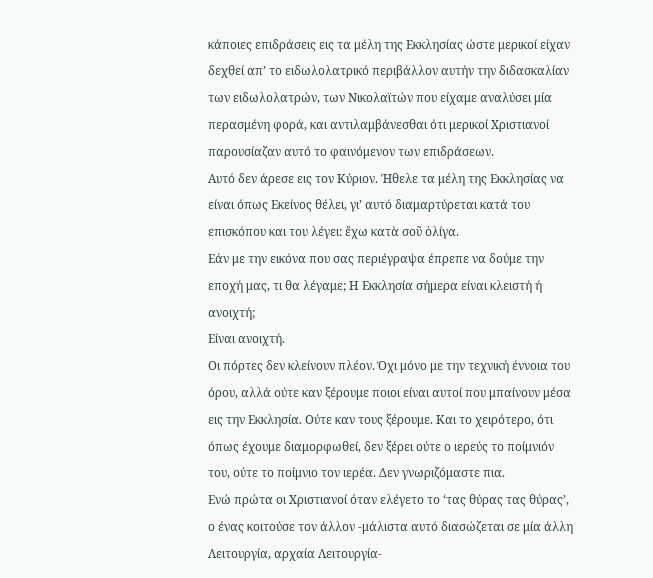κάποιες επιδράσεις εις τα μέλη της Εκκλησίας ώστε μερικοί είχαν δεχθεί απ’ το ειδωλολατρικό περιβάλλον αυτήν την διδασκαλίαν των ειδωλολατρών, των Νικολαϊτών που είχαμε αναλύσει μία περασμένη φορά, και αντιλαμβάνεσθαι ότι μερικοί Χριστιανοί παρουσίαζαν αυτό το φαινόμενον των επιδράσεων.
Αυτό δεν άρεσε εις τον Κύριον. Ήθελε τα μέλη της Εκκλησίας να είναι όπως Εκείνος θέλει, γι’ αυτό διαμαρτύρεται κατά του επισκόπου και του λέγει: ἔχω κατὰ σοῦ ὀλίγα.
Εάν με την εικόνα που σας περιέγραψα έπρεπε να δούμε την εποχή μας, τι θα λέγαμε; Η Εκκλησία σήμερα είναι κλειστή ή ανοιχτή;
Είναι ανοιχτή.
Οι πόρτες δεν κλείνουν πλέον. Όχι μόνο με την τεχνική έννοια του όρου, αλλά ούτε καν ξέρουμε ποιοι είναι αυτοί που μπαίνουν μέσα εις την Εκκλησία. Ούτε καν τους ξέρουμε. Και το χειρότερο, ότι όπως έχουμε διαμορφωθεί, δεν ξέρει ούτε ο ιερεύς το ποίμνιόν του, ούτε το ποίμνιο τον ιερέα. Δεν γνωριζόμαστε πια.
Ενώ πρώτα οι Χριστιανοί όταν ελέγετο το ‘τας θύρας τας θύρας’, ο ένας κοιτούσε τον άλλον -μάλιστα αυτό διασώζεται σε μία άλλη Λειτουργία, αρχαία Λειτουργία-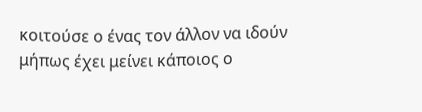κοιτούσε ο ένας τον άλλον να ιδούν μήπως έχει μείνει κάποιος ο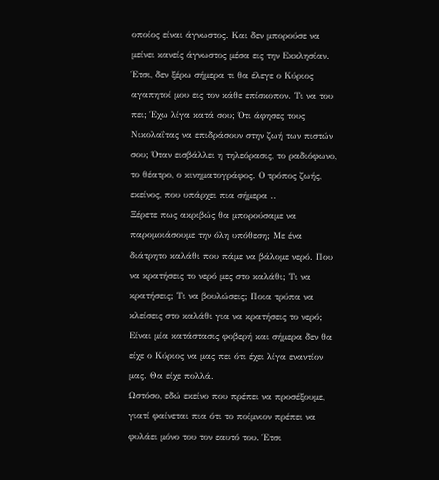οποίος είναι άγνωστος. Και δεν μπορούσε να μείνει κανείς άγνωστος μέσα εις την Εκκλησίαν.
Έτσι, δεν ξέρω σήμερα τι θα έλεγε ο Κύριος αγαπητοί μου εις τον κάθε επίσκοπον. Τι να του πει; Έχω λίγα κατά σου; Ότι άφησες τους Νικολαΐτας να επιδράσουν στην ζωή των πιστών σου; Όταν εισβάλλει η τηλεόρασις, το ραδιόφωνο, το θέατρο, ο κινηματογράφος. Ο τρόπος ζωής, εκείνος, που υπάρχει πια σήμερα ..
Ξέρετε πως ακριβώς θα μπορούσαμε να παρομοιάσουμε την όλη υπόθεση; Με ένα διάτρητο καλάθι που πάμε να βάλομε νερό. Που να κρατήσεις το νερό μες στο καλάθι; Τι να κρατήσεις; Τι να βουλώσεις; Ποια τρύπα να κλείσεις στο καλάθι για να κρατήσεις το νερό; Είναι μία κατάστασις φοβερή και σήμερα δεν θα είχε ο Κύριος να μας πει ότι έχει λίγα εναντίον μας. Θα είχε πολλά.
Ωστόσο, εδώ εκείνο που πρέπει να προσέξουμε, γιατί φαίνεται πια ότι το ποίμνιον πρέπει να φυλάει μόνο του τον εαυτό του. Έτσι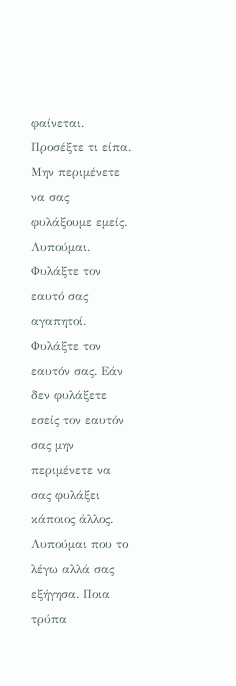φαίνεται. Προσέξτε τι είπα. Μην περιμένετε να σας φυλάξουμε εμείς. Λυπούμαι. Φυλάξτε τον εαυτό σας αγαπητοί. Φυλάξτε τον εαυτόν σας. Εάν δεν φυλάξετε εσείς τον εαυτόν σας μην περιμένετε να σας φυλάξει κάποιος άλλος. Λυπούμαι που το λέγω αλλά σας εξήγησα. Ποια τρύπα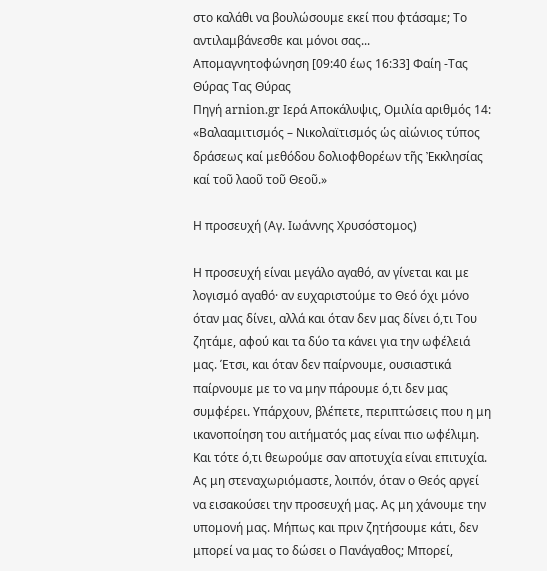στο καλάθι να βουλώσουμε εκεί που φτάσαμε; Το αντιλαμβάνεσθε και μόνοι σας...
Απομαγνητοφώνηση [09:40 έως 16:33] Φαίη -Τας Θύρας Τας Θύρας
Πηγή arnion.gr Ιερά Αποκάλυψις, Ομιλία αριθμός 14: «Βαλααμιτισμός – Νικολαϊτισμός ὡς αἰώνιος τύπος δράσεως καί μεθόδου δολιοφθορέων τῆς Ἐκκλησίας καί τοῦ λαοῦ τοῦ Θεοῦ.»

Η προσευχή (Αγ. Ιωάννης Χρυσόστομος)

Η προσευχή είναι μεγάλο αγαθό, αν γίνεται και με λογισμό αγαθό· αν ευχαριστούμε το Θεό όχι μόνο όταν μας δίνει, αλλά και όταν δεν μας δίνει ό,τι Του ζητάμε, αφού και τα δύο τα κάνει για την ωφέλειά μας. Έτσι, και όταν δεν παίρνουμε, ουσιαστικά παίρνουμε με το να μην πάρουμε ό,τι δεν μας συμφέρει. Υπάρχουν, βλέπετε, περιπτώσεις που η μη ικανοποίηση του αιτήματός μας είναι πιο ωφέλιμη. Και τότε ό,τι θεωρούμε σαν αποτυχία είναι επιτυχία.
Ας μη στεναχωριόμαστε, λοιπόν, όταν ο Θεός αργεί να εισακούσει την προσευχή μας. Ας μη χάνουμε την υπομονή μας. Μήπως και πριν ζητήσουμε κάτι, δεν μπορεί να μας το δώσει ο Πανάγαθος; Μπορεί,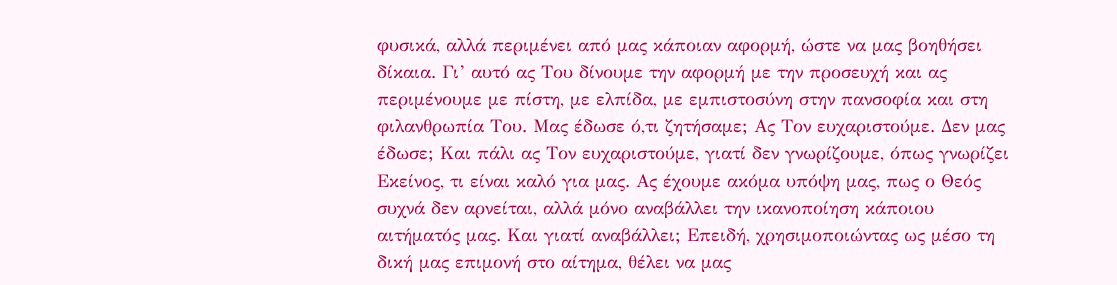φυσικά, αλλά περιμένει από μας κάποιαν αφορμή, ώστε να μας βοηθήσει δίκαια. Γι’ αυτό ας Του δίνουμε την αφορμή με την προσευχή και ας περιμένουμε με πίστη, με ελπίδα, με εμπιστοσύνη στην πανσοφία και στη φιλανθρωπία Του. Μας έδωσε ό,τι ζητήσαμε; Ας Τον ευχαριστούμε. Δεν μας έδωσε; Και πάλι ας Τον ευχαριστούμε, γιατί δεν γνωρίζουμε, όπως γνωρίζει Εκείνος, τι είναι καλό για μας. Ας έχουμε ακόμα υπόψη μας, πως ο Θεός συχνά δεν αρνείται, αλλά μόνο αναβάλλει την ικανοποίηση κάποιου αιτήματός μας. Και γιατί αναβάλλει; Επειδή, χρησιμοποιώντας ως μέσο τη δική μας επιμονή στο αίτημα, θέλει να μας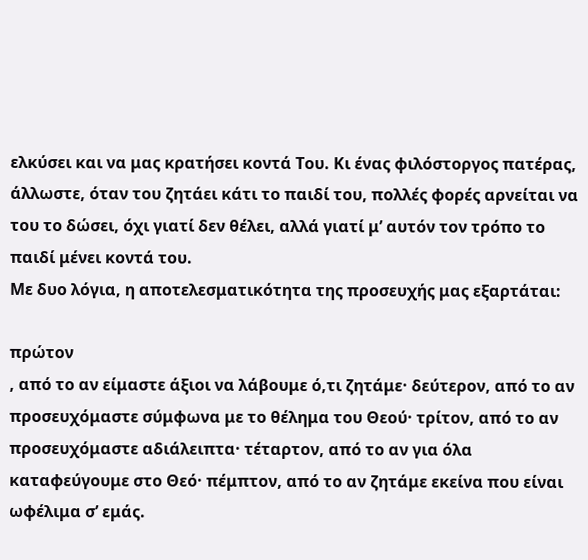ελκύσει και να μας κρατήσει κοντά Του. Κι ένας φιλόστοργος πατέρας, άλλωστε, όταν του ζητάει κάτι το παιδί του, πολλές φορές αρνείται να του το δώσει, όχι γιατί δεν θέλει, αλλά γιατί μ’ αυτόν τον τρόπο το παιδί μένει κοντά του.
Με δυο λόγια, η αποτελεσματικότητα της προσευχής μας εξαρτάται:

πρώτον
, από το αν είμαστε άξιοι να λάβουμε ό,τι ζητάμε· δεύτερον, από το αν προσευχόμαστε σύμφωνα με το θέλημα του Θεού· τρίτον, από το αν προσευχόμαστε αδιάλειπτα· τέταρτον, από το αν για όλα καταφεύγουμε στο Θεό· πέμπτον, από το αν ζητάμε εκείνα που είναι ωφέλιμα σ’ εμάς.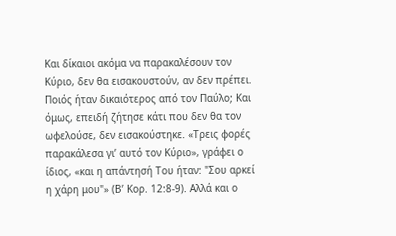Και δίκαιοι ακόμα να παρακαλέσουν τον Κύριο, δεν θα εισακουστούν, αν δεν πρέπει. Ποιός ήταν δικαιότερος από τον Παύλο; Και όμως, επειδή ζήτησε κάτι που δεν θα τον ωφελούσε, δεν εισακούστηκε. «Τρεις φορές παρακάλεσα γι’ αυτό τον Κύριο», γράφει ο ίδιος, «και η απάντησή Του ήταν: "Σου αρκεί η χάρη μου"» (Β’ Κορ. 12:8-9). Αλλά και ο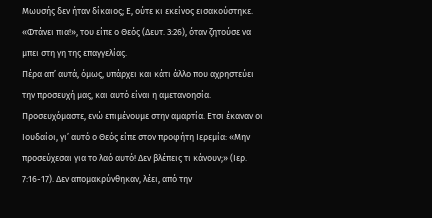Μωυσής δεν ήταν δίκαιος; Ε, ούτε κι εκείνος εισακούστηκε. «Φτάνει πια!», του είπε ο Θεός (Δευτ. 3:26), όταν ζητούσε να μπει στη γη της επαγγελίας.
Πέρα απ’ αυτά, όμως, υπάρχει και κάτι άλλο που αχρηστεύει την προσευχή μας, και αυτό είναι η αμετανοησία. Προσευχόμαστε, ενώ επιμένουμε στην αμαρτία. Ετσι έκαναν οι Ιουδαίοι, γι’ αυτό ο Θεός είπε στον προφήτη Ιερεμία: «Μην προσεύχεσαι για το λαό αυτό! Δεν βλέπεις τι κάνουν;» (Ιερ. 7:16-17). Δεν απομακρύνθηκαν, λέει, από την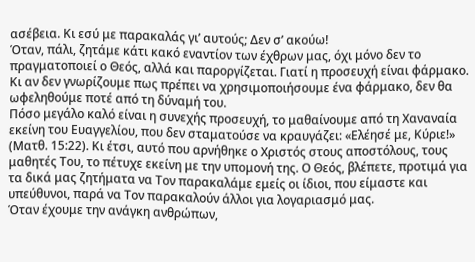ασέβεια. Κι εσύ με παρακαλάς γι’ αυτούς; Δεν σ’ ακούω!
Όταν, πάλι, ζητάμε κάτι κακό εναντίον των έχθρων μας, όχι μόνο δεν το πραγματοποιεί ο Θεός, αλλά και παροργίζεται. Γιατί η προσευχή είναι φάρμακο. Κι αν δεν γνωρίζουμε πως πρέπει να χρησιμοποιήσουμε ένα φάρμακο, δεν θα ωφεληθούμε ποτέ από τη δύναμή του.
Πόσο μεγάλο καλό είναι η συνεχής προσευχή, το μαθαίνουμε από τη Χαναναία εκείνη του Ευαγγελίου, που δεν σταματούσε να κραυγάζει: «Ελέησέ με, Κύριε!» (Ματθ. 15:22). Κι έτσι, αυτό που αρνήθηκε ο Χριστός στους αποστόλους, τους μαθητές Του, το πέτυχε εκείνη με την υπομονή της. Ο Θεός, βλέπετε, προτιμά για τα δικά μας ζητήματα να Τον παρακαλάμε εμείς οι ίδιοι, που είμαστε και υπεύθυνοι, παρά να Τον παρακαλούν άλλοι για λογαριασμό μας.
Όταν έχουμε την ανάγκη ανθρώπων,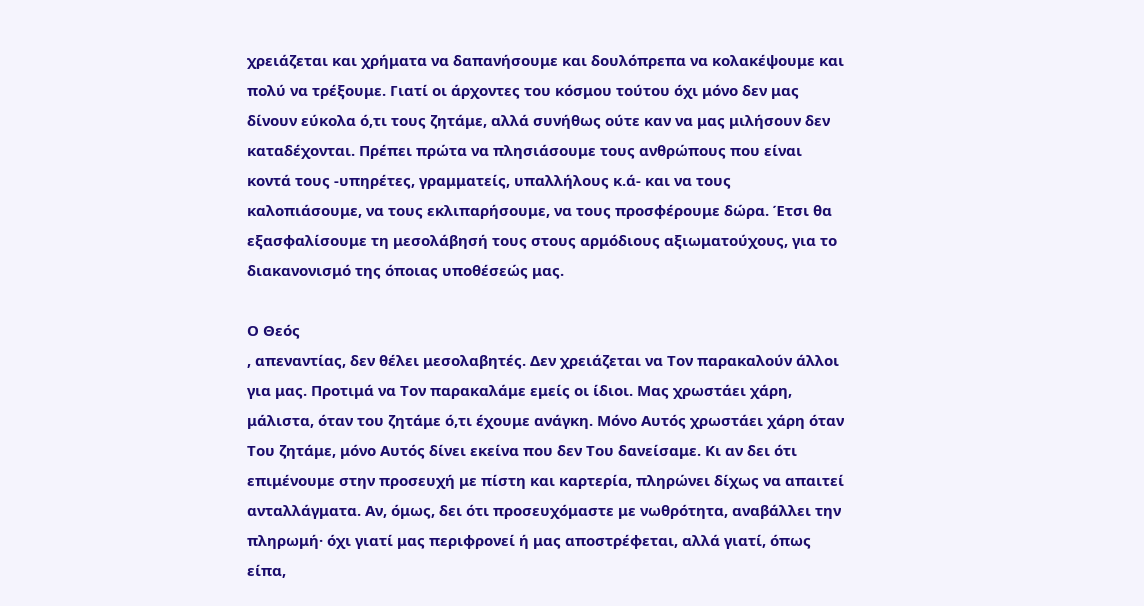χρειάζεται και χρήματα να δαπανήσουμε και δουλόπρεπα να κολακέψουμε και πολύ να τρέξουμε. Γιατί οι άρχοντες του κόσμου τούτου όχι μόνο δεν μας δίνουν εύκολα ό,τι τους ζητάμε, αλλά συνήθως ούτε καν να μας μιλήσουν δεν καταδέχονται. Πρέπει πρώτα να πλησιάσουμε τους ανθρώπους που είναι κοντά τους -υπηρέτες, γραμματείς, υπαλλήλους κ.ά- και να τους καλοπιάσουμε, να τους εκλιπαρήσουμε, να τους προσφέρουμε δώρα. Έτσι θα εξασφαλίσουμε τη μεσολάβησή τους στους αρμόδιους αξιωματούχους, για το διακανονισμό της όποιας υποθέσεώς μας.

Ο Θεός
, απεναντίας, δεν θέλει μεσολαβητές. Δεν χρειάζεται να Τον παρακαλούν άλλοι για μας. Προτιμά να Τον παρακαλάμε εμείς οι ίδιοι. Μας χρωστάει χάρη, μάλιστα, όταν του ζητάμε ό,τι έχουμε ανάγκη. Μόνο Αυτός χρωστάει χάρη όταν Του ζητάμε, μόνο Αυτός δίνει εκείνα που δεν Του δανείσαμε. Κι αν δει ότι επιμένουμε στην προσευχή με πίστη και καρτερία, πληρώνει δίχως να απαιτεί ανταλλάγματα. Αν, όμως, δει ότι προσευχόμαστε με νωθρότητα, αναβάλλει την πληρωμή· όχι γιατί μας περιφρονεί ή μας αποστρέφεται, αλλά γιατί, όπως είπα,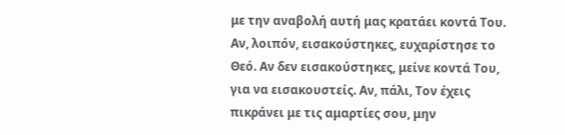με την αναβολή αυτή μας κρατάει κοντά Του.
Αν, λοιπόν, εισακούστηκες, ευχαρίστησε το Θεό. Αν δεν εισακούστηκες, μείνε κοντά Του, για να εισακουστείς. Αν, πάλι, Τον έχεις πικράνει με τις αμαρτίες σου, μην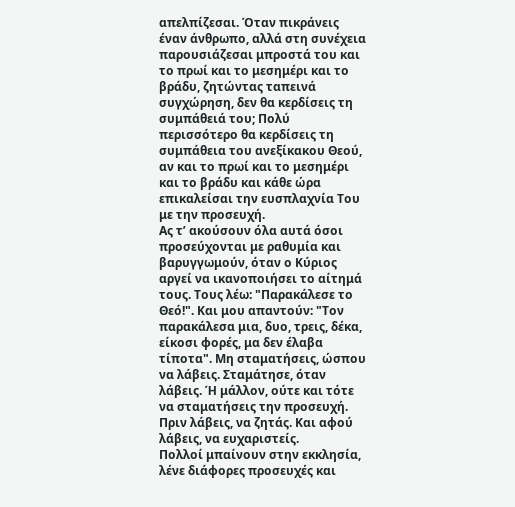απελπίζεσαι. Όταν πικράνεις έναν άνθρωπο, αλλά στη συνέχεια παρουσιάζεσαι μπροστά του και το πρωί και το μεσημέρι και το βράδυ, ζητώντας ταπεινά συγχώρηση, δεν θα κερδίσεις τη συμπάθειά του; Πολύ περισσότερο θα κερδίσεις τη συμπάθεια του ανεξίκακου Θεού, αν και το πρωί και το μεσημέρι και το βράδυ και κάθε ώρα επικαλείσαι την ευσπλαχνία Του με την προσευχή.
Ας τ’ ακούσουν όλα αυτά όσοι προσεύχονται με ραθυμία και βαρυγγωμούν, όταν ο Κύριος αργεί να ικανοποιήσει το αίτημά τους. Τους λέω: "Παρακάλεσε το Θεό!". Και μου απαντούν: "Τον παρακάλεσα μια, δυο, τρεις, δέκα, είκοσι φορές, μα δεν έλαβα τίποτα". Μη σταματήσεις, ώσπου να λάβεις. Σταμάτησε, όταν λάβεις. Ή μάλλον, ούτε και τότε να σταματήσεις την προσευχή. Πριν λάβεις, να ζητάς. Και αφού λάβεις, να ευχαριστείς.
Πολλοί μπαίνουν στην εκκλησία, λένε διάφορες προσευχές και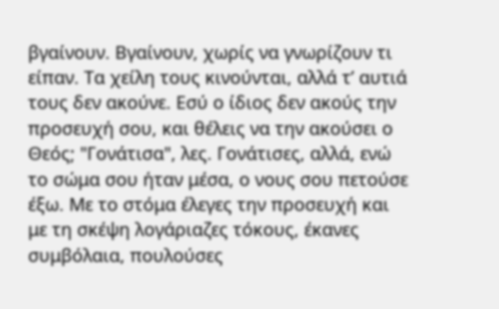βγαίνουν. Βγαίνουν, χωρίς να γνωρίζουν τι είπαν. Τα χείλη τους κινούνται, αλλά τ’ αυτιά τους δεν ακούνε. Εσύ ο ίδιος δεν ακούς την προσευχή σου, και θέλεις να την ακούσει ο Θεός; "Γονάτισα", λες. Γονάτισες, αλλά, ενώ το σώμα σου ήταν μέσα, ο νους σου πετούσε έξω. Με το στόμα έλεγες την προσευχή και με τη σκέψη λογάριαζες τόκους, έκανες συμβόλαια, πουλούσες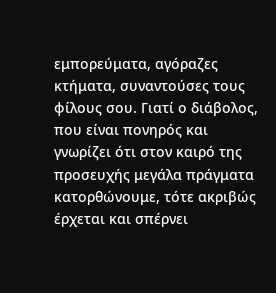εμπορεύματα, αγόραζες κτήματα, συναντούσες τους φίλους σου. Γιατί ο διάβολος, που είναι πονηρός και γνωρίζει ότι στον καιρό της προσευχής μεγάλα πράγματα κατορθώνουμε, τότε ακριβώς έρχεται και σπέρνει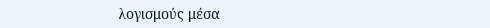λογισμούς μέσα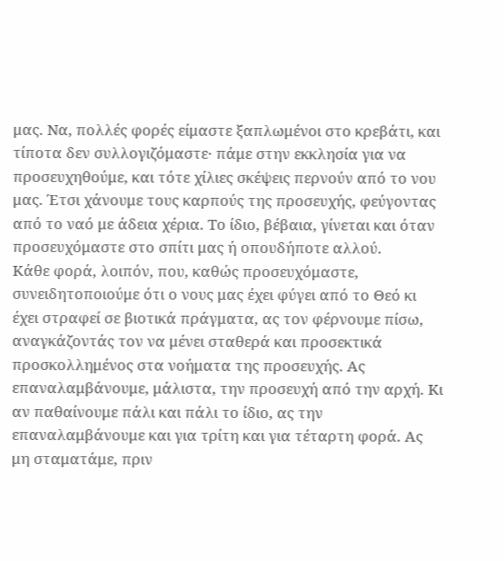μας. Να, πολλές φορές είμαστε ξαπλωμένοι στο κρεβάτι, και τίποτα δεν συλλογιζόμαστε· πάμε στην εκκλησία για να προσευχηθούμε, και τότε χίλιες σκέψεις περνούν από το νου μας. Έτσι χάνουμε τους καρπούς της προσευχής, φεύγοντας από το ναό με άδεια χέρια. Το ίδιο, βέβαια, γίνεται και όταν προσευχόμαστε στο σπίτι μας ή οπουδήποτε αλλού.
Κάθε φορά, λοιπόν, που, καθώς προσευχόμαστε, συνειδητοποιούμε ότι ο νους μας έχει φύγει από το Θεό κι έχει στραφεί σε βιοτικά πράγματα, ας τον φέρνουμε πίσω, αναγκάζοντάς τον να μένει σταθερά και προσεκτικά προσκολλημένος στα νοήματα της προσευχής. Ας επαναλαμβάνουμε, μάλιστα, την προσευχή από την αρχή. Κι αν παθαίνουμε πάλι και πάλι το ίδιο, ας την επαναλαμβάνουμε και για τρίτη και για τέταρτη φορά. Ας μη σταματάμε, πριν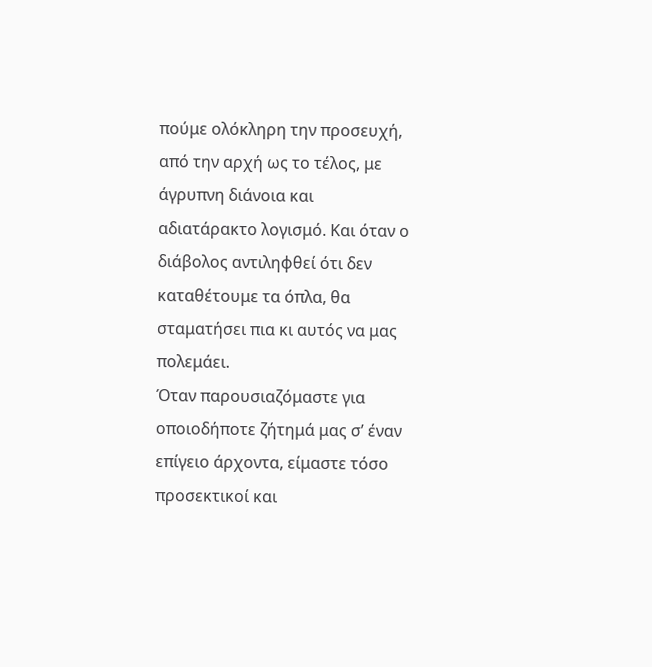πούμε ολόκληρη την προσευχή, από την αρχή ως το τέλος, με άγρυπνη διάνοια και αδιατάρακτο λογισμό. Και όταν ο διάβολος αντιληφθεί ότι δεν καταθέτουμε τα όπλα, θα σταματήσει πια κι αυτός να μας πολεμάει.
Όταν παρουσιαζόμαστε για οποιοδήποτε ζήτημά μας σ’ έναν επίγειο άρχοντα, είμαστε τόσο προσεκτικοί και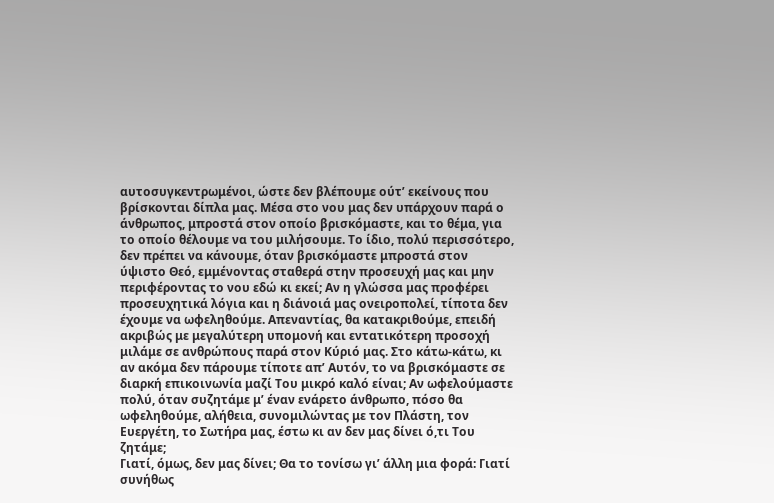αυτοσυγκεντρωμένοι, ώστε δεν βλέπουμε ούτ’ εκείνους που βρίσκονται δίπλα μας. Μέσα στο νου μας δεν υπάρχουν παρά ο άνθρωπος, μπροστά στον οποίο βρισκόμαστε, και το θέμα, για το οποίο θέλουμε να του μιλήσουμε. Το ίδιο, πολύ περισσότερο, δεν πρέπει να κάνουμε, όταν βρισκόμαστε μπροστά στον ύψιστο Θεό, εμμένοντας σταθερά στην προσευχή μας και μην περιφέροντας το νου εδώ κι εκεί; Αν η γλώσσα μας προφέρει προσευχητικά λόγια και η διάνοιά μας ονειροπολεί, τίποτα δεν έχουμε να ωφεληθούμε. Απεναντίας, θα κατακριθούμε, επειδή ακριβώς με μεγαλύτερη υπομονή και εντατικότερη προσοχή μιλάμε σε ανθρώπους παρά στον Κύριό μας. Στο κάτω-κάτω, κι αν ακόμα δεν πάρουμε τίποτε απ’ Αυτόν, το να βρισκόμαστε σε διαρκή επικοινωνία μαζί Του μικρό καλό είναι; Αν ωφελούμαστε πολύ, όταν συζητάμε μ’ έναν ενάρετο άνθρωπο, πόσο θα ωφεληθούμε, αλήθεια, συνομιλώντας με τον Πλάστη, τον Ευεργέτη, το Σωτήρα μας, έστω κι αν δεν μας δίνει ό,τι Του ζητάμε;
Γιατί, όμως, δεν μας δίνει; Θα το τονίσω γι’ άλλη μια φορά: Γιατί συνήθως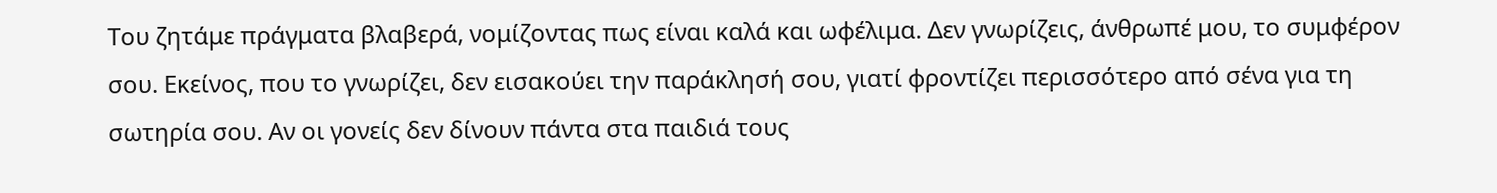Του ζητάμε πράγματα βλαβερά, νομίζοντας πως είναι καλά και ωφέλιμα. Δεν γνωρίζεις, άνθρωπέ μου, το συμφέρον σου. Εκείνος, που το γνωρίζει, δεν εισακούει την παράκλησή σου, γιατί φροντίζει περισσότερο από σένα για τη σωτηρία σου. Αν οι γονείς δεν δίνουν πάντα στα παιδιά τους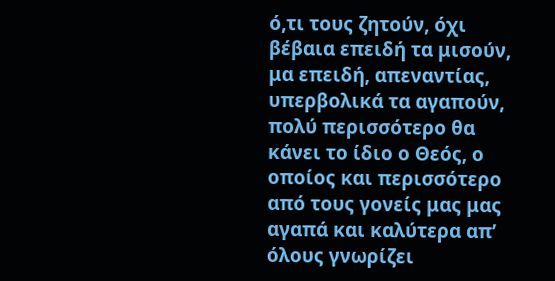ό,τι τους ζητούν, όχι βέβαια επειδή τα μισούν, μα επειδή, απεναντίας, υπερβολικά τα αγαπούν, πολύ περισσότερο θα κάνει το ίδιο ο Θεός, ο οποίος και περισσότερο από τους γονείς μας μας αγαπά και καλύτερα απ’ όλους γνωρίζει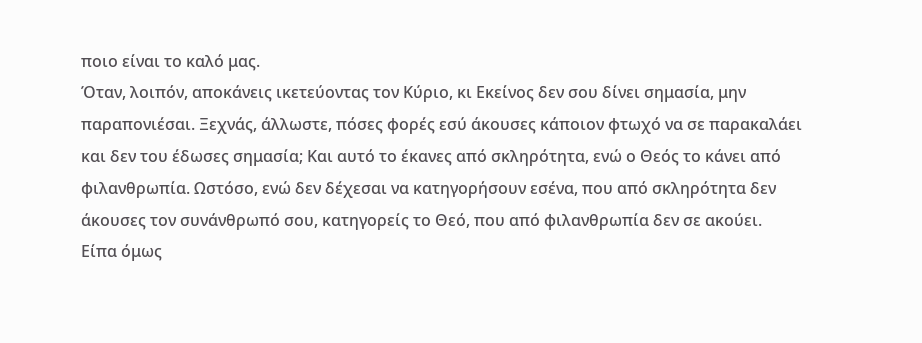ποιο είναι το καλό μας.
Όταν, λοιπόν, αποκάνεις ικετεύοντας τον Κύριο, κι Εκείνος δεν σου δίνει σημασία, μην παραπονιέσαι. Ξεχνάς, άλλωστε, πόσες φορές εσύ άκουσες κάποιον φτωχό να σε παρακαλάει και δεν του έδωσες σημασία; Και αυτό το έκανες από σκληρότητα, ενώ ο Θεός το κάνει από φιλανθρωπία. Ωστόσο, ενώ δεν δέχεσαι να κατηγορήσουν εσένα, που από σκληρότητα δεν άκουσες τον συνάνθρωπό σου, κατηγορείς το Θεό, που από φιλανθρωπία δεν σε ακούει.
Είπα όμως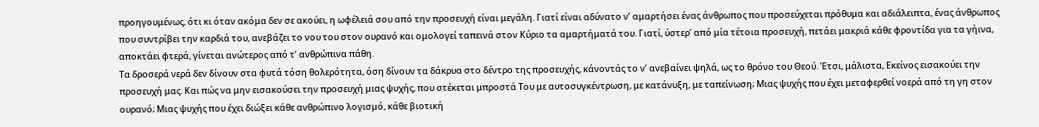προηγουμένως, ότι κι όταν ακόμα δεν σε ακούει, η ωφέλειά σου από την προσευχή είναι μεγάλη. Γιατί είναι αδύνατο ν’ αμαρτήσει ένας άνθρωπος που προσεύχεται πρόθυμα και αδιάλειπτα, ένας άνθρωπος που συντρίβει την καρδιά του, ανεβάζει το νου του στον ουρανό και ομολογεί ταπεινά στον Κύριο τα αμαρτήματά του. Γιατί, ύστερ’ από μία τέτοια προσευχή, πετάει μακριά κάθε φροντίδα για τα γήινα, αποκτάει φτερά, γίνεται ανώτερος από τ’ ανθρώπινα πάθη.
Τα δροσερά νερά δεν δίνουν στα φυτά τόση θολερότητα, όση δίνουν τα δάκρυα στο δέντρο της προσευχής, κάνοντάς το ν’ ανεβαίνει ψηλά, ως το θρόνο του Θεού. Έτσι, μάλιστα, Εκείνος εισακούει την προσευχή μας. Και πώς να μην εισακούσει την προσευχή μιας ψυχής, που στέκεται μπροστά Του με αυτοσυγκέντρωση, με κατάνυξη, με ταπείνωση; Μιας ψυχής που έχει μεταφερθεί νοερά από τη γη στον ουρανό; Μιας ψυχής που έχει διώξει κάθε ανθρώπινο λογισμό, κάθε βιοτική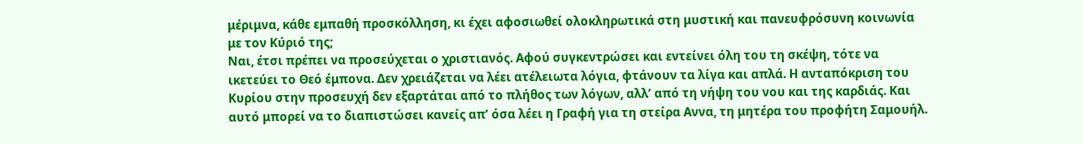μέριμνα, κάθε εμπαθή προσκόλληση, κι έχει αφοσιωθεί ολοκληρωτικά στη μυστική και πανευφρόσυνη κοινωνία με τον Κύριό της;
Ναι, έτσι πρέπει να προσεύχεται ο χριστιανός. Αφού συγκεντρώσει και εντείνει όλη του τη σκέψη, τότε να ικετεύει το Θεό έμπονα. Δεν χρειάζεται να λέει ατέλειωτα λόγια, φτάνουν τα λίγα και απλά. Η ανταπόκριση του Κυρίου στην προσευχή δεν εξαρτάται από το πλήθος των λόγων, αλλ’ από τη νήψη του νου και της καρδιάς. Και αυτό μπορεί να το διαπιστώσει κανείς απ’ όσα λέει η Γραφή για τη στείρα Αννα, τη μητέρα του προφήτη Σαμουήλ.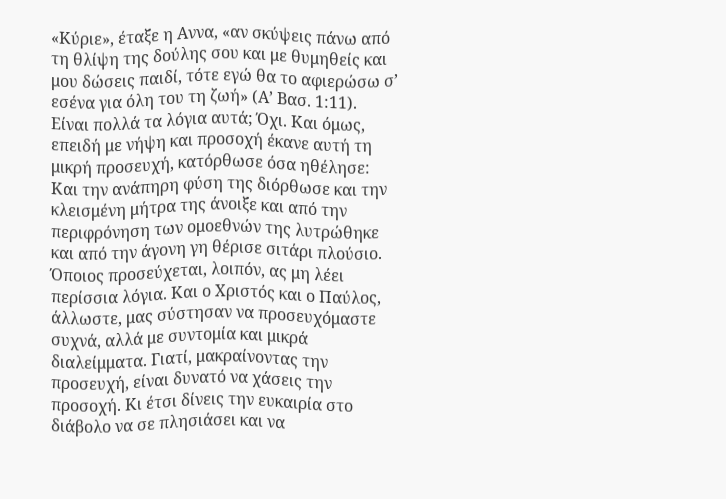«Κύριε», έταξε η Αννα, «αν σκύψεις πάνω από τη θλίψη της δούλης σου και με θυμηθείς και μου δώσεις παιδί, τότε εγώ θα το αφιερώσω σ’ εσένα για όλη του τη ζωή» (Α’ Βασ. 1:11). Είναι πολλά τα λόγια αυτά; Όχι. Και όμως, επειδή με νήψη και προσοχή έκανε αυτή τη μικρή προσευχή, κατόρθωσε όσα ηθέλησε: Και την ανάπηρη φύση της διόρθωσε και την κλεισμένη μήτρα της άνοιξε και από την περιφρόνηση των ομοεθνών της λυτρώθηκε και από την άγονη γη θέρισε σιτάρι πλούσιο.
Όποιος προσεύχεται, λοιπόν, ας μη λέει περίσσια λόγια. Και ο Χριστός και ο Παύλος, άλλωστε, μας σύστησαν να προσευχόμαστε συχνά, αλλά με συντομία και μικρά διαλείμματα. Γιατί, μακραίνοντας την προσευχή, είναι δυνατό να χάσεις την προσοχή. Κι έτσι δίνεις την ευκαιρία στο διάβολο να σε πλησιάσει και να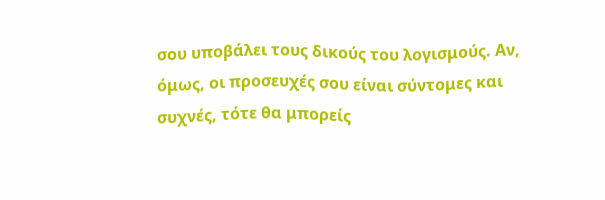σου υποβάλει τους δικούς του λογισμούς. Αν, όμως, οι προσευχές σου είναι σύντομες και συχνές, τότε θα μπορείς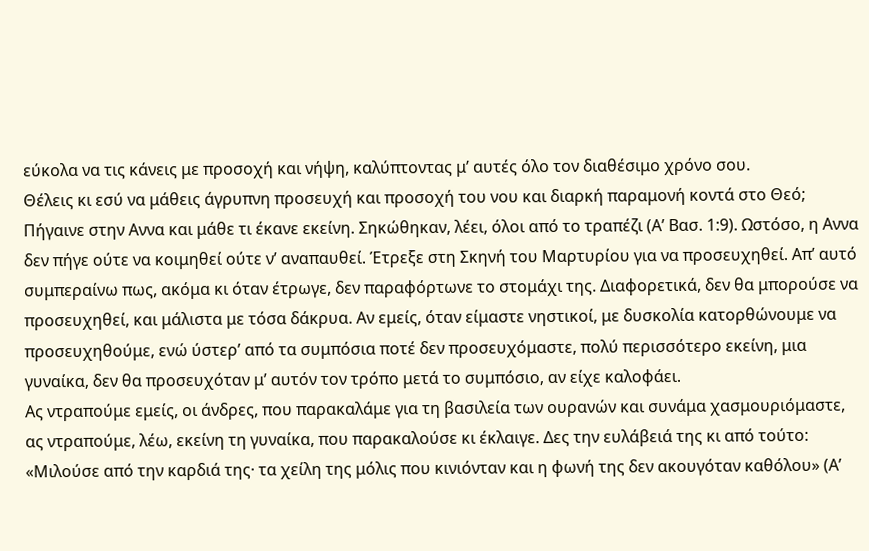εύκολα να τις κάνεις με προσοχή και νήψη, καλύπτοντας μ’ αυτές όλο τον διαθέσιμο χρόνο σου.
Θέλεις κι εσύ να μάθεις άγρυπνη προσευχή και προσοχή του νου και διαρκή παραμονή κοντά στο Θεό; Πήγαινε στην Αννα και μάθε τι έκανε εκείνη. Σηκώθηκαν, λέει, όλοι από το τραπέζι (Α’ Βασ. 1:9). Ωστόσο, η Αννα δεν πήγε ούτε να κοιμηθεί ούτε ν’ αναπαυθεί. Έτρεξε στη Σκηνή του Μαρτυρίου για να προσευχηθεί. Απ’ αυτό συμπεραίνω πως, ακόμα κι όταν έτρωγε, δεν παραφόρτωνε το στομάχι της. Διαφορετικά, δεν θα μπορούσε να προσευχηθεί, και μάλιστα με τόσα δάκρυα. Αν εμείς, όταν είμαστε νηστικοί, με δυσκολία κατορθώνουμε να προσευχηθούμε, ενώ ύστερ’ από τα συμπόσια ποτέ δεν προσευχόμαστε, πολύ περισσότερο εκείνη, μια γυναίκα, δεν θα προσευχόταν μ’ αυτόν τον τρόπο μετά το συμπόσιο, αν είχε καλοφάει.
Ας ντραπούμε εμείς, οι άνδρες, που παρακαλάμε για τη βασιλεία των ουρανών και συνάμα χασμουριόμαστε, ας ντραπούμε, λέω, εκείνη τη γυναίκα, που παρακαλούσε κι έκλαιγε. Δες την ευλάβειά της κι από τούτο: «Μιλούσε από την καρδιά της· τα χείλη της μόλις που κινιόνταν και η φωνή της δεν ακουγόταν καθόλου» (Α’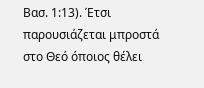Βασ. 1:13). Έτσι παρουσιάζεται μπροστά στο Θεό όποιος θέλει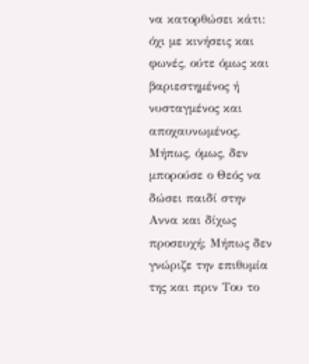να κατορθώσει κάτι: όχι με κινήσεις και φωνές, ούτε όμως και βαριεστημένος ή νυσταγμένος και αποχαυνωμένος.
Μήπως, όμως, δεν μπορούσε ο Θεός να δώσει παιδί στην Αννα και δίχως προσευχή; Μήπως δεν γνώριζε την επιθυμία της και πριν Του το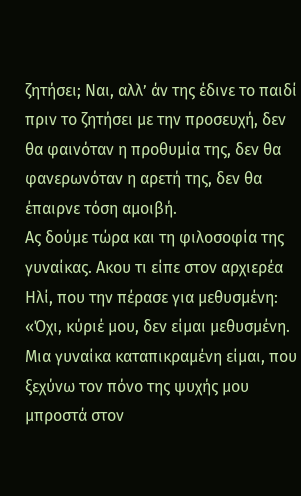ζητήσει; Ναι, αλλ’ άν της έδινε το παιδί πριν το ζητήσει με την προσευχή, δεν θα φαινόταν η προθυμία της, δεν θα φανερωνόταν η αρετή της, δεν θα έπαιρνε τόση αμοιβή.
Ας δούμε τώρα και τη φιλοσοφία της γυναίκας. Ακου τι είπε στον αρχιερέα Ηλί, που την πέρασε για μεθυσμένη: «Όχι, κύριέ μου, δεν είμαι μεθυσμένη. Μια γυναίκα καταπικραμένη είμαι, που ξεχύνω τον πόνο της ψυχής μου μπροστά στον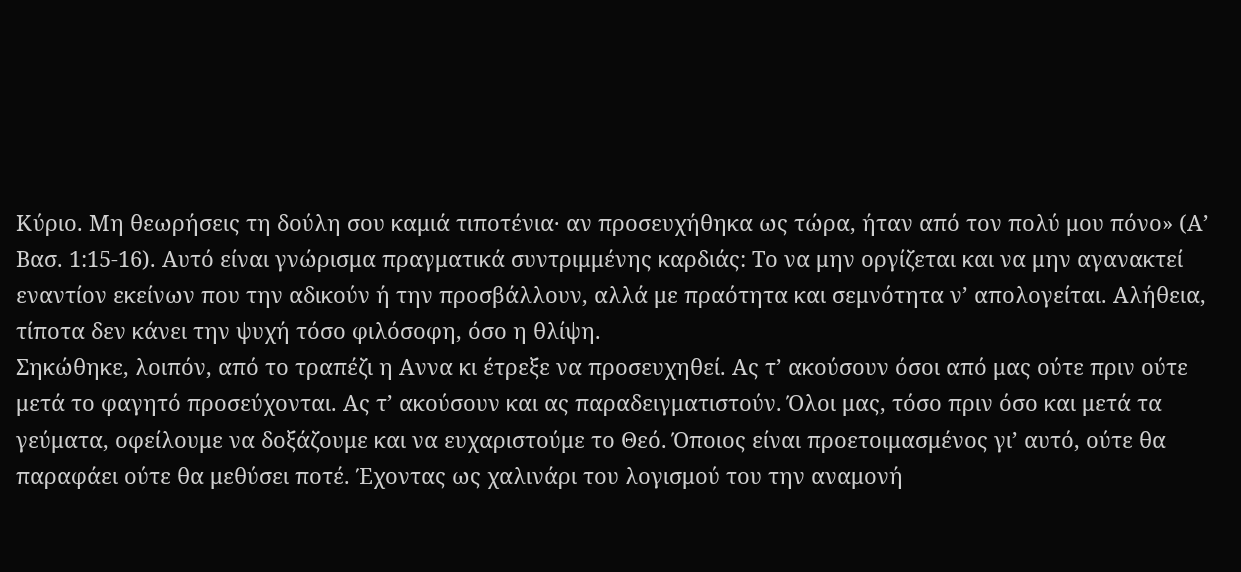Κύριο. Μη θεωρήσεις τη δούλη σου καμιά τιποτένια· αν προσευχήθηκα ως τώρα, ήταν από τον πολύ μου πόνο» (Α’ Βασ. 1:15-16). Αυτό είναι γνώρισμα πραγματικά συντριμμένης καρδιάς: Το να μην οργίζεται και να μην αγανακτεί εναντίον εκείνων που την αδικούν ή την προσβάλλουν, αλλά με πραότητα και σεμνότητα ν’ απολογείται. Αλήθεια, τίποτα δεν κάνει την ψυχή τόσο φιλόσοφη, όσο η θλίψη.
Σηκώθηκε, λοιπόν, από το τραπέζι η Αννα κι έτρεξε να προσευχηθεί. Ας τ’ ακούσουν όσοι από μας ούτε πριν ούτε μετά το φαγητό προσεύχονται. Ας τ’ ακούσουν και ας παραδειγματιστούν. Όλοι μας, τόσο πριν όσο και μετά τα γεύματα, οφείλουμε να δοξάζουμε και να ευχαριστούμε το Θεό. Όποιος είναι προετοιμασμένος γι’ αυτό, ούτε θα παραφάει ούτε θα μεθύσει ποτέ. Έχοντας ως χαλινάρι του λογισμού του την αναμονή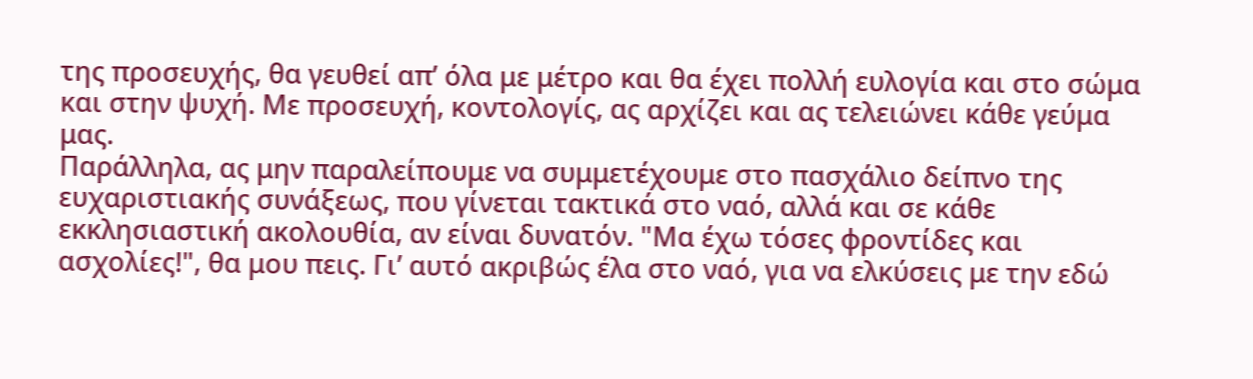της προσευχής, θα γευθεί απ’ όλα με μέτρο και θα έχει πολλή ευλογία και στο σώμα και στην ψυχή. Με προσευχή, κοντολογίς, ας αρχίζει και ας τελειώνει κάθε γεύμα μας.
Παράλληλα, ας μην παραλείπουμε να συμμετέχουμε στο πασχάλιο δείπνο της ευχαριστιακής συνάξεως, που γίνεται τακτικά στο ναό, αλλά και σε κάθε εκκλησιαστική ακολουθία, αν είναι δυνατόν. "Μα έχω τόσες φροντίδες και ασχολίες!", θα μου πεις. Γι’ αυτό ακριβώς έλα στο ναό, για να ελκύσεις με την εδώ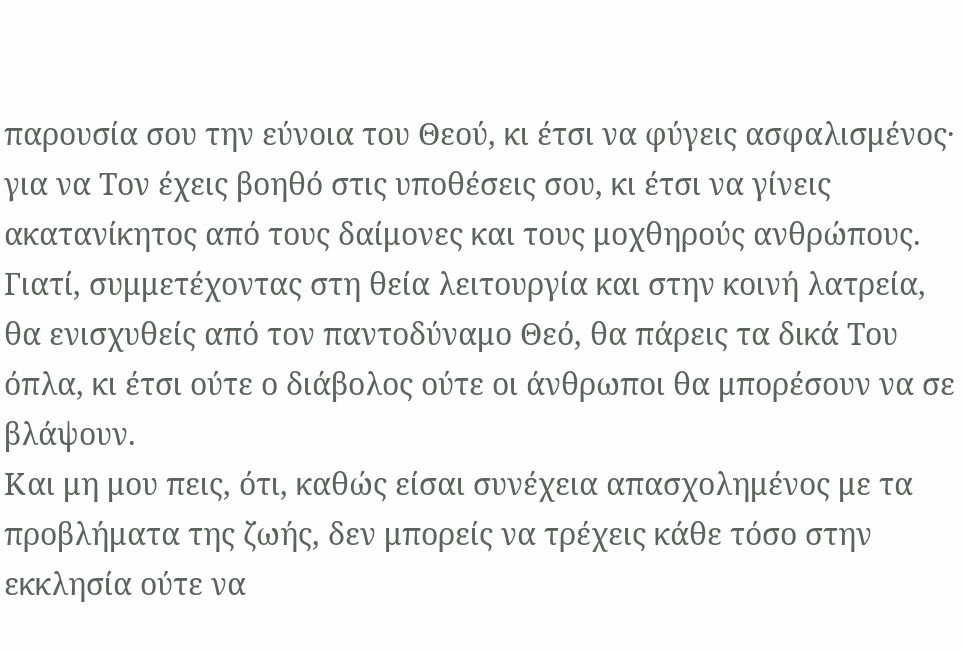παρουσία σου την εύνοια του Θεού, κι έτσι να φύγεις ασφαλισμένος· για να Τον έχεις βοηθό στις υποθέσεις σου, κι έτσι να γίνεις ακατανίκητος από τους δαίμονες και τους μοχθηρούς ανθρώπους. Γιατί, συμμετέχοντας στη θεία λειτουργία και στην κοινή λατρεία, θα ενισχυθείς από τον παντοδύναμο Θεό, θα πάρεις τα δικά Του όπλα, κι έτσι ούτε ο διάβολος ούτε οι άνθρωποι θα μπορέσουν να σε βλάψουν.
Και μη μου πεις, ότι, καθώς είσαι συνέχεια απασχολημένος με τα προβλήματα της ζωής, δεν μπορείς να τρέχεις κάθε τόσο στην εκκλησία ούτε να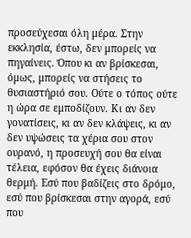προσεύχεσαι όλη μέρα. Στην εκκλησία, έστω, δεν μπορείς να πηγαίνεις. Όπου κι αν βρίσκεσαι, όμως, μπορείς να στήσεις το θυσιαστήριό σου. Ούτε ο τόπος ούτε η ώρα σε εμποδίζουν. Κι αν δεν γονατίσεις, κι αν δεν κλάψεις, κι αν δεν υψώσεις τα χέρια σου στον ουρανό, η προσευχή σου θα είναι τέλεια, εφόσον θα έχεις διάνοια θερμή. Εσύ που βαδίζεις στο δρόμο, εσύ που βρίσκεσαι στην αγορά, εσύ που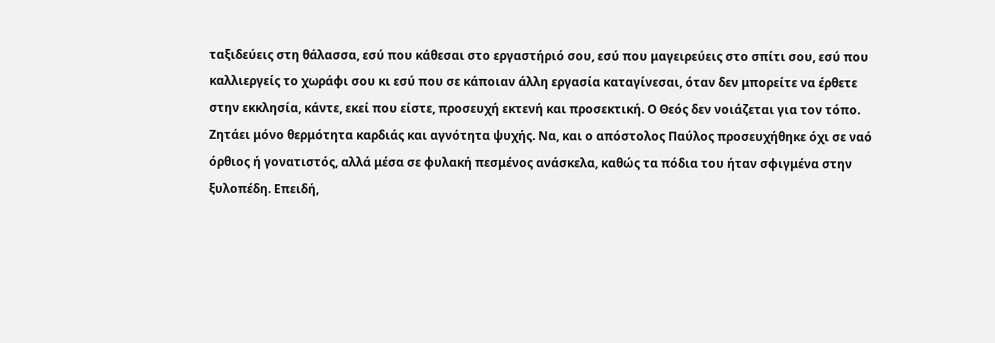ταξιδεύεις στη θάλασσα, εσύ που κάθεσαι στο εργαστήριό σου, εσύ που μαγειρεύεις στο σπίτι σου, εσύ που καλλιεργείς το χωράφι σου κι εσύ που σε κάποιαν άλλη εργασία καταγίνεσαι, όταν δεν μπορείτε να έρθετε στην εκκλησία, κάντε, εκεί που είστε, προσευχή εκτενή και προσεκτική. Ο Θεός δεν νοιάζεται για τον τόπο. Ζητάει μόνο θερμότητα καρδιάς και αγνότητα ψυχής. Να, και ο απόστολος Παύλος προσευχήθηκε όχι σε ναό όρθιος ή γονατιστός, αλλά μέσα σε φυλακή πεσμένος ανάσκελα, καθώς τα πόδια του ήταν σφιγμένα στην ξυλοπέδη. Επειδή,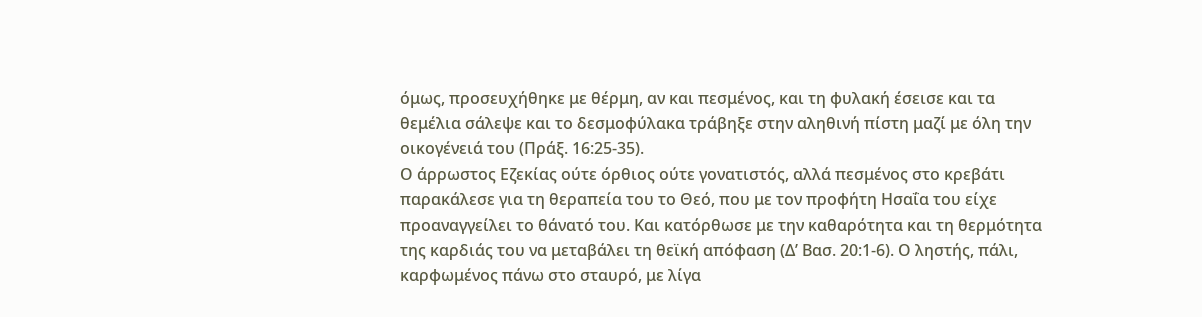όμως, προσευχήθηκε με θέρμη, αν και πεσμένος, και τη φυλακή έσεισε και τα θεμέλια σάλεψε και το δεσμοφύλακα τράβηξε στην αληθινή πίστη μαζί με όλη την οικογένειά του (Πράξ. 16:25-35).
Ο άρρωστος Εζεκίας ούτε όρθιος ούτε γονατιστός, αλλά πεσμένος στο κρεβάτι παρακάλεσε για τη θεραπεία του το Θεό, που με τον προφήτη Ησαΐα του είχε προαναγγείλει το θάνατό του. Και κατόρθωσε με την καθαρότητα και τη θερμότητα της καρδιάς του να μεταβάλει τη θεϊκή απόφαση (Δ’ Βασ. 20:1-6). Ο ληστής, πάλι, καρφωμένος πάνω στο σταυρό, με λίγα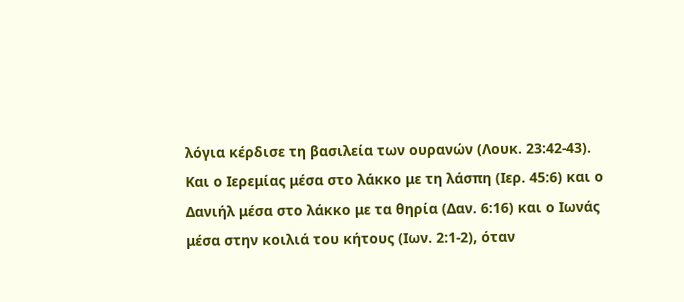λόγια κέρδισε τη βασιλεία των ουρανών (Λουκ. 23:42-43). Και ο Ιερεμίας μέσα στο λάκκο με τη λάσπη (Ιερ. 45:6) και ο Δανιήλ μέσα στο λάκκο με τα θηρία (Δαν. 6:16) και ο Ιωνάς μέσα στην κοιλιά του κήτους (Ιων. 2:1-2), όταν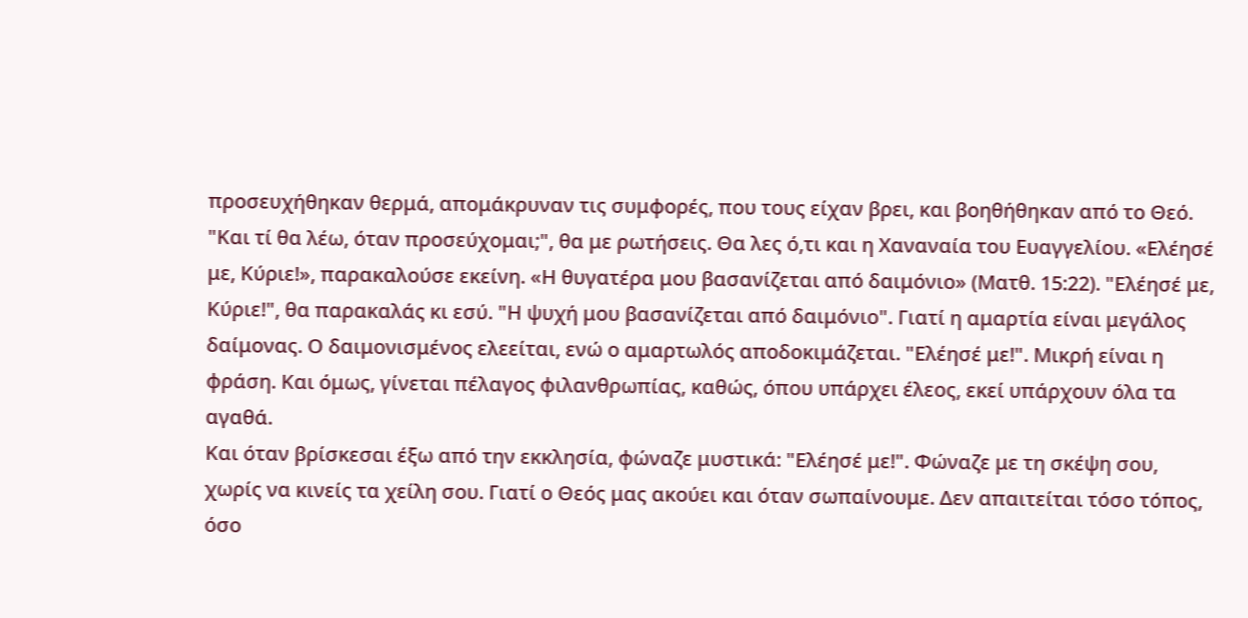προσευχήθηκαν θερμά, απομάκρυναν τις συμφορές, που τους είχαν βρει, και βοηθήθηκαν από το Θεό.
"Και τί θα λέω, όταν προσεύχομαι;", θα με ρωτήσεις. Θα λες ό,τι και η Χαναναία του Ευαγγελίου. «Ελέησέ με, Κύριε!», παρακαλούσε εκείνη. «Η θυγατέρα μου βασανίζεται από δαιμόνιο» (Ματθ. 15:22). "Ελέησέ με, Κύριε!", θα παρακαλάς κι εσύ. "Η ψυχή μου βασανίζεται από δαιμόνιο". Γιατί η αμαρτία είναι μεγάλος δαίμονας. Ο δαιμονισμένος ελεείται, ενώ ο αμαρτωλός αποδοκιμάζεται. "Ελέησέ με!". Μικρή είναι η φράση. Και όμως, γίνεται πέλαγος φιλανθρωπίας, καθώς, όπου υπάρχει έλεος, εκεί υπάρχουν όλα τα αγαθά.
Και όταν βρίσκεσαι έξω από την εκκλησία, φώναζε μυστικά: "Ελέησέ με!". Φώναζε με τη σκέψη σου, χωρίς να κινείς τα χείλη σου. Γιατί ο Θεός μας ακούει και όταν σωπαίνουμε. Δεν απαιτείται τόσο τόπος, όσο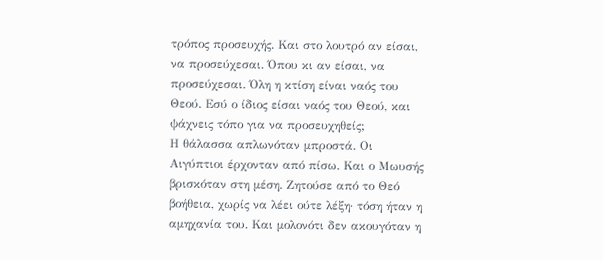τρόπος προσευχής. Και στο λουτρό αν είσαι, να προσεύχεσαι. Όπου κι αν είσαι, να προσεύχεσαι. Όλη η κτίση είναι ναός του Θεού. Εσύ ο ίδιος είσαι ναός του Θεού, και ψάχνεις τόπο για να προσευχηθείς;
Η θάλασσα απλωνόταν μπροστά. Οι Αιγύπτιοι έρχονταν από πίσω. Και ο Μωυσής βρισκόταν στη μέση. Ζητούσε από το Θεό βοήθεια, χωρίς να λέει ούτε λέξη· τόση ήταν η αμηχανία του. Και μολονότι δεν ακουγόταν η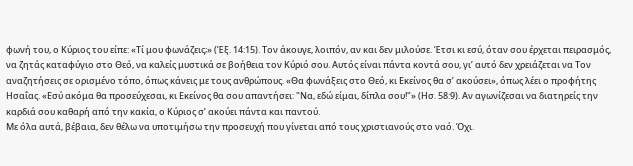φωνή του, ο Κύριος του είπε: «Τί μου φωνάζεις;» (Έξ. 14:15). Τον άκουγε, λοιπόν, αν και δεν μιλούσε. Έτσι κι εσύ, όταν σου έρχεται πειρασμός, να ζητάς καταφύγιο στο Θεό, να καλείς μυστικά σε βοήθεια τον Κύριό σου. Αυτός είναι πάντα κοντά σου, γι’ αυτό δεν χρειάζεται να Τον αναζητήσεις σε ορισμένο τόπο, όπως κάνεις με τους ανθρώπους. «Θα φωνάξεις στο Θεό, κι Εκείνος θα σ’ ακούσει», όπως λέει ο προφήτης Ησαΐας. «Εσύ ακόμα θα προσεύχεσαι, κι Εκείνος θα σου απαντήσει: "Να, εδώ είμαι, δίπλα σου!"» (Ησ. 58:9). Αν αγωνίζεσαι να διατηρείς την καρδιά σου καθαρή από την κακία, ο Κύριος σ’ ακούει πάντα και παντού.
Με όλα αυτά, βέβαια, δεν θέλω να υποτιμήσω την προσευχή που γίνεται από τους χριστιανούς στο ναό. Όχι.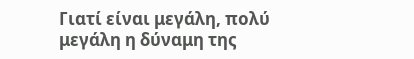Γιατί είναι μεγάλη, πολύ μεγάλη η δύναμη της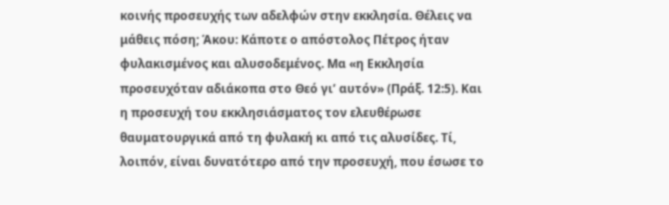κοινής προσευχής των αδελφών στην εκκλησία. Θέλεις να μάθεις πόση; Άκου: Κάποτε ο απόστολος Πέτρος ήταν φυλακισμένος και αλυσοδεμένος. Μα «η Εκκλησία προσευχόταν αδιάκοπα στο Θεό γι’ αυτόν» (Πράξ. 12:5). Και η προσευχή του εκκλησιάσματος τον ελευθέρωσε θαυματουργικά από τη φυλακή κι από τις αλυσίδες. Τί, λοιπόν, είναι δυνατότερο από την προσευχή, που έσωσε το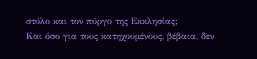στύλο και τον πύργο της Εκκλησίας;
Και όσο για τους κατηχουμένους, βέβαια, δεν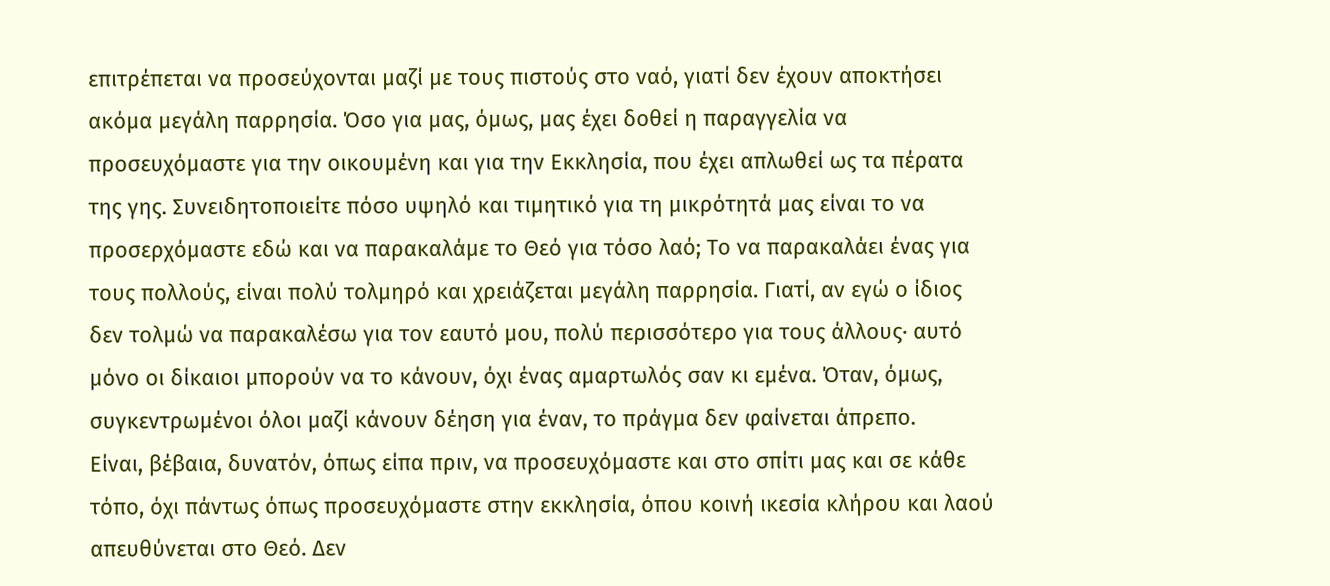επιτρέπεται να προσεύχονται μαζί με τους πιστούς στο ναό, γιατί δεν έχουν αποκτήσει ακόμα μεγάλη παρρησία. Όσο για μας, όμως, μας έχει δοθεί η παραγγελία να προσευχόμαστε για την οικουμένη και για την Εκκλησία, που έχει απλωθεί ως τα πέρατα της γης. Συνειδητοποιείτε πόσο υψηλό και τιμητικό για τη μικρότητά μας είναι το να προσερχόμαστε εδώ και να παρακαλάμε το Θεό για τόσο λαό; Το να παρακαλάει ένας για τους πολλούς, είναι πολύ τολμηρό και χρειάζεται μεγάλη παρρησία. Γιατί, αν εγώ ο ίδιος δεν τολμώ να παρακαλέσω για τον εαυτό μου, πολύ περισσότερο για τους άλλους· αυτό μόνο οι δίκαιοι μπορούν να το κάνουν, όχι ένας αμαρτωλός σαν κι εμένα. Όταν, όμως, συγκεντρωμένοι όλοι μαζί κάνουν δέηση για έναν, το πράγμα δεν φαίνεται άπρεπο.
Είναι, βέβαια, δυνατόν, όπως είπα πριν, να προσευχόμαστε και στο σπίτι μας και σε κάθε τόπο, όχι πάντως όπως προσευχόμαστε στην εκκλησία, όπου κοινή ικεσία κλήρου και λαού απευθύνεται στο Θεό. Δεν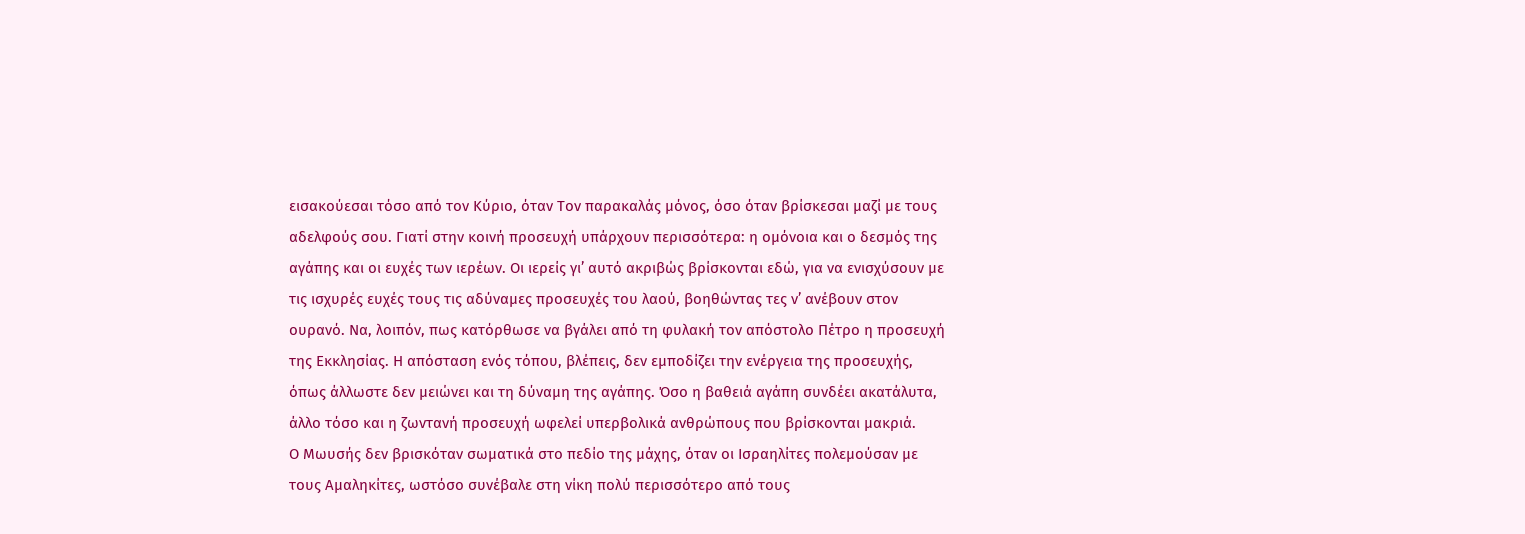εισακούεσαι τόσο από τον Κύριο, όταν Τον παρακαλάς μόνος, όσο όταν βρίσκεσαι μαζί με τους αδελφούς σου. Γιατί στην κοινή προσευχή υπάρχουν περισσότερα: η ομόνοια και ο δεσμός της αγάπης και οι ευχές των ιερέων. Οι ιερείς γι’ αυτό ακριβώς βρίσκονται εδώ, για να ενισχύσουν με τις ισχυρές ευχές τους τις αδύναμες προσευχές του λαού, βοηθώντας τες ν’ ανέβουν στον ουρανό. Να, λοιπόν, πως κατόρθωσε να βγάλει από τη φυλακή τον απόστολο Πέτρο η προσευχή της Εκκλησίας. Η απόσταση ενός τόπου, βλέπεις, δεν εμποδίζει την ενέργεια της προσευχής, όπως άλλωστε δεν μειώνει και τη δύναμη της αγάπης. Όσο η βαθειά αγάπη συνδέει ακατάλυτα, άλλο τόσο και η ζωντανή προσευχή ωφελεί υπερβολικά ανθρώπους που βρίσκονται μακριά.
Ο Μωυσής δεν βρισκόταν σωματικά στο πεδίο της μάχης, όταν οι Ισραηλίτες πολεμούσαν με τους Αμαληκίτες, ωστόσο συνέβαλε στη νίκη πολύ περισσότερο από τους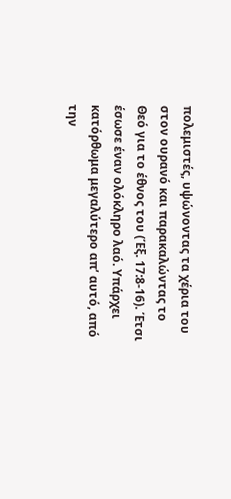πολεμιστές, υψώνοντας τα χέρια του στον ουρανό και παρακαλώντας το Θεό για το έθνος του (Έξ. 17:8-16). Έτσι έσωσε έναν ολόκληρο λαό. Υπάρχει κατόρθωμα μεγαλύτερο απ’ αυτό, από την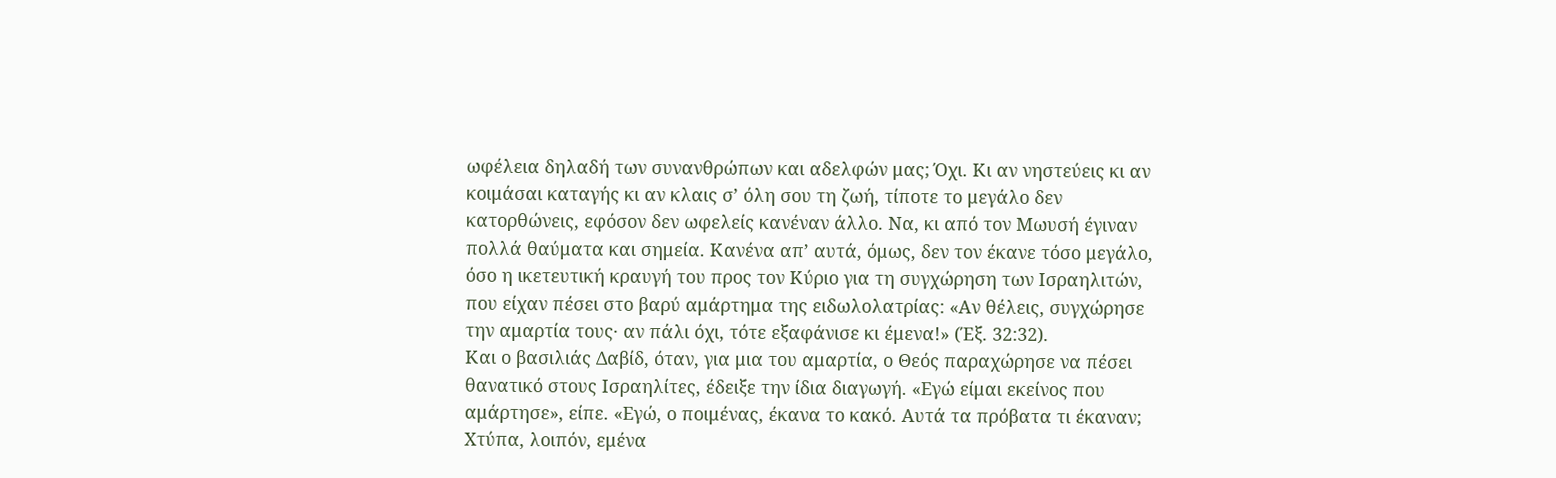ωφέλεια δηλαδή των συνανθρώπων και αδελφών μας; Όχι. Κι αν νηστεύεις κι αν κοιμάσαι καταγής κι αν κλαις σ’ όλη σου τη ζωή, τίποτε το μεγάλο δεν κατορθώνεις, εφόσον δεν ωφελείς κανέναν άλλο. Να, κι από τον Μωυσή έγιναν πολλά θαύματα και σημεία. Κανένα απ’ αυτά, όμως, δεν τον έκανε τόσο μεγάλο, όσο η ικετευτική κραυγή του προς τον Κύριο για τη συγχώρηση των Ισραηλιτών, που είχαν πέσει στο βαρύ αμάρτημα της ειδωλολατρίας: «Αν θέλεις, συγχώρησε την αμαρτία τους· αν πάλι όχι, τότε εξαφάνισε κι έμενα!» (Έξ. 32:32).
Και ο βασιλιάς Δαβίδ, όταν, για μια του αμαρτία, ο Θεός παραχώρησε να πέσει θανατικό στους Ισραηλίτες, έδειξε την ίδια διαγωγή. «Εγώ είμαι εκείνος που αμάρτησε», είπε. «Εγώ, ο ποιμένας, έκανα το κακό. Αυτά τα πρόβατα τι έκαναν; Χτύπα, λοιπόν, εμένα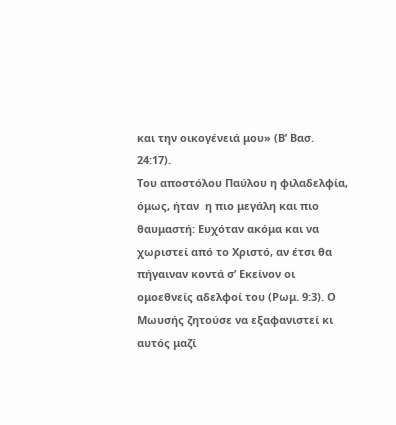και την οικογένειά μου» (Β’ Βασ. 24:17).
Του αποστόλου Παύλου η φιλαδελφία, όμως, ήταν  η πιο μεγάλη και πιο θαυμαστή: Ευχόταν ακόμα και να χωριστεί από το Χριστό, αν έτσι θα πήγαιναν κοντά σ’ Εκείνον οι ομοεθνείς αδελφοί του (Ρωμ. 9:3). Ο Μωυσής ζητούσε να εξαφανιστεί κι αυτός μαζί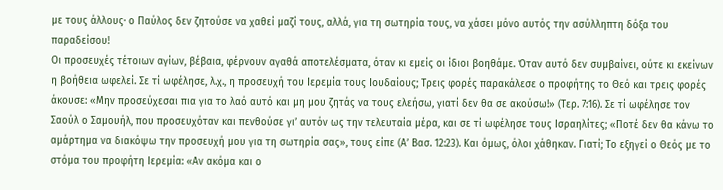με τους άλλους· ο Παύλος δεν ζητούσε να χαθεί μαζί τους, αλλά, για τη σωτηρία τους, να χάσει μόνο αυτός την ασύλληπτη δόξα του παραδείσου!
Οι προσευχές τέτοιων αγίων, βέβαια, φέρνουν αγαθά αποτελέσματα, όταν κι εμείς οι ίδιοι βοηθάμε. Όταν αυτό δεν συμβαίνει, ούτε κι εκείνων η βοήθεια ωφελεί. Σε τί ωφέλησε, λ.χ., η προσευχή του Ιερεμία τους Ιουδαίους; Τρεις φορές παρακάλεσε ο προφήτης το Θεό και τρεις φορές άκουσε: «Μην προσεύχεσαι πια για το λαό αυτό και μη μου ζητάς να τους ελεήσω, γιατί δεν θα σε ακούσω!» (Τερ. 7:16). Σε τί ωφέλησε τον Σαούλ ο Σαμουήλ, που προσευχόταν και πενθούσε γι’ αυτόν ως την τελευταία μέρα, και σε τί ωφέλησε τους Ισραηλίτες; «Ποτέ δεν θα κάνω το αμάρτημα να διακόψω την προσευχή μου για τη σωτηρία σας», τους είπε (Α’ Βασ. 12:23). Και όμως, όλοι χάθηκαν. Γιατί; Το εξηγεί ο Θεός με το στόμα του προφήτη Ιερεμία: «Αν ακόμα και ο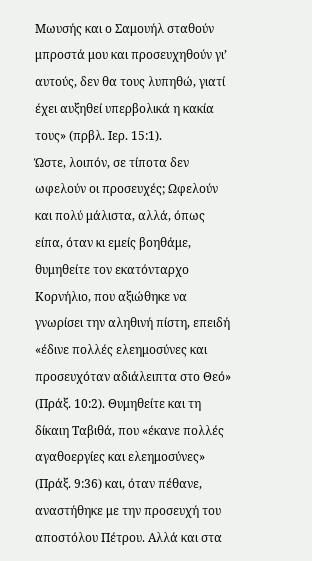Μωυσής και ο Σαμουήλ σταθούν μπροστά μου και προσευχηθούν γι’ αυτούς, δεν θα τους λυπηθώ, γιατί έχει αυξηθεί υπερβολικά η κακία τους» (πρβλ. Ιερ. 15:1).
Ώστε, λοιπόν, σε τίποτα δεν ωφελούν οι προσευχές; Ωφελούν και πολύ μάλιστα, αλλά, όπως είπα, όταν κι εμείς βοηθάμε, θυμηθείτε τον εκατόνταρχο Κορνήλιο, που αξιώθηκε να γνωρίσει την αληθινή πίστη, επειδή «έδινε πολλές ελεημοσύνες και προσευχόταν αδιάλειπτα στο Θεό» (Πράξ. 10:2). Θυμηθείτε και τη δίκαιη Ταβιθά, που «έκανε πολλές αγαθοεργίες και ελεημοσύνες» (Πράξ. 9:36) και, όταν πέθανε, αναστήθηκε με την προσευχή του αποστόλου Πέτρου. Αλλά και στα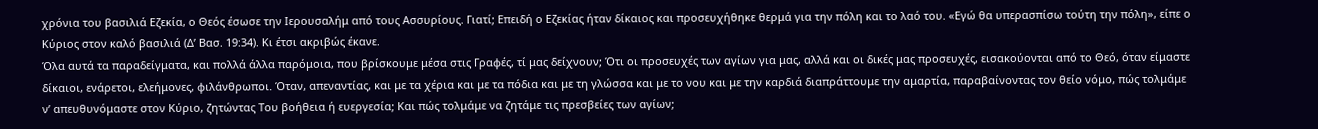χρόνια του βασιλιά Εζεκία, ο Θεός έσωσε την Ιερουσαλήμ από τους Ασσυρίους. Γιατί; Επειδή ο Εζεκίας ήταν δίκαιος και προσευχήθηκε θερμά για την πόλη και το λαό του. «Εγώ θα υπερασπίσω τούτη την πόλη», είπε ο Κύριος στον καλό βασιλιά (Δ’ Βασ. 19:34). Κι έτσι ακριβώς έκανε.
Όλα αυτά τα παραδείγματα, και πολλά άλλα παρόμοια, που βρίσκουμε μέσα στις Γραφές, τί μας δείχνουν; Ότι οι προσευχές των αγίων για μας, αλλά και οι δικές μας προσευχές, εισακούονται από το Θεό, όταν είμαστε δίκαιοι, ενάρετοι, ελεήμονες, φιλάνθρωποι. Όταν, απεναντίας, και με τα χέρια και με τα πόδια και με τη γλώσσα και με το νου και με την καρδιά διαπράττουμε την αμαρτία, παραβαίνοντας τον θείο νόμο, πώς τολμάμε ν’ απευθυνόμαστε στον Κύριο, ζητώντας Του βοήθεια ή ευεργεσία; Και πώς τολμάμε να ζητάμε τις πρεσβείες των αγίων;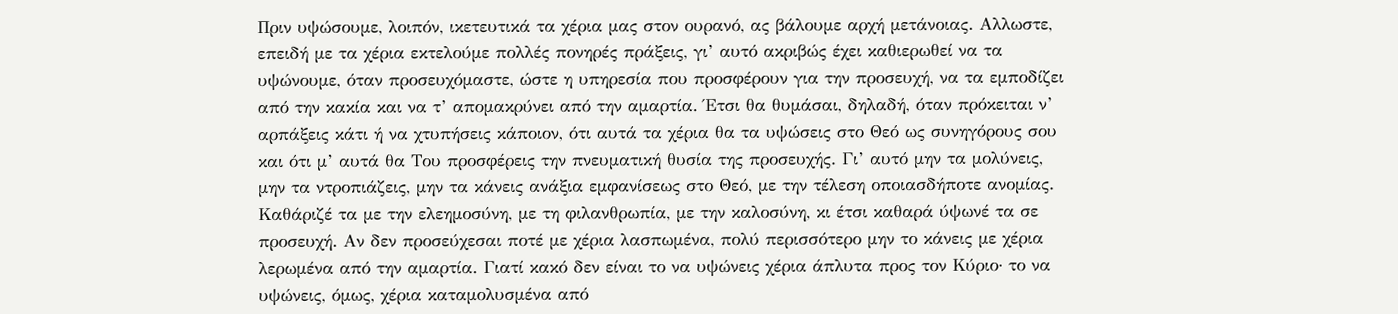Πριν υψώσουμε, λοιπόν, ικετευτικά τα χέρια μας στον ουρανό, ας βάλουμε αρχή μετάνοιας. Αλλωστε, επειδή με τα χέρια εκτελούμε πολλές πονηρές πράξεις, γι’ αυτό ακριβώς έχει καθιερωθεί να τα υψώνουμε, όταν προσευχόμαστε, ώστε η υπηρεσία που προσφέρουν για την προσευχή, να τα εμποδίζει από την κακία και να τ’ απομακρύνει από την αμαρτία. Έτσι θα θυμάσαι, δηλαδή, όταν πρόκειται ν’ αρπάξεις κάτι ή να χτυπήσεις κάποιον, ότι αυτά τα χέρια θα τα υψώσεις στο Θεό ως συνηγόρους σου και ότι μ’ αυτά θα Του προσφέρεις την πνευματική θυσία της προσευχής. Γι’ αυτό μην τα μολύνεις, μην τα ντροπιάζεις, μην τα κάνεις ανάξια εμφανίσεως στο Θεό, με την τέλεση οποιασδήποτε ανομίας. Καθάριζέ τα με την ελεημοσύνη, με τη φιλανθρωπία, με την καλοσύνη, κι έτσι καθαρά ύψωνέ τα σε προσευχή. Αν δεν προσεύχεσαι ποτέ με χέρια λασπωμένα, πολύ περισσότερο μην το κάνεις με χέρια λερωμένα από την αμαρτία. Γιατί κακό δεν είναι το να υψώνεις χέρια άπλυτα προς τον Κύριο· το να υψώνεις, όμως, χέρια καταμολυσμένα από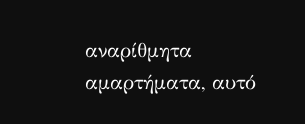αναρίθμητα αμαρτήματα, αυτό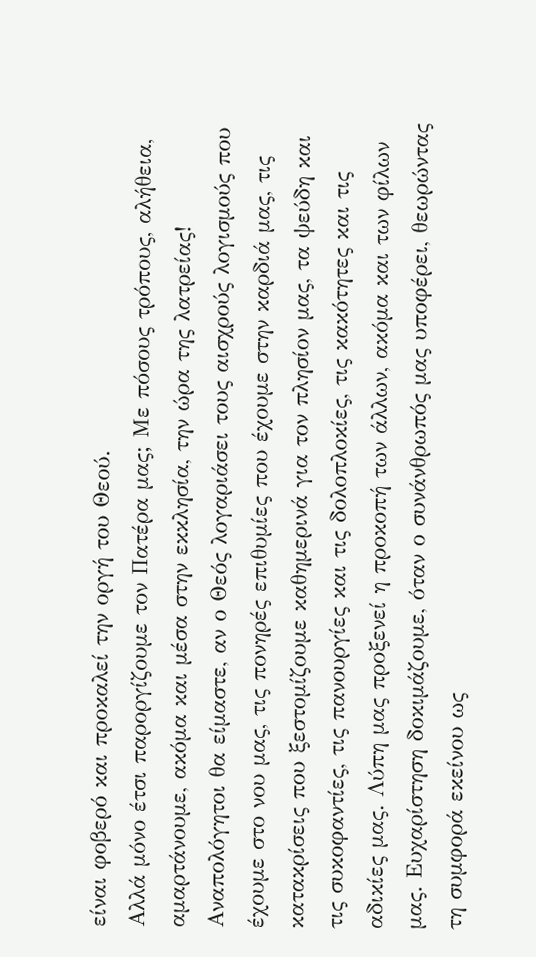είναι φοβερό και προκαλεί την οργή του Θεού.
Αλλά μόνο έτσι παροργίζουμε τον Πατέρα μας; Με πόσους τρόπους, αλήθεια, αμαρτάνουμε, ακόμα και μέσα στην εκκλησία, την ώρα της λατρείας! Αναπολόγητοι θα είμαστε, αν ο Θεός λογαριάσει τους αισχρούς λογισμούς που έχουμε στο νου μας, τις πονηρές επιθυμίες που έχουμε στην καρδιά μας, τις κατακρίσεις που ξεστομίζουμε καθημερινά για τον πλησίον μας, τα ψεύδη και τις συκοφαντίες, τις πανουργίες και τις δολοπλοκίες, τις κακότητες και τις αδικίες μας. Λύπη μας προξενεί η προκοπή των άλλων, ακόμα και των φίλων μας. Ευχαρίστηση δοκιμάζουμε, όταν ο συνάνθρωπός μας υποφέρει, θεωρώντας τη συμφορά εκείνου ως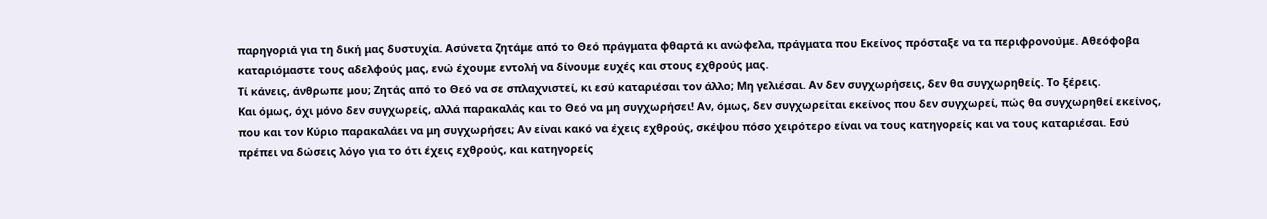παρηγοριά για τη δική μας δυστυχία. Ασύνετα ζητάμε από το Θεό πράγματα φθαρτά κι ανώφελα, πράγματα που Εκείνος πρόσταξε να τα περιφρονούμε. Αθεόφοβα καταριόμαστε τους αδελφούς μας, ενώ έχουμε εντολή να δίνουμε ευχές και στους εχθρούς μας.
Τί κάνεις, άνθρωπε μου; Ζητάς από το Θεό να σε σπλαχνιστεί, κι εσύ καταριέσαι τον άλλο; Μη γελιέσαι. Αν δεν συγχωρήσεις, δεν θα συγχωρηθείς. Το ξέρεις.
Και όμως, όχι μόνο δεν συγχωρείς, αλλά παρακαλάς και το Θεό να μη συγχωρήσει! Αν, όμως, δεν συγχωρείται εκείνος που δεν συγχωρεί, πώς θα συγχωρηθεί εκείνος, που και τον Κύριο παρακαλάει να μη συγχωρήσει; Αν είναι κακό να έχεις εχθρούς, σκέψου πόσο χειρότερο είναι να τους κατηγορείς και να τους καταριέσαι. Εσύ πρέπει να δώσεις λόγο για το ότι έχεις εχθρούς, και κατηγορείς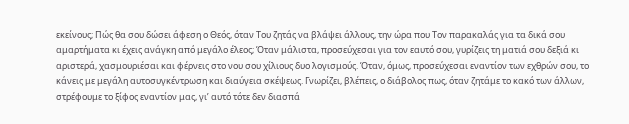εκείνους; Πώς θα σου δώσει άφεση ο Θεός, όταν Του ζητάς να βλάψει άλλους, την ώρα που Τον παρακαλάς για τα δικά σου αμαρτήματα κι έχεις ανάγκη από μεγάλο έλεος; Όταν μάλιστα, προσεύχεσαι για τον εαυτό σου, γυρίζεις τη ματιά σου δεξιά κι αριστερά, χασμουριέσαι και φέρνεις στο νου σου χίλιους δυο λογισμούς. Όταν, όμως, προσεύχεσαι εναντίον των εχθρών σου, το κάνεις με μεγάλη αυτοσυγκέντρωση και διαύγεια σκέψεως. Γνωρίζει, βλέπεις, ο διάβολος πως, όταν ζητάμε το κακό των άλλων, στρέφουμε το ξίφος εναντίον μας, γι’ αυτό τότε δεν διασπά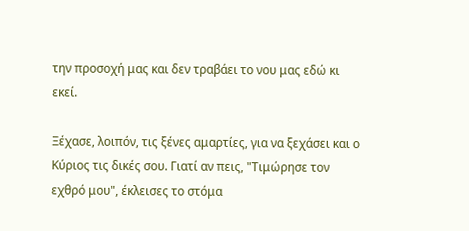την προσοχή μας και δεν τραβάει το νου μας εδώ κι εκεί.

Ξέχασε, λοιπόν, τις ξένες αμαρτίες, για να ξεχάσει και ο Κύριος τις δικές σου. Γιατί αν πεις, "Τιμώρησε τον εχθρό μου", έκλεισες το στόμα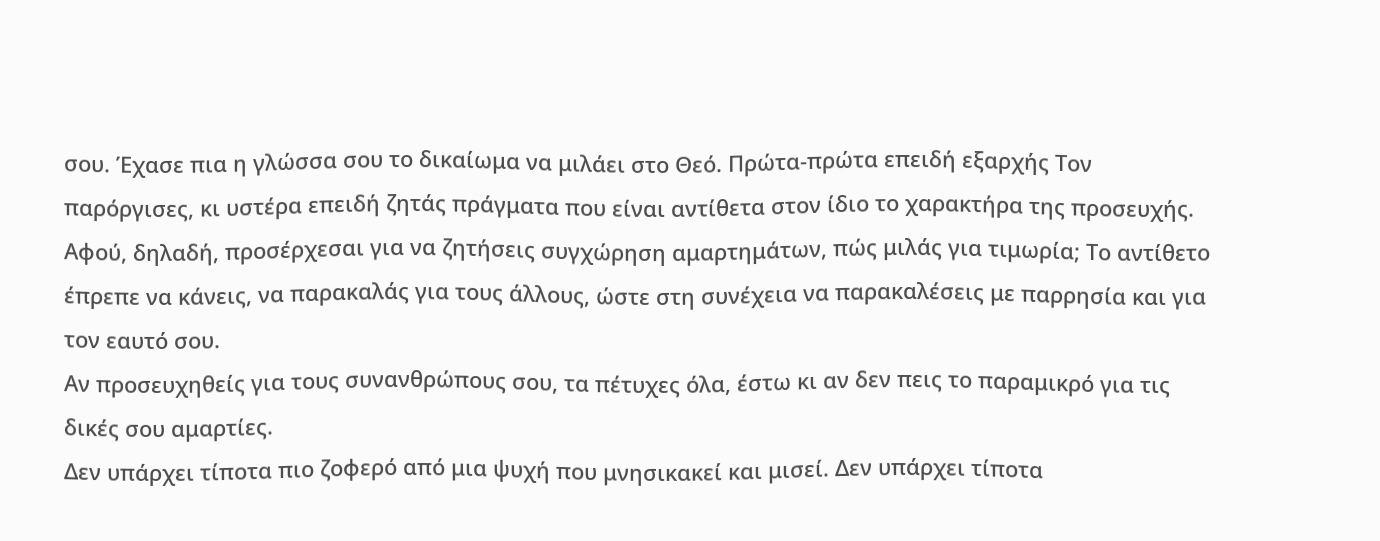σου. Έχασε πια η γλώσσα σου το δικαίωμα να μιλάει στο Θεό. Πρώτα-πρώτα επειδή εξαρχής Τον παρόργισες, κι υστέρα επειδή ζητάς πράγματα που είναι αντίθετα στον ίδιο το χαρακτήρα της προσευχής. Αφού, δηλαδή, προσέρχεσαι για να ζητήσεις συγχώρηση αμαρτημάτων, πώς μιλάς για τιμωρία; Το αντίθετο έπρεπε να κάνεις, να παρακαλάς για τους άλλους, ώστε στη συνέχεια να παρακαλέσεις με παρρησία και για τον εαυτό σου.
Αν προσευχηθείς για τους συνανθρώπους σου, τα πέτυχες όλα, έστω κι αν δεν πεις το παραμικρό για τις δικές σου αμαρτίες.
Δεν υπάρχει τίποτα πιο ζοφερό από μια ψυχή που μνησικακεί και μισεί. Δεν υπάρχει τίποτα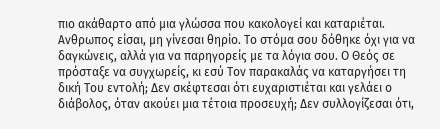πιο ακάθαρτο από μια γλώσσα που κακολογεί και καταριέται. Ανθρωπος είσαι, μη γίνεσαι θηρίο. Το στόμα σου δόθηκε όχι για να δαγκώνεις, αλλά για να παρηγορείς με τα λόγια σου. Ο Θεός σε πρόσταξε να συγχωρείς, κι εσύ Τον παρακαλάς να καταργήσει τη δική Του εντολή; Δεν σκέφτεσαι ότι ευχαριστιέται και γελάει ο διάβολος, όταν ακούει μια τέτοια προσευχή; Δεν συλλογίζεσαι ότι,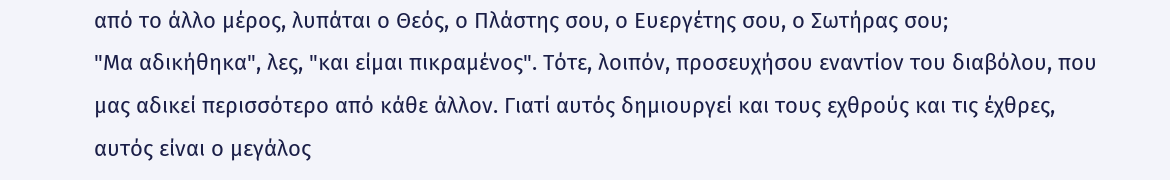από το άλλο μέρος, λυπάται ο Θεός, ο Πλάστης σου, ο Ευεργέτης σου, ο Σωτήρας σου;
"Μα αδικήθηκα", λες, "και είμαι πικραμένος". Τότε, λοιπόν, προσευχήσου εναντίον του διαβόλου, που μας αδικεί περισσότερο από κάθε άλλον. Γιατί αυτός δημιουργεί και τους εχθρούς και τις έχθρες, αυτός είναι ο μεγάλος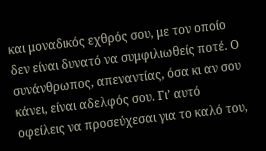και μοναδικός εχθρός σου, με τον οποίο δεν είναι δυνατό να συμφιλιωθείς ποτέ. Ο συνάνθρωπος, απεναντίας, όσα κι αν σου κάνει, είναι αδελφός σου. Γι’ αυτό οφείλεις να προσεύχεσαι για το καλό του,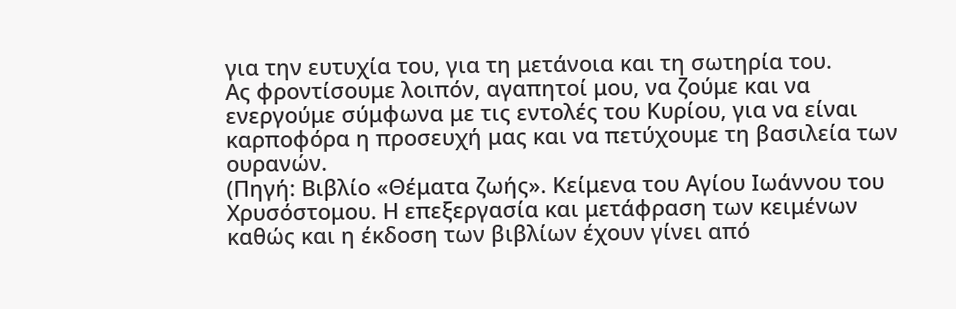για την ευτυχία του, για τη μετάνοια και τη σωτηρία του.
Ας φροντίσουμε λοιπόν, αγαπητοί μου, να ζούμε και να ενεργούμε σύμφωνα με τις εντολές του Κυρίου, για να είναι καρποφόρα η προσευχή μας και να πετύχουμε τη βασιλεία των ουρανών.
(Πηγή: Βιβλίο «Θέματα ζωής». Κείμενα του Αγίου Ιωάννου του Χρυσόστομου. Η επεξεργασία και μετάφραση των κειμένων καθώς και η έκδοση των βιβλίων έχουν γίνει από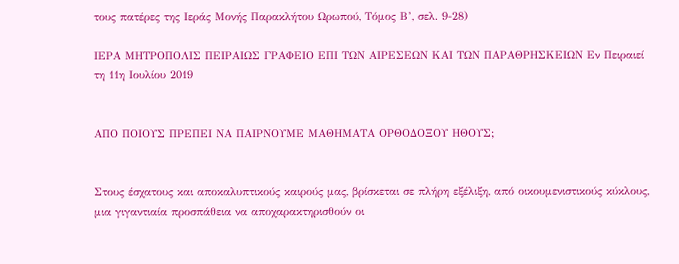τους πατέρες της Ιεράς Μονής Παρακλήτου Ωρωπού, Τόμος Β’, σελ. 9-28)

ΙΕΡΑ ΜΗΤΡΟΠΟΛΙΣ ΠΕΙΡΑΙΩΣ ΓΡΑΦΕΙΟ ΕΠΙ ΤΩΝ ΑΙΡΕΣΕΩΝ ΚΑΙ ΤΩΝ ΠΑΡΑΘΡΗΣΚΕΙΩΝ Εν Πειραιεί τη 11η Ιουλίου 2019


ΑΠΟ ΠΟΙΟΥΣ ΠΡΕΠΕΙ ΝΑ ΠΑΙΡΝΟΥΜΕ ΜΑΘΗΜΑΤΑ ΟΡΘΟΔΟΞΟΥ ΗΘΟΥΣ;


Στους έσχατους και αποκαλυπτικούς καιρούς μας, βρίσκεται σε πλήρη εξέλιξη, από οικουμενιστικούς κύκλους, μια γιγαντιαία προσπάθεια να αποχαρακτηρισθούν οι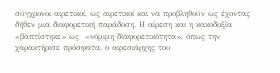σύγχρονοι αιρετικοί, ως αιρετικοί και να προβληθούν ως έχοντας δήθεν μια διαφορετική παράδοση. Η αίρεση και η κακοδοξία «βαπτίστηκε» ως  «νόμιμη διαφορετικότητα», όπως την χαρακτήρισε πρόσφατα, ο αιρεσιάρχης του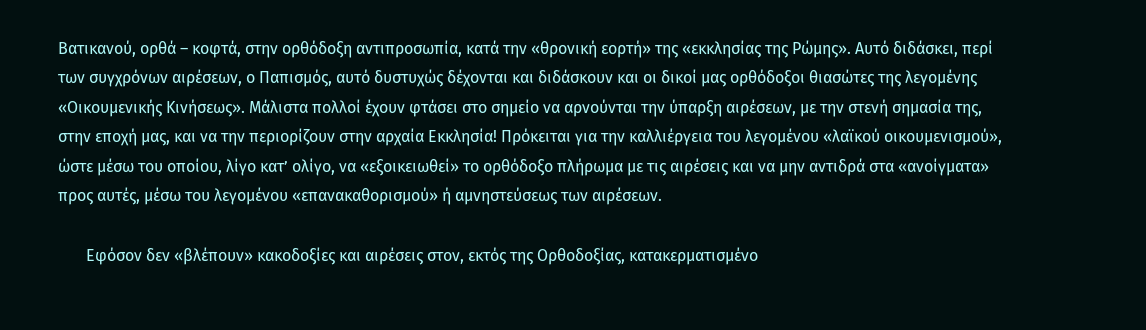Βατικανού, ορθά – κοφτά, στην ορθόδοξη αντιπροσωπία, κατά την «θρονική εορτή» της «εκκλησίας της Ρώμης». Αυτό διδάσκει, περί των συγχρόνων αιρέσεων, ο Παπισμός, αυτό δυστυχώς δέχονται και διδάσκουν και οι δικοί μας ορθόδοξοι θιασώτες της λεγομένης «Οικουμενικής Κινήσεως». Μάλιστα πολλοί έχουν φτάσει στο σημείο να αρνούνται την ύπαρξη αιρέσεων, με την στενή σημασία της, στην εποχή μας, και να την περιορίζουν στην αρχαία Εκκλησία! Πρόκειται για την καλλιέργεια του λεγομένου «λαϊκού οικουμενισμού», ώστε μέσω του οποίου, λίγο κατ’ ολίγο, να «εξοικειωθεί» το ορθόδοξο πλήρωμα με τις αιρέσεις και να μην αντιδρά στα «ανοίγματα» προς αυτές, μέσω του λεγομένου «επανακαθορισμού» ή αμνηστεύσεως των αιρέσεων.

       Εφόσον δεν «βλέπουν» κακοδοξίες και αιρέσεις στον, εκτός της Ορθοδοξίας, κατακερματισμένο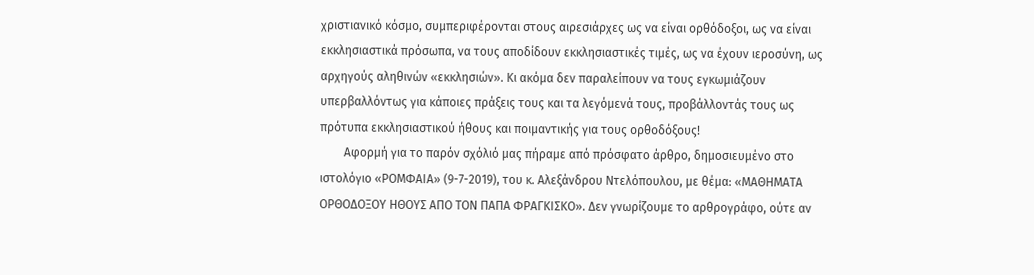χριστιανικό κόσμο, συμπεριφέρονται στους αιρεσιάρχες ως να είναι ορθόδοξοι, ως να είναι εκκλησιαστικά πρόσωπα, να τους αποδίδουν εκκλησιαστικές τιμές, ως να έχουν ιεροσύνη, ως αρχηγούς αληθινών «εκκλησιών». Κι ακόμα δεν παραλείπουν να τους εγκωμιάζουν υπερβαλλόντως για κάποιες πράξεις τους και τα λεγόμενά τους, προβάλλοντάς τους ως πρότυπα εκκλησιαστικού ήθους και ποιμαντικής για τους ορθοδόξους!
        Αφορμή για το παρόν σχόλιό μας πήραμε από πρόσφατο άρθρο, δημοσιευμένο στο ιστολόγιο «ΡΟΜΦΑΙΑ» (9-7-2019), του κ. Αλεξάνδρου Ντελόπουλου, με θέμα: «ΜΑΘΗΜΑΤΑ ΟΡΘΟΔΟΞΟΥ ΗΘΟΥΣ ΑΠΟ ΤΟΝ ΠΑΠΑ ΦΡΑΓΚΙΣΚΟ». Δεν γνωρίζουμε το αρθρογράφο, ούτε αν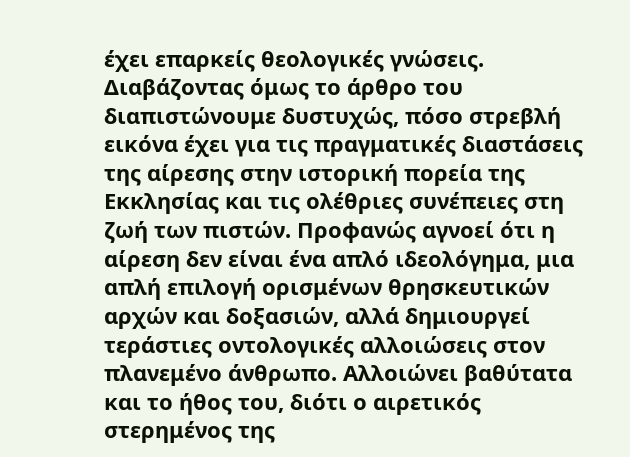έχει επαρκείς θεολογικές γνώσεις. Διαβάζοντας όμως το άρθρο του διαπιστώνουμε δυστυχώς, πόσο στρεβλή εικόνα έχει για τις πραγματικές διαστάσεις της αίρεσης στην ιστορική πορεία της Εκκλησίας και τις ολέθριες συνέπειες στη ζωή των πιστών. Προφανώς αγνοεί ότι η αίρεση δεν είναι ένα απλό ιδεολόγημα, μια απλή επιλογή ορισμένων θρησκευτικών αρχών και δοξασιών, αλλά δημιουργεί τεράστιες οντολογικές αλλοιώσεις στον πλανεμένο άνθρωπο. Αλλοιώνει βαθύτατα και το ήθος του, διότι ο αιρετικός στερημένος της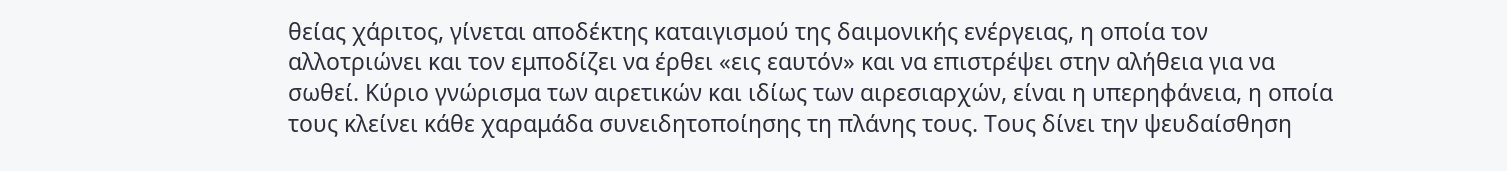θείας χάριτος, γίνεται αποδέκτης καταιγισμού της δαιμονικής ενέργειας, η οποία τον αλλοτριώνει και τον εμποδίζει να έρθει «εις εαυτόν» και να επιστρέψει στην αλήθεια για να σωθεί. Κύριο γνώρισμα των αιρετικών και ιδίως των αιρεσιαρχών, είναι η υπερηφάνεια, η οποία τους κλείνει κάθε χαραμάδα συνειδητοποίησης τη πλάνης τους. Τους δίνει την ψευδαίσθηση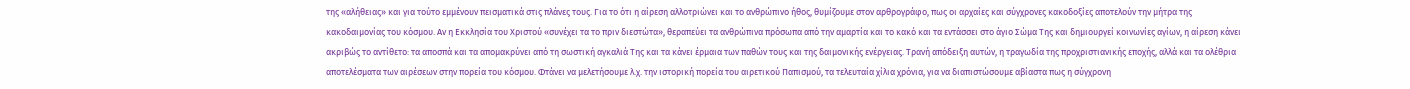της «αλήθειας» και για τούτο εμμένουν πεισματικά στις πλάνες τους. Για το ότι η αίρεση αλλοτριώνει και το ανθρώπινο ήθος, θυμίζουμε στον αρθρογράφο, πως οι αρχαίες και σύγχρονες κακοδοξίες αποτελούν την μήτρα της κακοδαιμονίας του κόσμου. Αν η Εκκλησία του Χριστού «συνέχει τα το πριν διεστώτα», θεραπεύει τα ανθρώπινα πρόσωπα από την αμαρτία και το κακό και τα εντάσσει στο άγιο Σώμα Της και δημιουργεί κοινωνίες αγίων, η αίρεση κάνει ακριβώς το αντίθετο: τα αποσπά και τα απομακρύνει από τη σωστική αγκαλιά Της και τα κάνει έρμαια των παθών τους και της δαιμονικής ενέργειας. Τρανή απόδειξη αυτών, η τραγωδία της προχριστιανικής εποχής, αλλά και τα ολέθρια αποτελέσματα των αιρέσεων στην πορεία του κόσμου. Φτάνει να μελετήσουμε λ.χ. την ιστορική πορεία του αιρετικού Παπισμού, τα τελευταία χίλια χρόνια, για να διαπιστώσουμε αβίαστα πως η σύγχρονη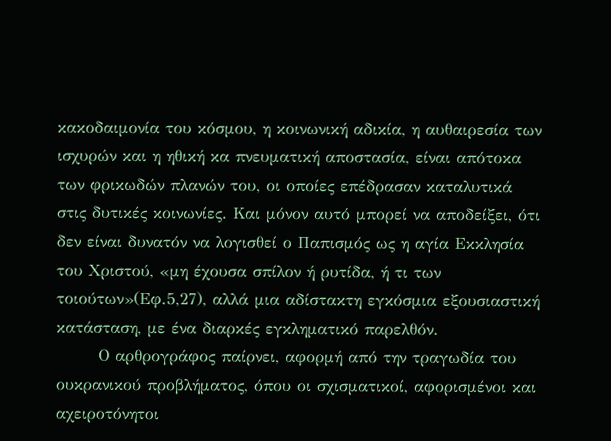κακοδαιμονία του κόσμου, η κοινωνική αδικία, η αυθαιρεσία των ισχυρών και η ηθική κα πνευματική αποστασία, είναι απότοκα των φρικωδών πλανών του, οι οποίες επέδρασαν καταλυτικά στις δυτικές κοινωνίες. Και μόνον αυτό μπορεί να αποδείξει, ότι δεν είναι δυνατόν να λογισθεί ο Παπισμός ως η αγία Εκκλησία του Χριστού, «μη έχουσα σπίλον ή ρυτίδα, ή τι των τοιούτων»(Εφ.5,27), αλλά μια αδίστακτη εγκόσμια εξουσιαστική κατάσταση, με ένα διαρκές εγκληματικό παρελθόν.
       Ο αρθρογράφος παίρνει, αφορμή από την τραγωδία του ουκρανικού προβλήματος, όπου οι σχισματικοί, αφορισμένοι και αχειροτόνητοι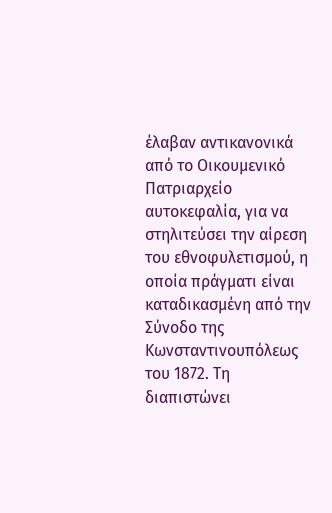έλαβαν αντικανονικά από το Οικουμενικό Πατριαρχείο αυτοκεφαλία, για να στηλιτεύσει την αίρεση του εθνοφυλετισμού, η οποία πράγματι είναι καταδικασμένη από την Σύνοδο της Κωνσταντινουπόλεως του 1872. Τη διαπιστώνει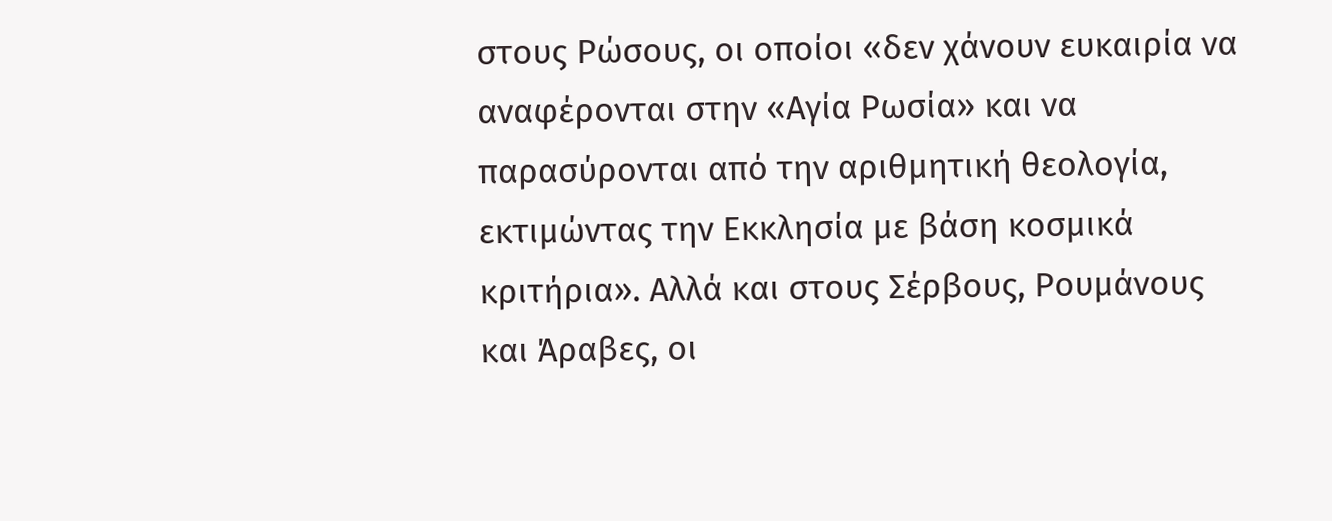στους Ρώσους, οι οποίοι «δεν χάνουν ευκαιρία να αναφέρονται στην «Αγία Ρωσία» και να παρασύρονται από την αριθμητική θεολογία, εκτιμώντας την Εκκλησία με βάση κοσμικά κριτήρια». Αλλά και στους Σέρβους, Ρουμάνους και Άραβες, οι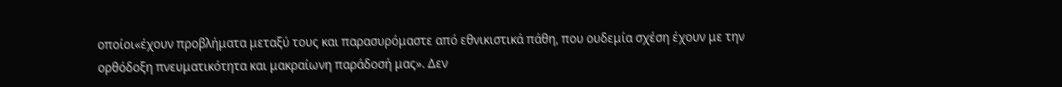οποίοι«έχουν προβλήματα μεταξύ τους και παρασυρόμαστε από εθνικιστικά πάθη, που ουδεμία σχέση έχουν με την ορθόδοξη πνευματικότητα και μακραίωνη παράδοσή μας». Δεν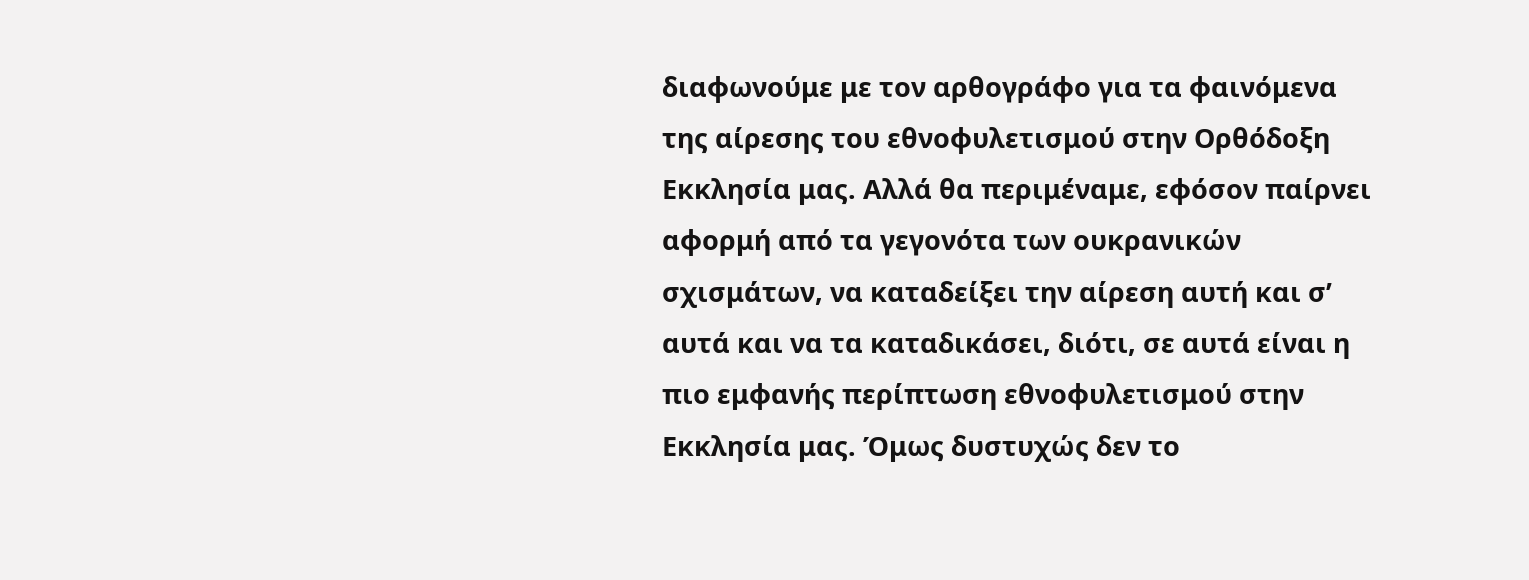διαφωνούμε με τον αρθογράφο για τα φαινόμενα της αίρεσης του εθνοφυλετισμού στην Ορθόδοξη Εκκλησία μας. Αλλά θα περιμέναμε, εφόσον παίρνει αφορμή από τα γεγονότα των ουκρανικών σχισμάτων, να καταδείξει την αίρεση αυτή και σ’ αυτά και να τα καταδικάσει, διότι, σε αυτά είναι η πιο εμφανής περίπτωση εθνοφυλετισμού στην Εκκλησία μας. Όμως δυστυχώς δεν το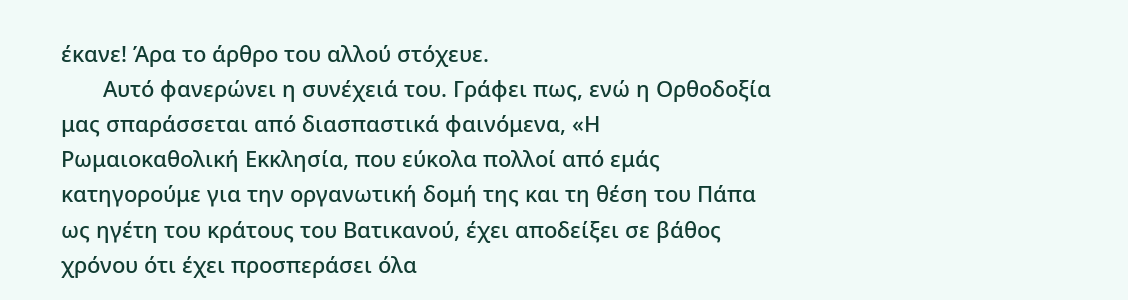έκανε! Άρα το άρθρο του αλλού στόχευε.
       Αυτό φανερώνει η συνέχειά του. Γράφει πως, ενώ η Ορθοδοξία μας σπαράσσεται από διασπαστικά φαινόμενα, «Η Ρωμαιοκαθολική Εκκλησία, που εύκολα πολλοί από εμάς κατηγορούμε για την οργανωτική δομή της και τη θέση του Πάπα ως ηγέτη του κράτους του Βατικανού, έχει αποδείξει σε βάθος χρόνου ότι έχει προσπεράσει όλα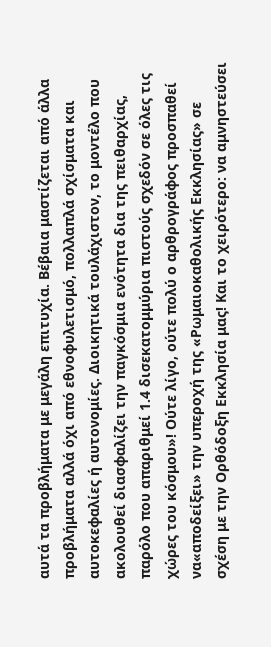αυτά τα προβλήματα με μεγάλη επιτυχία. Βέβαια μαστίζεται από άλλα προβλήματα αλλά όχι από εθνοφυλετισμό, πολλαπλά σχίσματα και αυτοκεφαλίες ή αυτονομίες. Διοικητικά τουλάχιστον, το μοντέλο που ακολουθεί διασφαλίζει την παγκόσμια ενότητα δια της πειθαρχίας, παρόλο που απαριθμεί 1.4 δισεκατομμύρια πιστούς σχεδόν σε όλες τις χώρες του κόσμου»! Ούτε λίγο, ούτε πολύ ο αρθρογράφος προσπαθεί να«αποδείξει» την υπεροχή της «Ρωμαιοκαθολικής Εκκλησίας» σε σχέση με την Ορθόδοξη Εκκλησία μας! Και το χειρότερο: να αμνηστεύσει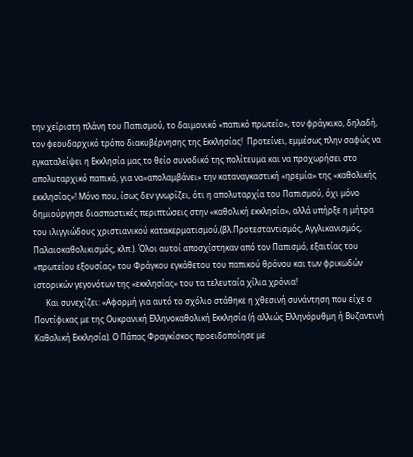την χείριστη πλάνη του Παπισμού, το δαιμονικό «παπικό πρωτείο», τον φράγκικο, δηλαδή, τον φεουδαρχικό τρόπο διακυβέρνησης της Εκκλησίας!  Προτείνει, εμμέσως πλην σαφώς να εγκαταλείψει η Εκκλησία μας το θείο συνοδικό της πολίτευμα και να προχωρήσει στο απολυταρχικό παπικό, για να«απολαμβάνει» την καταναγκαστική «ηρεμία» της «καθολικής εκκλησίας»! Μόνο που, ίσως δεν γνωρίζει, ότι η απολυταρχία του Παπισμού, όχι μόνο δημιούργησε διασπαστικές περιπτώσεις στην «καθολική εκκλησία», αλλά υπήρξε η μήτρα του ιλιγγιώδους χριστιανικού κατακερματισμού,(βλ.Προτεσταντισμός, Αγγλικανισμός, Παλαιοκαθολικισμός, κλπ.). Όλοι αυτοί αποσχίστηκαν από τον Παπισμό, εξαιτίας του «πρωτείου εξουσίας» του Φράγκου εγκάθετου του παπικού θρόνου και των φρικωδών ιστορικών γεγονότων της «εκκλησίας» του τα τελευταία χίλια χρόνια!
      Και συνεχίζει: «Αφορμή για αυτό το σχόλιο στάθηκε η χθεσινή συνάντηση που είχε ο Ποντίφικας με της Ουκρανική Ελληνοκαθολική Εκκλησία (ή αλλιώς Ελληνόρυθμη ή Βυζαντινή Καθολική Εκκλησία). Ο Πάπας Φραγκίσκος προειδοποίησε με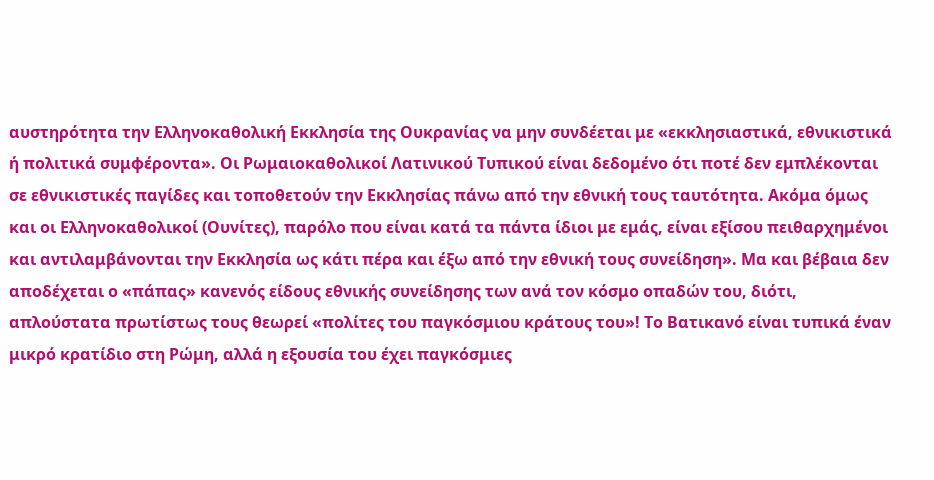αυστηρότητα την Ελληνοκαθολική Εκκλησία της Ουκρανίας να μην συνδέεται με «εκκλησιαστικά, εθνικιστικά ή πολιτικά συμφέροντα». Οι Ρωμαιοκαθολικοί Λατινικού Τυπικού είναι δεδομένο ότι ποτέ δεν εμπλέκονται σε εθνικιστικές παγίδες και τοποθετούν την Εκκλησίας πάνω από την εθνική τους ταυτότητα. Ακόμα όμως και οι Ελληνοκαθολικοί (Ουνίτες), παρόλο που είναι κατά τα πάντα ίδιοι με εμάς, είναι εξίσου πειθαρχημένοι και αντιλαμβάνονται την Εκκλησία ως κάτι πέρα και έξω από την εθνική τους συνείδηση». Μα και βέβαια δεν αποδέχεται ο «πάπας» κανενός είδους εθνικής συνείδησης των ανά τον κόσμο οπαδών του, διότι, απλούστατα πρωτίστως τους θεωρεί «πολίτες του παγκόσμιου κράτους του»! Το Βατικανό είναι τυπικά έναν μικρό κρατίδιο στη Ρώμη, αλλά η εξουσία του έχει παγκόσμιες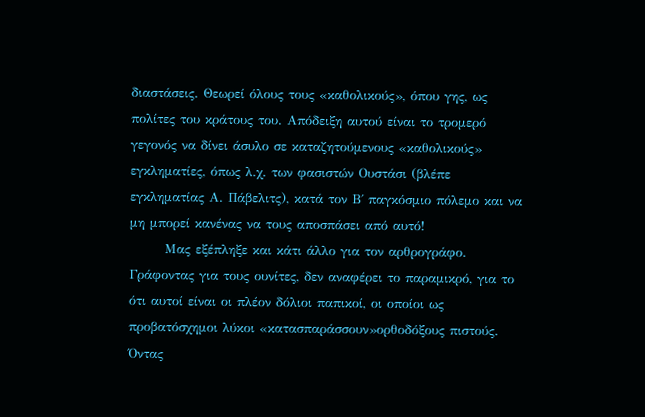διαστάσεις. Θεωρεί όλους τους «καθολικούς», όπου γης, ως πολίτες του κράτους του. Απόδειξη αυτού είναι το τρομερό γεγονός να δίνει άσυλο σε καταζητούμενους «καθολικούς» εγκληματίες, όπως λ.χ. των φασιστών Ουστάσι (βλέπε εγκληματίας Α. Πάβελιτς), κατά τον Β΄ παγκόσμιο πόλεμο και να μη μπορεί κανένας να τους αποσπάσει από αυτό!
       Μας εξέπληξε και κάτι άλλο για τον αρθρογράφο. Γράφοντας για τους ουνίτες, δεν αναφέρει το παραμικρό, για το ότι αυτοί είναι οι πλέον δόλιοι παπικοί, οι οποίοι ως προβατόσχημοι λύκοι «κατασπαράσσουν»ορθοδόξους πιστούς. Όντας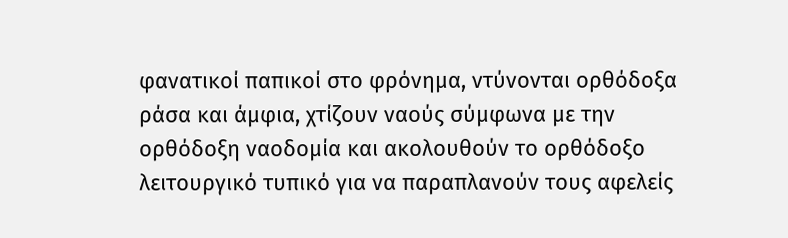φανατικοί παπικοί στο φρόνημα, ντύνονται ορθόδοξα ράσα και άμφια, χτίζουν ναούς σύμφωνα με την ορθόδοξη ναοδομία και ακολουθούν το ορθόδοξο λειτουργικό τυπικό για να παραπλανούν τους αφελείς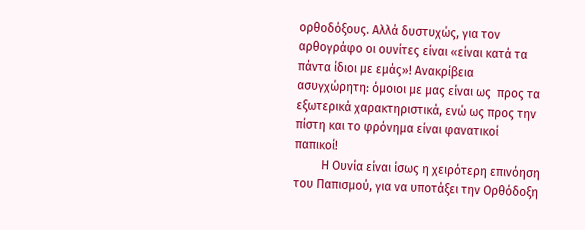ορθοδόξους. Αλλά δυστυχώς, για τον αρθογράφο οι ουνίτες είναι «είναι κατά τα πάντα ίδιοι με εμάς»! Ανακρίβεια ασυγχώρητη: όμοιοι με μας είναι ως  προς τα εξωτερικά χαρακτηριστικά, ενώ ως προς την πίστη και το φρόνημα είναι φανατικοί παπικοί!
         Η Ουνία είναι ίσως η χειρότερη επινόηση του Παπισμού, για να υποτάξει την Ορθόδοξη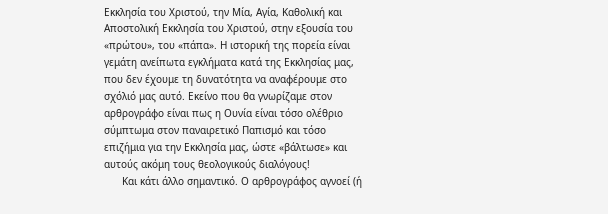Εκκλησία του Χριστού, την Μία, Αγία, Καθολική και Αποστολική Εκκλησία του Χριστού, στην εξουσία του «πρώτου», του «πάπα». Η ιστορική της πορεία είναι γεμάτη ανείπωτα εγκλήματα κατά της Εκκλησίας μας, που δεν έχουμε τη δυνατότητα να αναφέρουμε στο σχόλιό μας αυτό. Εκείνο που θα γνωρίζαμε στον αρθρογράφο είναι πως η Ουνία είναι τόσο ολέθριο σύμπτωμα στον παναιρετικό Παπισμό και τόσο επιζήμια για την Εκκλησία μας, ώστε «βάλτωσε» και αυτούς ακόμη τους θεολογικούς διαλόγους!
      Και κάτι άλλο σημαντικό. Ο αρθρογράφος αγνοεί (ή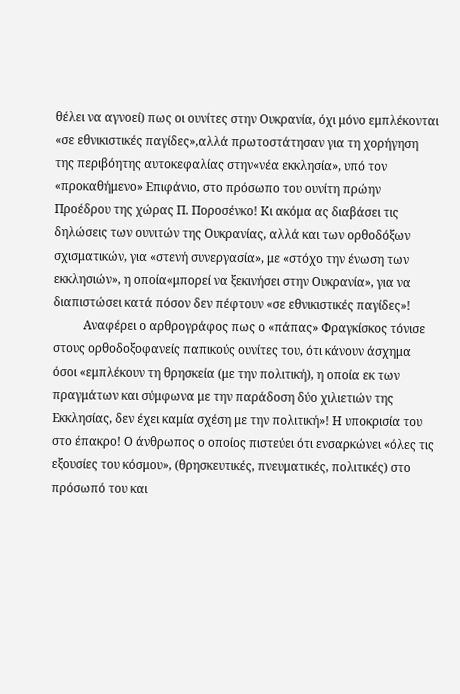θέλει να αγνοεί) πως οι ουνίτες στην Ουκρανία, όχι μόνο εμπλέκονται «σε εθνικιστικές παγίδες»,αλλά πρωτοστάτησαν για τη χορήγηση της περιβόητης αυτοκεφαλίας στην«νέα εκκλησία», υπό τον «προκαθήμενο» Επιφάνιο, στο πρόσωπο του ουνίτη πρώην Προέδρου της χώρας Π. Ποροσένκο! Κι ακόμα ας διαβάσει τις δηλώσεις των ουνιτών της Ουκρανίας, αλλά και των ορθοδόξων σχισματικών, για «στενή συνεργασία», με «στόχο την ένωση των εκκλησιών», η οποία«μπορεί να ξεκινήσει στην Ουκρανία», για να διαπιστώσει κατά πόσον δεν πέφτουν «σε εθνικιστικές παγίδες»!
          Αναφέρει ο αρθρογράφος πως ο «πάπας» Φραγκίσκος τόνισε στους ορθοδοξοφανείς παπικούς ουνίτες του, ότι κάνουν άσχημα όσοι «εμπλέκουν τη θρησκεία (με την πολιτική), η οποία εκ των πραγμάτων και σύμφωνα με την παράδοση δύο χιλιετιών της Εκκλησίας, δεν έχει καμία σχέση με την πολιτική»! Η υποκρισία του στο έπακρο! Ο άνθρωπος ο οποίος πιστεύει ότι ενσαρκώνει «όλες τις εξουσίες του κόσμου», (θρησκευτικές, πνευματικές, πολιτικές) στο πρόσωπό του και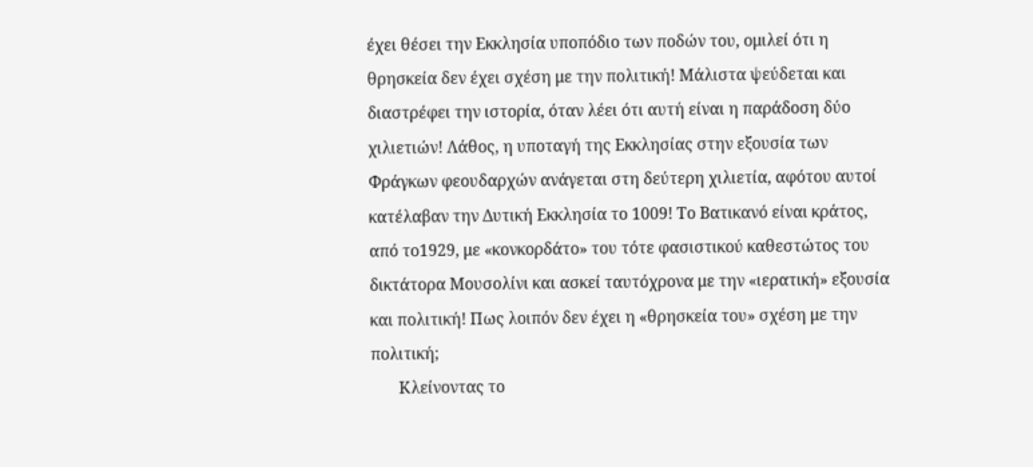έχει θέσει την Εκκλησία υποπόδιο των ποδών του, ομιλεί ότι η θρησκεία δεν έχει σχέση με την πολιτική! Μάλιστα ψεύδεται και διαστρέφει την ιστορία, όταν λέει ότι αυτή είναι η παράδοση δύο χιλιετιών! Λάθος, η υποταγή της Εκκλησίας στην εξουσία των Φράγκων φεουδαρχών ανάγεται στη δεύτερη χιλιετία, αφότου αυτοί κατέλαβαν την Δυτική Εκκλησία το 1009! Το Βατικανό είναι κράτος, από το1929, με «κονκορδάτο» του τότε φασιστικού καθεστώτος του δικτάτορα Μουσολίνι και ασκεί ταυτόχρονα με την «ιερατική» εξουσία και πολιτική! Πως λοιπόν δεν έχει η «θρησκεία του» σχέση με την πολιτική;
       Κλείνοντας το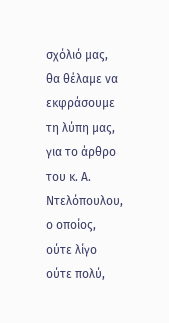σχόλιό μας, θα θέλαμε να εκφράσουμε τη λύπη μας, για το άρθρο του κ. Α. Ντελόπουλου, ο οποίος, ούτε λίγο ούτε πολύ,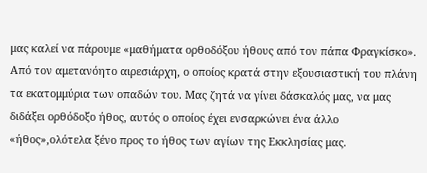μας καλεί να πάρουμε «μαθήματα ορθοδόξου ήθους από τον πάπα Φραγκίσκο». Από τον αμετανόητο αιρεσιάρχη, ο οποίος κρατά στην εξουσιαστική του πλάνη τα εκατομμύρια των οπαδών του. Μας ζητά να γίνει δάσκαλός μας, να μας διδάξει ορθόδοξο ήθος, αυτός ο οποίος έχει ενσαρκώνει ένα άλλο «ήθος»,ολότελα ξένο προς το ήθος των αγίων της Εκκλησίας μας.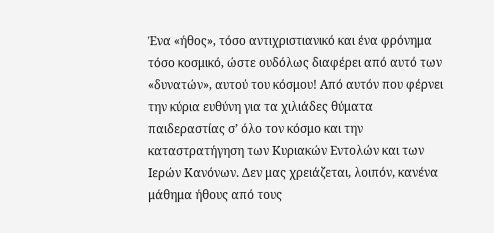Ένα «ήθος», τόσο αντιχριστιανικό και ένα φρόνημα τόσο κοσμικό, ώστε ουδόλως διαφέρει από αυτό των «δυνατών», αυτού του κόσμου! Από αυτόν που φέρνει την κύρια ευθύνη για τα χιλιάδες θύματα παιδεραστίας σ’ όλο τον κόσμο και την καταστρατήγηση των Κυριακών Εντολών και των Ιερών Κανόνων. Δεν μας χρειάζεται, λοιπόν, κανένα μάθημα ήθους από τους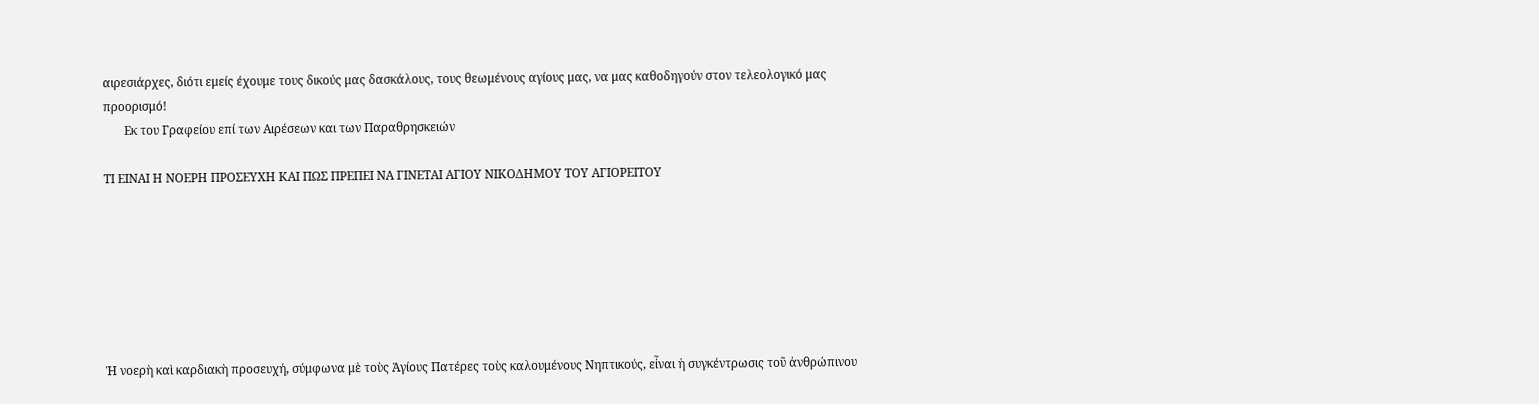αιρεσιάρχες, διότι εμείς έχουμε τους δικούς μας δασκάλους, τους θεωμένους αγίους μας, να μας καθοδηγούν στον τελεολογικό μας προορισμό!
       Εκ του Γραφείου επί των Αιρέσεων και των Παραθρησκειών

ΤΙ ΕΙΝΑΙ Η ΝΟΕΡΗ ΠΡΟΣΕΥΧΗ ΚΑΙ ΠΩΣ ΠΡΕΠΕΙ ΝΑ ΓΙΝΕΤΑΙ ΑΓΙΟΥ ΝΙΚΟΔΗΜΟΥ ΤΟΥ ΑΓΙΟΡΕΙΤΟΥ







Ἡ νοερὴ καὶ καρδιακὴ προσευχή, σύμφωνα μὲ τοὺς Ἁγίους Πατέρες τοὺς καλουμένους Νηπτικούς, εἶναι ἡ συγκέντρωσις τοῦ ἀνθρώπινου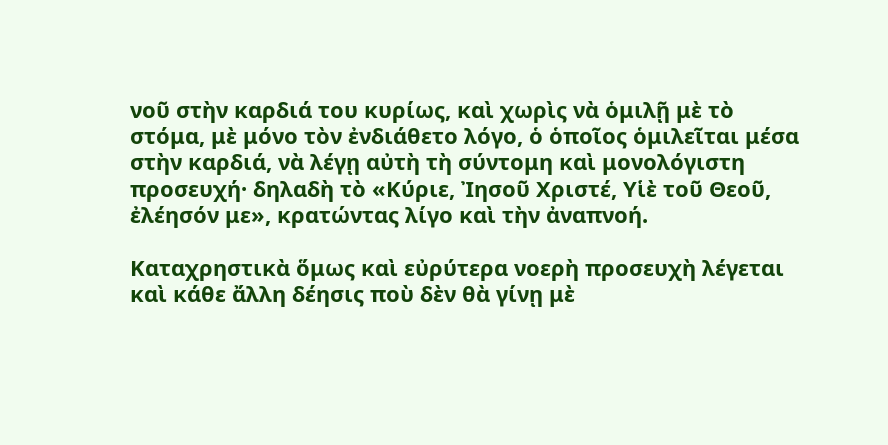νοῦ στὴν καρδιά του κυρίως, καὶ χωρὶς νὰ ὁμιλῇ μὲ τὸ στόμα, μὲ μόνο τὸν ἐνδιάθετο λόγο, ὁ ὁποῖος ὁμιλεῖται μέσα στὴν καρδιά, νὰ λέγῃ αὐτὴ τὴ σύντομη καὶ μονολόγιστη προσευχή· δηλαδὴ τὸ «Κύριε, Ἰησοῦ Χριστέ, Υἱὲ τοῦ Θεοῦ, ἐλέησόν με», κρατώντας λίγο καὶ τὴν ἀναπνοή.

Καταχρηστικὰ ὅμως καὶ εὐρύτερα νοερὴ προσευχὴ λέγεται καὶ κάθε ἄλλη δέησις ποὺ δὲν θὰ γίνῃ μὲ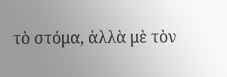τὸ στόμα, ἀλλὰ μὲ τὸν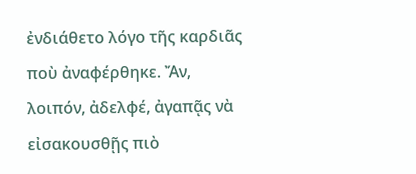ἐνδιάθετο λόγο τῆς καρδιᾶς ποὺ ἀναφέρθηκε. Ἄν, λοιπόν, ἀδελφέ, ἀγαπᾷς νὰ εἰσακουσθῇς πιὸ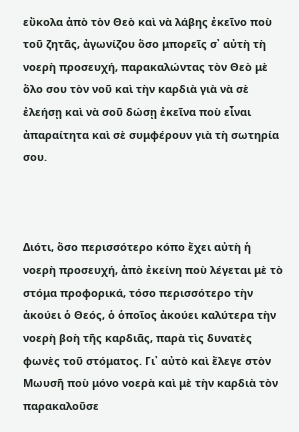εὔκολα ἀπὸ τὸν Θεὸ καὶ νὰ λάβης ἐκεῖνο ποὺ τοῦ ζητᾶς, ἀγωνίζου ὅσο μπορεῖς σ᾿ αὐτὴ τὴ νοερὴ προσευχή, παρακαλώντας τὸν Θεὸ μὲ ὅλο σου τὸν νοῦ καὶ τὴν καρδιὰ γιὰ νὰ σὲ ἐλεήσῃ καὶ νὰ σοῦ δώσῃ ἐκεῖνα ποὺ εἶναι ἀπαραίτητα καὶ σὲ συμφέρουν γιὰ τὴ σωτηρία σου.



Διότι, ὅσο περισσότερο κόπο ἔχει αὐτὴ ἡ νοερὴ προσευχή, ἀπὸ ἐκείνη ποὺ λέγεται μὲ τὸ στόμα προφορικά, τόσο περισσότερο τὴν ἀκούει ὁ Θεός, ὁ ὁποῖος ἀκούει καλύτερα τὴν νοερὴ βοὴ τῆς καρδιᾶς, παρὰ τὶς δυνατὲς φωνὲς τοῦ στόματος. Γι᾿ αὐτὸ καὶ ἔλεγε στὸν Μωυσῆ ποὺ μόνο νοερὰ καὶ μὲ τὴν καρδιὰ τὸν παρακαλοῦσε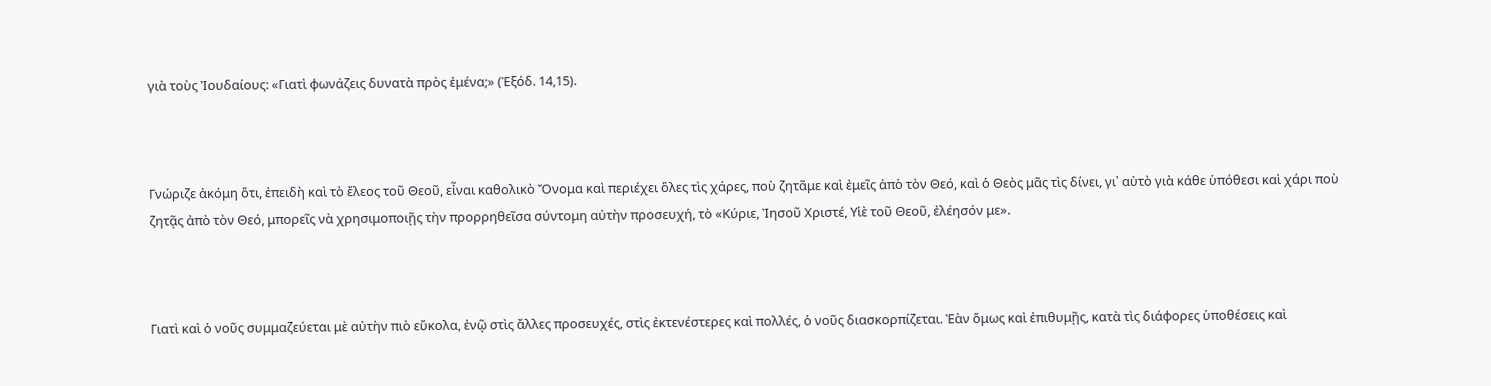γιὰ τοὺς Ἰουδαίους: «Γιατὶ φωνάζεις δυνατὰ πρὸς ἐμένα;» (Ἐξόδ. 14,15).



Γνώριζε ἀκόμη ὅτι, ἐπειδὴ καὶ τὸ ἔλεος τοῦ Θεοῦ, εἶναι καθολικὸ Ὄνομα καὶ περιέχει ὅλες τὶς χάρες, ποὺ ζητᾶμε καὶ ἐμεῖς ἀπὸ τὸν Θεό, καὶ ὁ Θεὸς μᾶς τὶς δίνει, γι᾿ αὐτὸ γιὰ κάθε ὑπόθεσι καὶ χάρι ποὺ ζητᾷς ἀπὸ τὸν Θεό, μπορεῖς νὰ χρησιμοποιῇς τὴν προρρηθεῖσα σύντομη αὐτὴν προσευχή, τὸ «Κύριε, Ἰησοῦ Χριστέ, Υἱὲ τοῦ Θεοῦ, ἐλέησόν με».



Γιατὶ καὶ ὁ νοῦς συμμαζεύεται μὲ αὐτὴν πιὸ εὔκολα, ἐνῷ στὶς ἄλλες προσευχές, στὶς ἐκτενέστερες καὶ πολλές, ὁ νοῦς διασκορπίζεται. Ἐὰν ὅμως καὶ ἐπιθυμῇς, κατὰ τὶς διάφορες ὑποθέσεις καὶ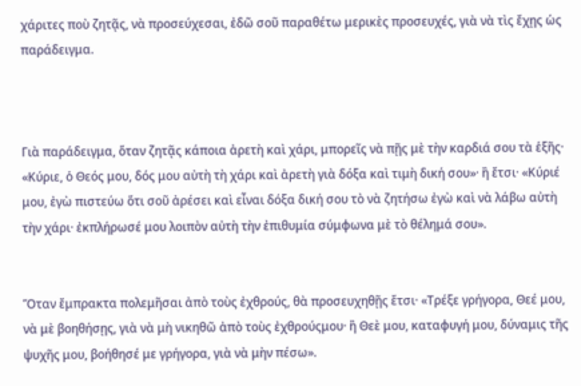χάριτες ποὺ ζητᾷς, νὰ προσεύχεσαι, ἐδῶ σοῦ παραθέτω μερικὲς προσευχές, γιὰ νὰ τὶς ἔχῃς ὡς παράδειγμα.



Γιὰ παράδειγμα, ὅταν ζητᾷς κάποια ἀρετὴ καὶ χάρι, μπορεῖς νὰ πῇς μὲ τὴν καρδιά σου τὰ ἑξῆς· «Κύριε, ὁ Θεός μου, δός μου αὐτὴ τὴ χάρι καὶ ἀρετὴ γιὰ δόξα καὶ τιμὴ δική σου»· ἢ ἔτσι· «Κύριέ μου, ἐγὼ πιστεύω ὅτι σοῦ ἀρέσει καὶ εἶναι δόξα δική σου τὸ νὰ ζητήσω ἐγὼ καὶ νὰ λάβω αὐτὴ τὴν χάρι· ἐκπλήρωσέ μου λοιπὸν αὐτὴ τὴν ἐπιθυμία σύμφωνα μὲ τὸ θέλημά σου».


Ὅταν ἔμπρακτα πολεμῆσαι ἀπὸ τοὺς ἐχθρούς, θὰ προσευχηθῇς ἔτσι· «Τρέξε γρήγορα, Θεέ μου, νὰ μὲ βοηθήσῃς, γιὰ νὰ μὴ νικηθῶ ἀπὸ τοὺς ἐχθρούςμου· ἢ Θεὲ μου, καταφυγή μου, δύναμις τῆς ψυχῆς μου, βοήθησέ με γρήγορα, γιὰ νὰ μὴν πέσω».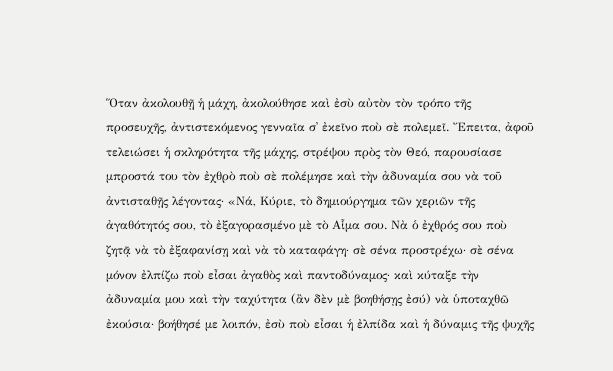Ὅταν ἀκολουθῇ ἡ μάχη, ἀκολούθησε καὶ ἐσὺ αὐτὸν τὸν τρόπο τῆς προσευχῆς, ἀντιστεκόμενος γενναῖα σ᾿ ἐκεῖνο ποὺ σὲ πολεμεῖ. Ἔπειτα, ἀφοῦ τελειώσει ἡ σκληρότητα τῆς μάχης, στρέψου πρὸς τὸν Θεό, παρουσίασε μπροστά του τὸν ἐχθρὸ ποὺ σὲ πολέμησε καὶ τὴν ἀδυναμία σου νὰ τοῦ ἀντισταθῇς λέγοντας· «Νά, Κύριε, τὸ δημιούργημα τῶν χεριῶν τῆς ἀγαθότητός σου, τὸ ἐξαγορασμένο μὲ τὸ Αἷμα σου. Νὰ ὁ ἐχθρός σου ποὺ ζητᾷ νὰ τὸ ἐξαφανίσῃ καὶ νὰ τὸ καταφάγη· σὲ σένα προστρέχω· σὲ σένα μόνον ἐλπίζω ποὺ εἶσαι ἀγαθὸς καὶ παντοδύναμος· καὶ κύταξε τὴν ἀδυναμία μου καὶ τὴν ταχύτητα (ἂν δὲν μὲ βοηθήσῃς ἐσύ) νὰ ὑποταχθῶ ἐκούσια· βοήθησέ με λοιπόν, ἐσὺ ποὺ εἶσαι ἡ ἐλπίδα καὶ ἡ δύναμις τῆς ψυχῆς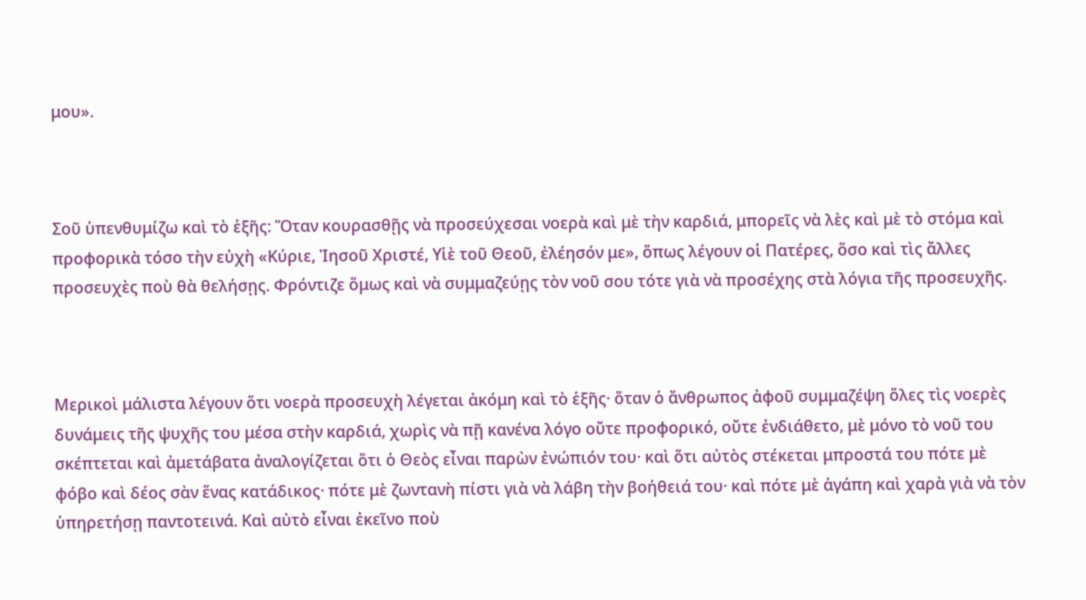μου».



Σοῦ ὑπενθυμίζω καὶ τὸ ἑξῆς: Ὅταν κουρασθῇς νὰ προσεύχεσαι νοερὰ καὶ μὲ τὴν καρδιά, μπορεῖς νὰ λὲς καὶ μὲ τὸ στόμα καὶ προφορικὰ τόσο τὴν εὐχὴ «Κύριε, Ἰησοῦ Χριστέ, Υἱὲ τοῦ Θεοῦ, ἐλέησόν με», ὅπως λέγουν οἱ Πατέρες, ὅσο καὶ τὶς ἄλλες προσευχὲς ποὺ θὰ θελήσῃς. Φρόντιζε ὅμως καὶ νὰ συμμαζεύῃς τὸν νοῦ σου τότε γιὰ νὰ προσέχης στὰ λόγια τῆς προσευχῆς.



Μερικοὶ μάλιστα λέγουν ὅτι νοερὰ προσευχὴ λέγεται ἀκόμη καὶ τὸ ἑξῆς· ὅταν ὁ ἄνθρωπος ἀφοῦ συμμαζέψη ὅλες τὶς νοερὲς δυνάμεις τῆς ψυχῆς του μέσα στὴν καρδιά, χωρὶς νὰ πῇ κανένα λόγο οὔτε προφορικό, οὔτε ἐνδιάθετο, μὲ μόνο τὸ νοῦ του σκέπτεται καὶ ἀμετάβατα ἀναλογίζεται ὅτι ὁ Θεὸς εἶναι παρὼν ἐνώπιόν του· καὶ ὅτι αὐτὸς στέκεται μπροστά του πότε μὲ φόβο καὶ δέος σὰν ἕνας κατάδικος· πότε μὲ ζωντανὴ πίστι γιὰ νὰ λάβη τὴν βοήθειά του· καὶ πότε μὲ ἀγάπη καὶ χαρὰ γιὰ νὰ τὸν ὑπηρετήσῃ παντοτεινά. Καὶ αὐτὸ εἶναι ἐκεῖνο ποὺ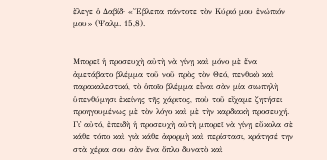ἔλεγε ὁ Δαβίδ· «Ἔβλεπα πάντοτε τὸν Κύριό μου ἐνώπιόν μου» (Ψαλμ. 15,8).


Μπορεῖ ἡ προσευχὴ αὐτὴ νὰ γίνῃ καὶ μόνο μὲ ἕνα ἀμετάβατο βλέμμα τοῦ νοῦ πρὸς τὸν Θεό, πενθικὸ καὶ παρακαλεστικό, τὸ ὁποῖο βλέμμα εἶναι σὰν μία σιωπηλὴ ὑπενθύμησι ἐκείνης τῆς χάριτος, ποὺ τοῦ εἴχαμε ζητήσει προηγουμένως μὲ τὸν λόγο καὶ μὲ τὴν καρδιακὴ προσευχή. Γι᾿ αὐτό, ἐπειδὴ ἡ προσευχὴ αὐτὴ μπορεῖ νὰ γίνῃ εὔκολα σὲ κάθε τόπο καὶ γιὰ κάθε ἀφορμὴ καὶ περίστασι, κράτησέ την στὰ χέρια σου σὰν ἕνα ὅπλο δυνατὸ καὶ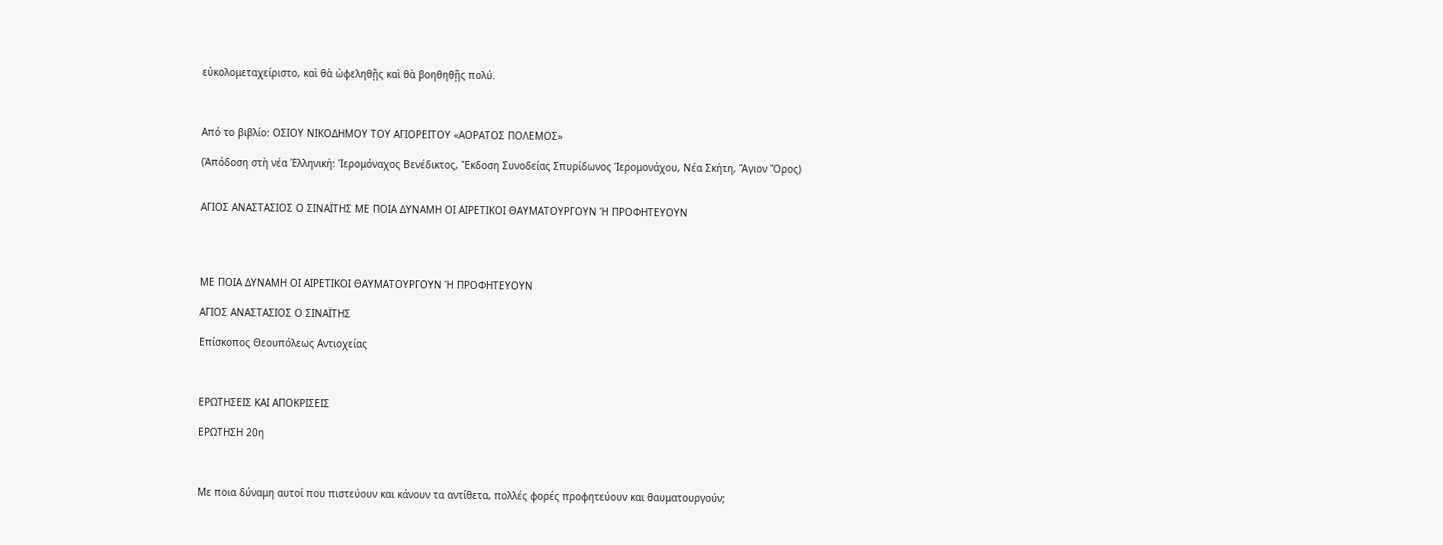εὐκολομεταχείριστο, καὶ θὰ ὠφεληθῇς καὶ θὰ βοηθηθῇς πολύ.



Από το βιβλίο: ΟΣΙΟΥ ΝΙΚΟΔΗΜΟΥ ΤΟΥ ΑΓΙΟΡΕΙΤΟΥ «ΑΟΡΑΤΟΣ ΠΟΛΕΜΟΣ»

(Ἀπόδοση στὴ νέα Ἑλληνική: Ἱερομόναχος Βενέδικτος, Ἔκδοση Συνοδείας Σπυρίδωνος Ἱερομονάχου, Νέα Σκήτη, Ἅγιον Ὄρος)


ΑΓΙΟΣ ΑΝΑΣΤΑΣΙΟΣ Ο ΣΙΝΑΪΤΗΣ ΜΕ ΠΟΙΑ ΔΥΝΑΜΗ ΟΙ ΑΙΡΕΤΙΚΟΙ ΘΑΥΜΑΤΟΥΡΓΟΥΝ Ή ΠΡΟΦΗΤΕΥΟΥΝ




ΜΕ ΠΟΙΑ ΔΥΝΑΜΗ ΟΙ ΑΙΡΕΤΙΚΟΙ ΘΑΥΜΑΤΟΥΡΓΟΥΝ Ή ΠΡΟΦΗΤΕΥΟΥΝ

ΑΓΙΟΣ ΑΝΑΣΤΑΣΙΟΣ Ο ΣΙΝΑΪΤΗΣ

Επίσκοπος Θεουπόλεως Αντιοχείας



ΕΡΩΤΗΣΕΙΣ ΚΑΙ ΑΠΟΚΡΙΣΕΙΣ

ΕΡΩΤΗΣΗ 20η



Με ποια δύναμη αυτοί που πιστεύουν και κάνουν τα αντίθετα, πολλές φορές προφητεύουν και θαυματουργούν;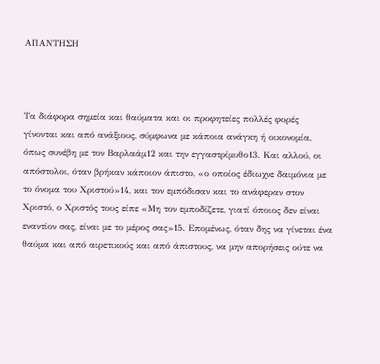ΑΠΑΝΤΗΣΗ



Τα διάφορα σημεία και θαύματα και οι προφητείες πολλές φορές γίνονται και από ανάξιους, σύμφωνα με κάποια ανάγκη ή οικονομία, όπως συνέβη με τον Βαρλαάμ12 και την εγγαστρίμυθο13. Και αλλού, οι απόστολοι, όταν βρήκαν κάποιον άπιστο, «ο οποίος έδιωχνε δαιμόνια με το όνομα του Χριστού»14, και τον εμπόδισαν και το ανάφεραν στον Χριστό, ο Χριστός τους είπε «Μη τον εμποδίζετε, γιατί όποιος δεν είναι εναντίον σας, είναι με το μέρος σας»15. Επομένως, όταν δης να γίνεται ένα θαύμα και από αιρετικούς και από άπιστους, να μην απορήσεις ούτε να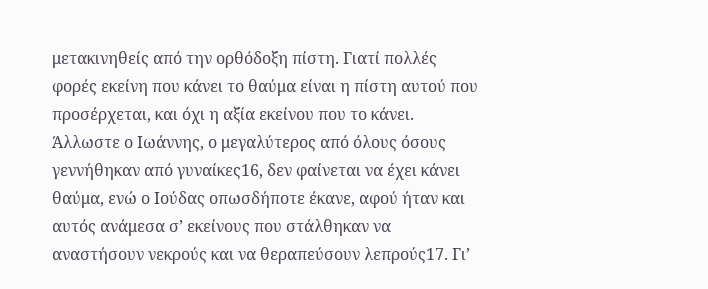μετακινηθείς από την ορθόδοξη πίστη. Γιατί πολλές φορές εκείνη που κάνει το θαύμα είναι η πίστη αυτού που προσέρχεται, και όχι η αξία εκείνου που το κάνει. Άλλωστε ο Ιωάννης, ο μεγαλύτερος από όλους όσους γεννήθηκαν από γυναίκες16, δεν φαίνεται να έχει κάνει θαύμα, ενώ ο Ιούδας οπωσδήποτε έκανε, αφού ήταν και αυτός ανάμεσα σ’ εκείνους που στάλθηκαν να αναστήσουν νεκρούς και να θεραπεύσουν λεπρούς17. Γι’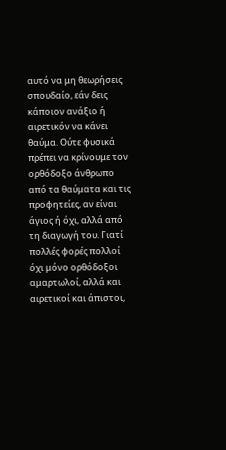αυτό να μη θεωρήσεις σπουδαίο, εάν δεις κάποιον ανάξιο ή αιρετικόν να κάνει θαύμα. Ούτε φυσικά πρέπει να κρίνουμε τον ορθόδοξο άνθρωπο από τα θαύματα και τις προφητείες, αν είναι άγιος ή όχι, αλλά από τη διαγωγή του. Γιατί πολλές φορές πολλοί όχι μόνο ορθόδοξοι αμαρτωλοί, αλλά και αιρετικοί και άπιστοι,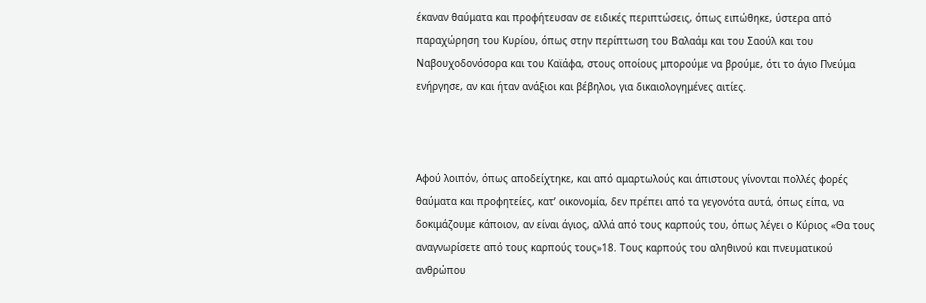έκαναν θαύματα και προφήτευσαν σε ειδικές περιπτώσεις, όπως ειπώθηκε, ύστερα από παραχώρηση του Κυρίου, όπως στην περίπτωση του Βαλαάμ και του Σαούλ και του Ναβουχοδονόσορα και του Καϊάφα, στους οποίους μπορούμε να βρούμε, ότι το άγιο Πνεύμα ενήργησε, αν και ήταν ανάξιοι και βέβηλοι, για δικαιολογημένες αιτίες.



Αφού λοιπόν, όπως αποδείχτηκε, και από αμαρτωλούς και άπιστους γίνονται πολλές φορές θαύματα και προφητείες, κατ’ οικονομία, δεν πρέπει από τα γεγονότα αυτά, όπως είπα, να δοκιμάζουμε κάποιον, αν είναι άγιος, αλλά από τους καρπούς του, όπως λέγει ο Κύριος «Θα τους αναγνωρίσετε από τους καρπούς τους»18. Τους καρπούς του αληθινού και πνευματικού ανθρώπου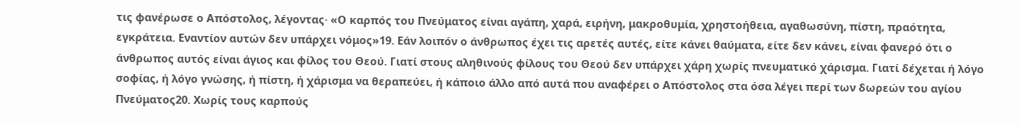τις φανέρωσε ο Απόστολος, λέγοντας· «Ο καρπός του Πνεύματος είναι αγάπη, χαρά, ειρήνη, μακροθυμία, χρηστοήθεια, αγαθωσύνη, πίστη, πραότητα, εγκράτεια. Εναντίον αυτών δεν υπάρχει νόμος»19. Εάν λοιπόν ο άνθρωπος έχει τις αρετές αυτές, είτε κάνει θαύματα, είτε δεν κάνει, είναι φανερό ότι ο άνθρωπος αυτός είναι άγιος και φίλος του Θεού. Γιατί στους αληθινούς φίλους του Θεού δεν υπάρχει χάρη χωρίς πνευματικό χάρισμα. Γιατί δέχεται ή λόγο σοφίας, ή λόγο γνώσης, ή πίστη, ή χάρισμα να θεραπεύει, ή κάποιο άλλο από αυτά που αναφέρει ο Απόστολος στα όσα λέγει περί των δωρεών του αγίου Πνεύματος20. Χωρίς τους καρπούς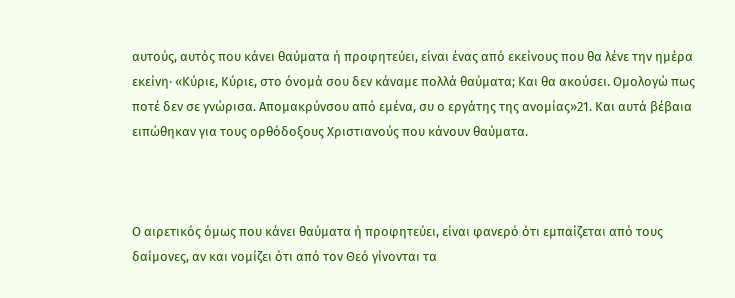αυτούς, αυτός που κάνει θαύματα ή προφητεύει, είναι ένας από εκείνους που θα λένε την ημέρα εκείνη· «Κύριε, Κύριε, στο όνομά σου δεν κάναμε πολλά θαύματα; Και θα ακούσει. Ομολογώ πως ποτέ δεν σε γνώρισα. Απομακρύνσου από εμένα, συ ο εργάτης της ανομίας»21. Και αυτά βέβαια ειπώθηκαν για τους ορθόδοξους Χριστιανούς που κάνουν θαύματα.



Ο αιρετικός όμως που κάνει θαύματα ή προφητεύει, είναι φανερό ότι εμπαίζεται από τους δαίμονες, αν και νομίζει ότι από τον Θεό γίνονται τα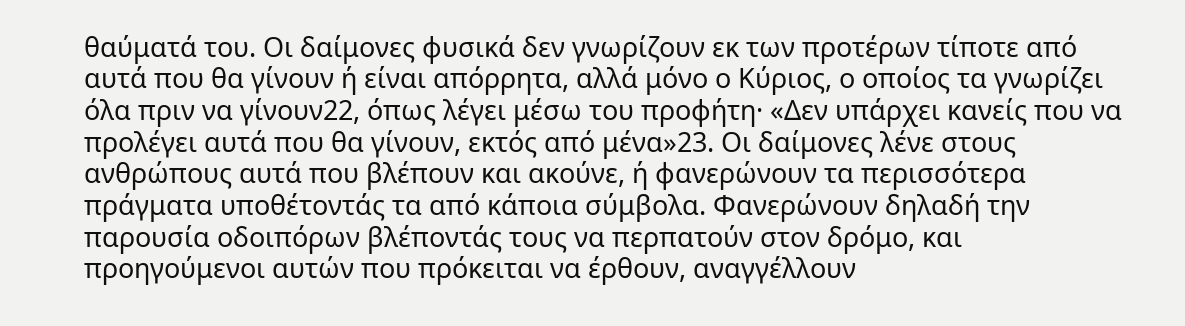θαύματά του. Οι δαίμονες φυσικά δεν γνωρίζουν εκ των προτέρων τίποτε από αυτά που θα γίνουν ή είναι απόρρητα, αλλά μόνο ο Κύριος, ο οποίος τα γνωρίζει όλα πριν να γίνουν22, όπως λέγει μέσω του προφήτη· «Δεν υπάρχει κανείς που να προλέγει αυτά που θα γίνουν, εκτός από μένα»23. Οι δαίμονες λένε στους ανθρώπους αυτά που βλέπουν και ακούνε, ή φανερώνουν τα περισσότερα πράγματα υποθέτοντάς τα από κάποια σύμβολα. Φανερώνουν δηλαδή την παρουσία οδοιπόρων βλέποντάς τους να περπατούν στον δρόμο, και προηγούμενοι αυτών που πρόκειται να έρθουν, αναγγέλλουν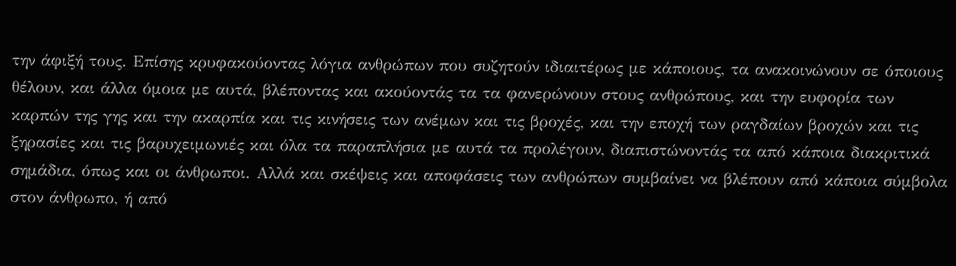την άφιξή τους. Επίσης κρυφακούοντας λόγια ανθρώπων που συζητούν ιδιαιτέρως με κάποιους, τα ανακοινώνουν σε όποιους θέλουν, και άλλα όμοια με αυτά, βλέποντας και ακούοντάς τα τα φανερώνουν στους ανθρώπους, και την ευφορία των καρπών της γης και την ακαρπία και τις κινήσεις των ανέμων και τις βροχές, και την εποχή των ραγδαίων βροχών και τις ξηρασίες και τις βαρυχειμωνιές και όλα τα παραπλήσια με αυτά τα προλέγουν, διαπιστώνοντάς τα από κάποια διακριτικά σημάδια, όπως και οι άνθρωποι. Αλλά και σκέψεις και αποφάσεις των ανθρώπων συμβαίνει να βλέπουν από κάποια σύμβολα στον άνθρωπο, ή από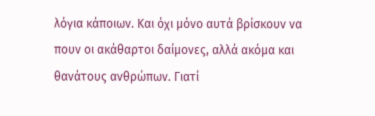λόγια κάποιων. Και όχι μόνο αυτά βρίσκουν να πουν οι ακάθαρτοι δαίμονες, αλλά ακόμα και θανάτους ανθρώπων. Γιατί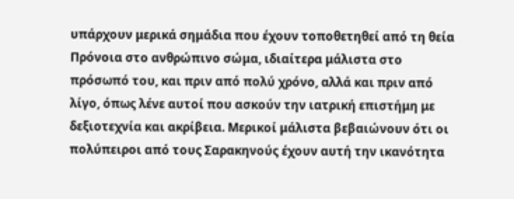υπάρχουν μερικά σημάδια που έχουν τοποθετηθεί από τη θεία Πρόνοια στο ανθρώπινο σώμα, ιδιαίτερα μάλιστα στο πρόσωπό του, και πριν από πολύ χρόνο, αλλά και πριν από λίγο, όπως λένε αυτοί που ασκούν την ιατρική επιστήμη με δεξιοτεχνία και ακρίβεια. Μερικοί μάλιστα βεβαιώνουν ότι οι πολύπειροι από τους Σαρακηνούς έχουν αυτή την ικανότητα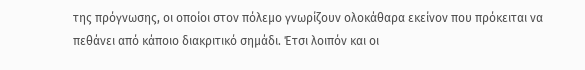της πρόγνωσης, οι οποίοι στον πόλεμο γνωρίζουν ολοκάθαρα εκείνον που πρόκειται να πεθάνει από κάποιο διακριτικό σημάδι. Έτσι λοιπόν και οι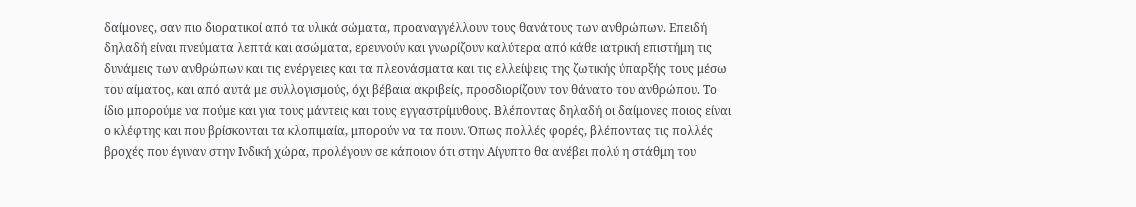δαίμονες, σαν πιο διορατικοί από τα υλικά σώματα, προαναγγέλλουν τους θανάτους των ανθρώπων. Επειδή δηλαδή είναι πνεύματα λεπτά και ασώματα, ερευνούν και γνωρίζουν καλύτερα από κάθε ιατρική επιστήμη τις δυνάμεις των ανθρώπων και τις ενέργειες και τα πλεονάσματα και τις ελλείψεις της ζωτικής ύπαρξής τους μέσω του αίματος, και από αυτά με συλλογισμούς, όχι βέβαια ακριβείς, προσδιορίζουν τον θάνατο του ανθρώπου. Το ίδιο μπορούμε να πούμε και για τους μάντεις και τους εγγαστρίμυθους. Βλέποντας δηλαδή οι δαίμονες ποιος είναι ο κλέφτης και που βρίσκονται τα κλοπιμαία, μπορούν να τα πουν. Όπως πολλές φορές, βλέποντας τις πολλές βροχές που έγιναν στην Ινδική χώρα, προλέγουν σε κάποιον ότι στην Αίγυπτο θα ανέβει πολύ η στάθμη του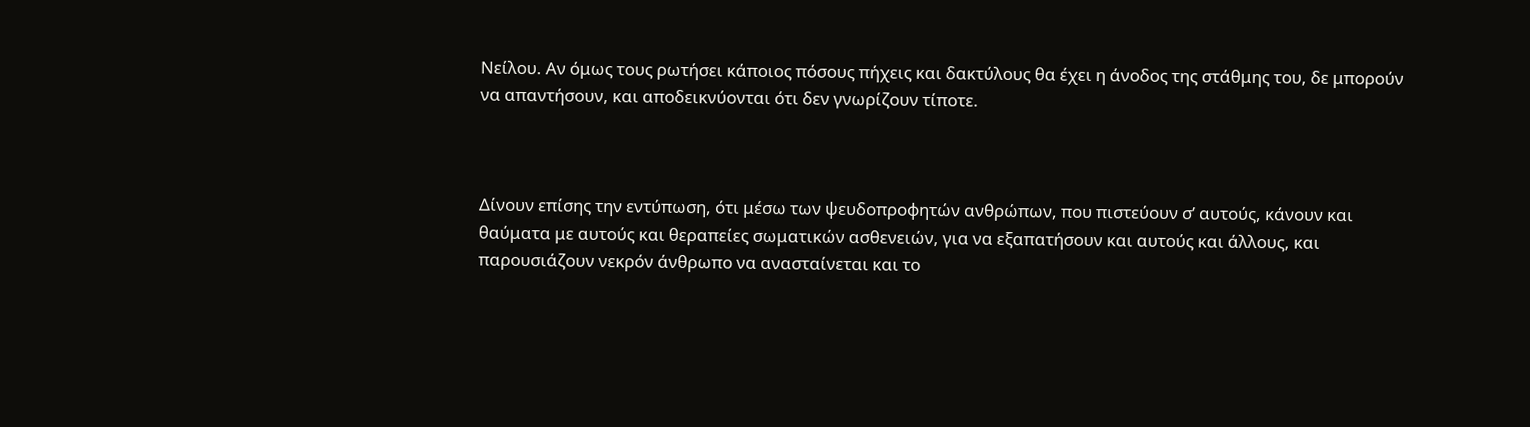Νείλου. Αν όμως τους ρωτήσει κάποιος πόσους πήχεις και δακτύλους θα έχει η άνοδος της στάθμης του, δε μπορούν να απαντήσουν, και αποδεικνύονται ότι δεν γνωρίζουν τίποτε.



Δίνουν επίσης την εντύπωση, ότι μέσω των ψευδοπροφητών ανθρώπων, που πιστεύουν σ’ αυτούς, κάνουν και θαύματα με αυτούς και θεραπείες σωματικών ασθενειών, για να εξαπατήσουν και αυτούς και άλλους, και παρουσιάζουν νεκρόν άνθρωπο να ανασταίνεται και το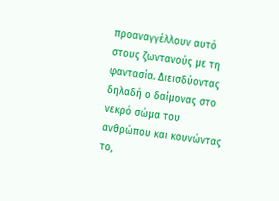προαναγγέλλουν αυτό στους ζωντανούς με τη φαντασία. Διεισδύοντας δηλαδή ο δαίμονας στο νεκρό σώμα του ανθρώπου και κουνώντας το,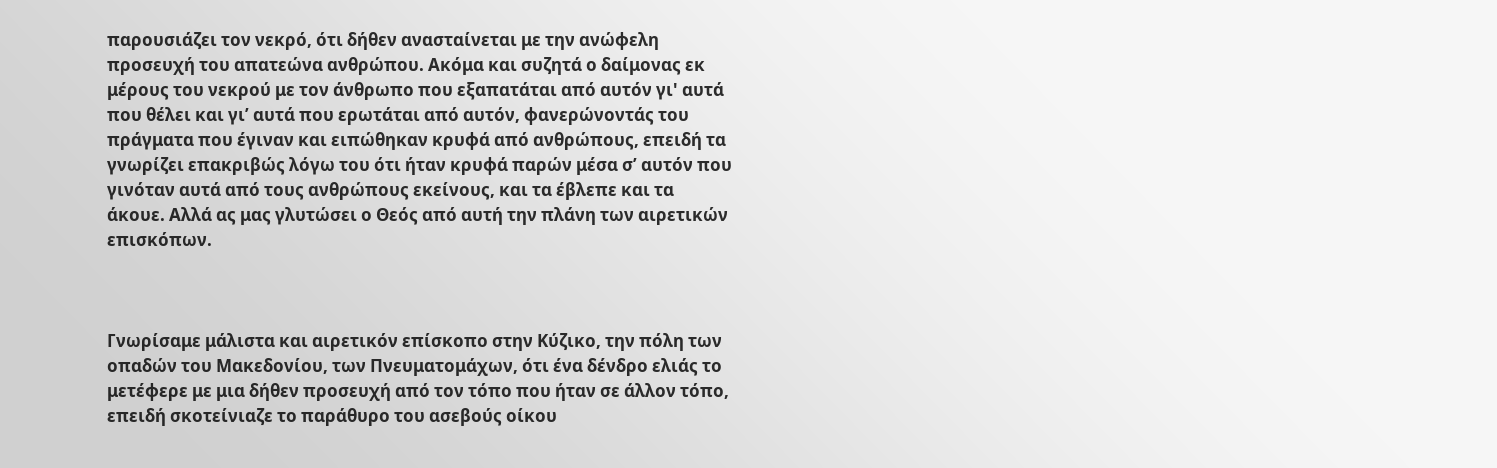παρουσιάζει τον νεκρό, ότι δήθεν ανασταίνεται με την ανώφελη προσευχή του απατεώνα ανθρώπου. Ακόμα και συζητά ο δαίμονας εκ μέρους του νεκρού με τον άνθρωπο που εξαπατάται από αυτόν γι' αυτά που θέλει και γι’ αυτά που ερωτάται από αυτόν, φανερώνοντάς του πράγματα που έγιναν και ειπώθηκαν κρυφά από ανθρώπους, επειδή τα γνωρίζει επακριβώς λόγω του ότι ήταν κρυφά παρών μέσα σ’ αυτόν που γινόταν αυτά από τους ανθρώπους εκείνους, και τα έβλεπε και τα άκουε. Αλλά ας μας γλυτώσει ο Θεός από αυτή την πλάνη των αιρετικών επισκόπων.



Γνωρίσαμε μάλιστα και αιρετικόν επίσκοπο στην Κύζικο, την πόλη των οπαδών του Μακεδονίου, των Πνευματομάχων, ότι ένα δένδρο ελιάς το μετέφερε με μια δήθεν προσευχή από τον τόπο που ήταν σε άλλον τόπο, επειδή σκοτείνιαζε το παράθυρο του ασεβούς οίκου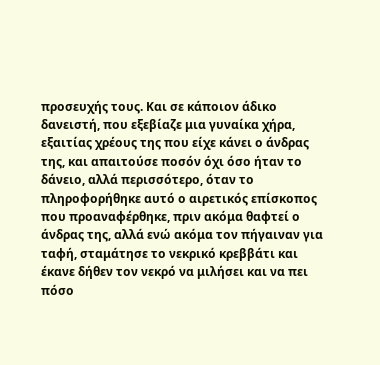προσευχής τους. Και σε κάποιον άδικο δανειστή, που εξεβίαζε μια γυναίκα χήρα, εξαιτίας χρέους της που είχε κάνει ο άνδρας της, και απαιτούσε ποσόν όχι όσο ήταν το δάνειο, αλλά περισσότερο, όταν το πληροφορήθηκε αυτό ο αιρετικός επίσκοπος που προαναφέρθηκε, πριν ακόμα θαφτεί ο άνδρας της, αλλά ενώ ακόμα τον πήγαιναν για ταφή, σταμάτησε το νεκρικό κρεββάτι και έκανε δήθεν τον νεκρό να μιλήσει και να πει πόσο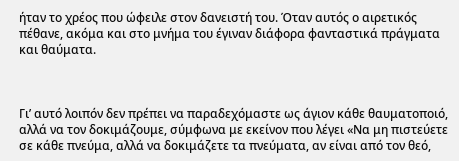ήταν το χρέος που ώφειλε στον δανειστή του. Όταν αυτός ο αιρετικός πέθανε, ακόμα και στο μνήμα του έγιναν διάφορα φανταστικά πράγματα και θαύματα.



Γι’ αυτό λοιπόν δεν πρέπει να παραδεχόμαστε ως άγιον κάθε θαυματοποιό, αλλά να τον δοκιμάζουμε, σύμφωνα με εκείνον που λέγει «Να μη πιστεύετε σε κάθε πνεύμα, αλλά να δοκιμάζετε τα πνεύματα, αν είναι από τον θεό,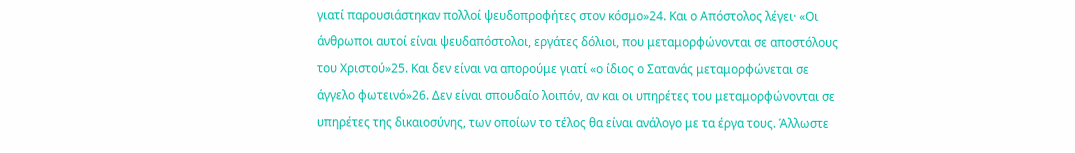γιατί παρουσιάστηκαν πολλοί ψευδοπροφήτες στον κόσμο»24. Και ο Απόστολος λέγει· «Οι άνθρωποι αυτοί είναι ψευδαπόστολοι, εργάτες δόλιοι, που μεταμορφώνονται σε αποστόλους του Χριστού»25. Και δεν είναι να απορούμε γιατί «ο ίδιος ο Σατανάς μεταμορφώνεται σε άγγελο φωτεινό»26. Δεν είναι σπουδαίο λοιπόν, αν και οι υπηρέτες του μεταμορφώνονται σε υπηρέτες της δικαιοσύνης, των οποίων το τέλος θα είναι ανάλογο με τα έργα τους. Άλλωστε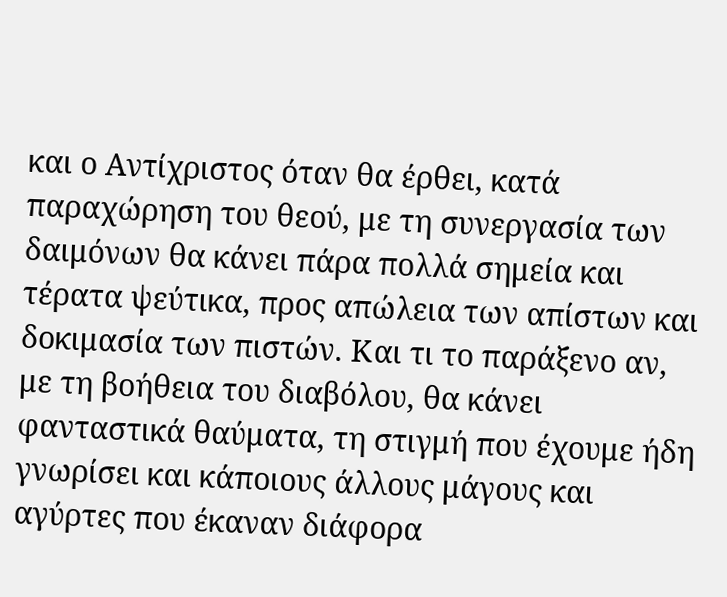και ο Αντίχριστος όταν θα έρθει, κατά παραχώρηση του θεού, με τη συνεργασία των δαιμόνων θα κάνει πάρα πολλά σημεία και τέρατα ψεύτικα, προς απώλεια των απίστων και δοκιμασία των πιστών. Και τι το παράξενο αν, με τη βοήθεια του διαβόλου, θα κάνει φανταστικά θαύματα, τη στιγμή που έχουμε ήδη γνωρίσει και κάποιους άλλους μάγους και αγύρτες που έκαναν διάφορα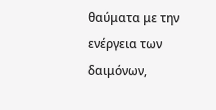θαύματα με την ενέργεια των δαιμόνων,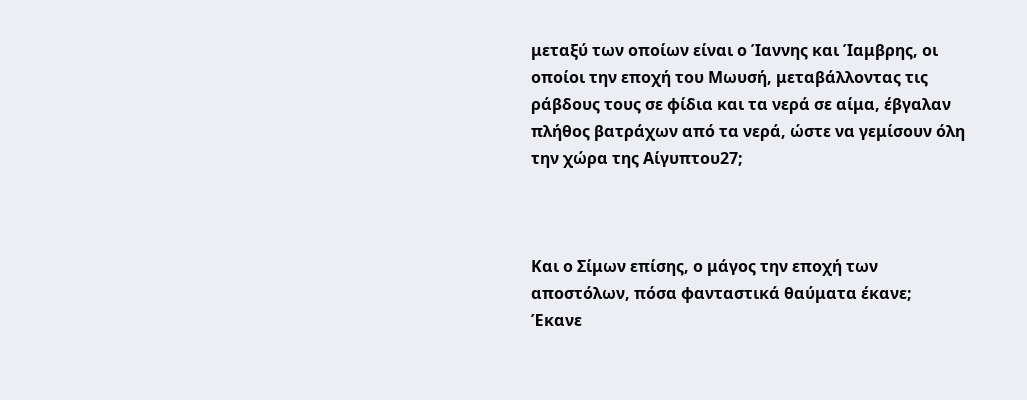μεταξύ των οποίων είναι ο Ίαννης και Ίαμβρης, οι οποίοι την εποχή του Μωυσή, μεταβάλλοντας τις ράβδους τους σε φίδια και τα νερά σε αίμα, έβγαλαν πλήθος βατράχων από τα νερά, ώστε να γεμίσουν όλη την χώρα της Αίγυπτου27;



Και ο Σίμων επίσης, ο μάγος την εποχή των αποστόλων, πόσα φανταστικά θαύματα έκανε; Έκανε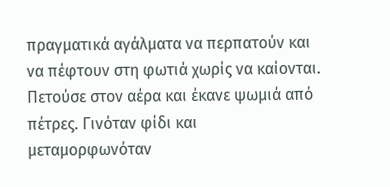πραγματικά αγάλματα να περπατούν και να πέφτουν στη φωτιά χωρίς να καίονται. Πετούσε στον αέρα και έκανε ψωμιά από πέτρες. Γινόταν φίδι και μεταμορφωνόταν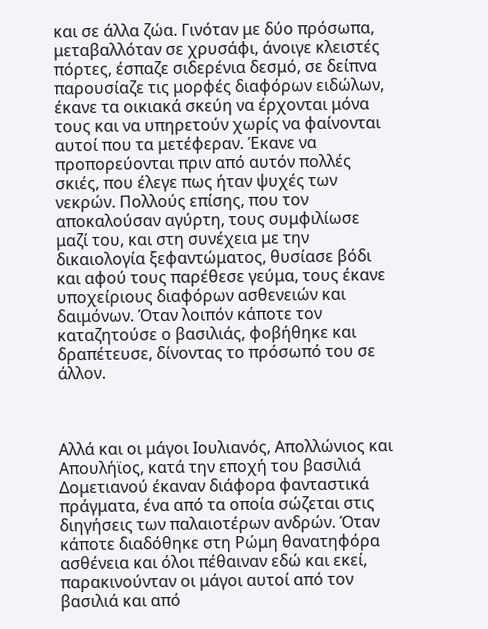και σε άλλα ζώα. Γινόταν με δύο πρόσωπα, μεταβαλλόταν σε χρυσάφι, άνοιγε κλειστές πόρτες, έσπαζε σιδερένια δεσμό, σε δείπνα παρουσίαζε τις μορφές διαφόρων ειδώλων, έκανε τα οικιακά σκεύη να έρχονται μόνα τους και να υπηρετούν χωρίς να φαίνονται αυτοί που τα μετέφεραν. Έκανε να προπορεύονται πριν από αυτόν πολλές σκιές, που έλεγε πως ήταν ψυχές των νεκρών. Πολλούς επίσης, που τον αποκαλούσαν αγύρτη, τους συμφιλίωσε μαζί του, και στη συνέχεια με την δικαιολογία ξεφαντώματος, θυσίασε βόδι και αφού τους παρέθεσε γεύμα, τους έκανε υποχείριους διαφόρων ασθενειών και δαιμόνων. Όταν λοιπόν κάποτε τον καταζητούσε ο βασιλιάς, φοβήθηκε και δραπέτευσε, δίνοντας το πρόσωπό του σε άλλον.



Αλλά και οι μάγοι Ιουλιανός, Απολλώνιος και Απουλήϊος, κατά την εποχή του βασιλιά Δομετιανού έκαναν διάφορα φανταστικά πράγματα, ένα από τα οποία σώζεται στις διηγήσεις των παλαιοτέρων ανδρών. Όταν κάποτε διαδόθηκε στη Ρώμη θανατηφόρα ασθένεια και όλοι πέθαιναν εδώ και εκεί, παρακινούνταν οι μάγοι αυτοί από τον βασιλιά και από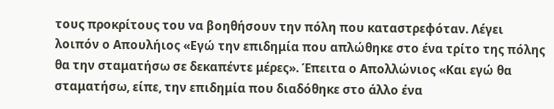τους προκρίτους του να βοηθήσουν την πόλη που καταστρεφόταν. Λέγει λοιπόν ο Απουλήιος «Εγώ την επιδημία που απλώθηκε στο ένα τρίτο της πόλης θα την σταματήσω σε δεκαπέντε μέρες». Έπειτα ο Απολλώνιος «Και εγώ θα σταματήσω, είπε, την επιδημία που διαδόθηκε στο άλλο ένα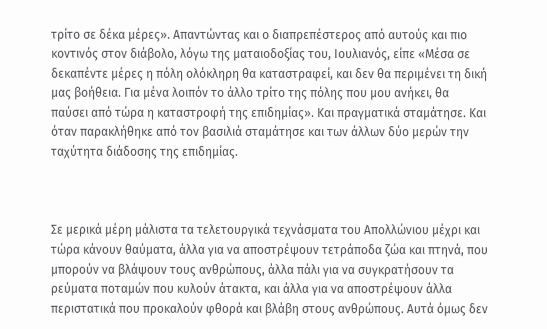τρίτο σε δέκα μέρες». Απαντώντας και ο διαπρεπέστερος από αυτούς και πιο κοντινός στον διάβολο, λόγω της ματαιοδοξίας του, Ιουλιανός, είπε «Μέσα σε δεκαπέντε μέρες η πόλη ολόκληρη θα καταστραφεί, και δεν θα περιμένει τη δική μας βοήθεια. Για μένα λοιπόν το άλλο τρίτο της πόλης που μου ανήκει, θα παύσει από τώρα η καταστροφή της επιδημίας». Και πραγματικά σταμάτησε. Και όταν παρακλήθηκε από τον βασιλιά σταμάτησε και των άλλων δύο μερών την ταχύτητα διάδοσης της επιδημίας.



Σε μερικά μέρη μάλιστα τα τελετουργικά τεχνάσματα του Απολλώνιου μέχρι και τώρα κάνουν θαύματα, άλλα για να αποστρέψουν τετράποδα ζώα και πτηνά, που μπορούν να βλάψουν τους ανθρώπους, άλλα πάλι για να συγκρατήσουν τα ρεύματα ποταμών που κυλούν άτακτα, και άλλα για να αποστρέψουν άλλα περιστατικά που προκαλούν φθορά και βλάβη στους ανθρώπους. Αυτά όμως δεν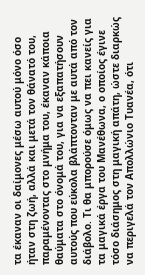τα έκαναν οι δαίμονες μέσω αυτού μόνο όσο ήταν στη ζωή, αλλά και μετά τον θάνατό του, παραμένοντας στο μνήμα του, έκαναν κάποια θαύματα στο όνομά του, για να εξαπατήσουν αυτούς που εύκολα βλάπτονταν με αυτά από τον διάβολο. Τι θα μπορούσε όμως να πει κανείς για τα μαγικά έργα του Μανέθωνα, ο οποίος έγινε τόσο διάσημος στη μαγική απάτη, ώστε διαρκώς να περιγελά τον Απολλώνιο Τυανέα, ότι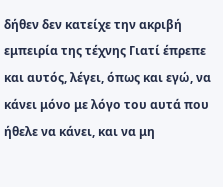δήθεν δεν κατείχε την ακριβή εμπειρία της τέχνης Γιατί έπρεπε και αυτός, λέγει, όπως και εγώ, να κάνει μόνο με λόγο του αυτά που ήθελε να κάνει, και να μη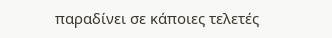παραδίνει σε κάποιες τελετές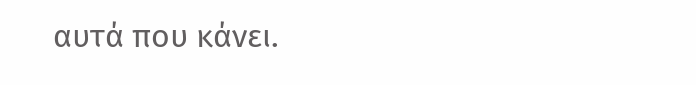αυτά που κάνει.